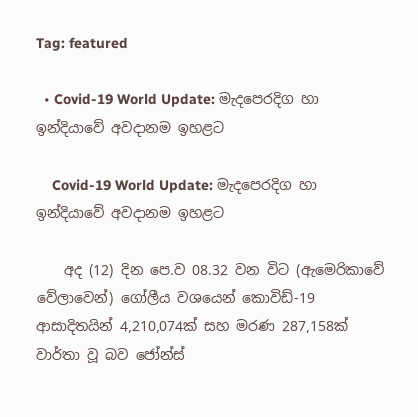Tag: featured

  • Covid-19 World Update: මැදපෙරදිග හා ඉන්දියාවේ අවදානම ඉහළට

    Covid-19 World Update: මැදපෙරදිග හා ඉන්දියාවේ අවදානම ඉහළට

    අද (12) දින පෙ.ව 08.32 වන විට (ඇමෙරිකාවේ වේලාවෙන්) ගෝලීය වශයෙන් කොවිඩ්-19 ආසාදිතයින් 4,210,074ක් සහ මරණ 287,158ක් වාර්තා වූ බව ජෝන්ස්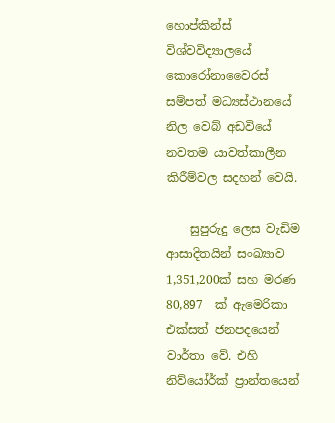හොප්කින්ස් විශ්වවිද්‍යාලයේ කොරෝනාවෛරස් සම්පත් මධ්‍යස්ථානයේ නිල වෙබ් අඩවියේ නවතම යාවත්කාලීන කිරීම්වල සදහන් වෙයි.

    සුපුරුදු ලෙස වැඩිම ආසාදිතයින් සංඛ්‍යාව 1,351,200ක් සහ මරණ 80,897  ක් ඇමෙරිකා එක්සත් ජනපදයෙන් වාර්තා වේ. එහි නිව්යෝර්ක් ප්‍රාන්තයෙන්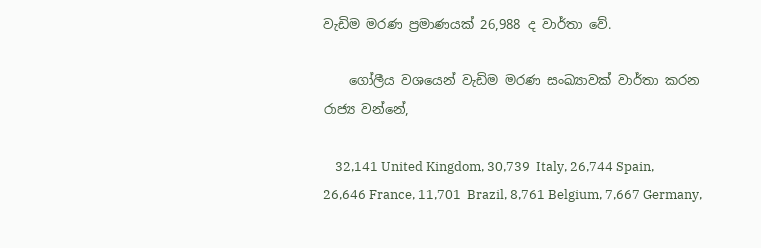වැඩිම මරණ ප්‍රමාණයක් 26,988 ද වාර්තා වේ.

    ගෝලීය වශයෙන් වැඩිම මරණ සංඛ්‍යාවක් වාර්තා කරන රාජ්‍ය වන්නේ,

    32,141 United Kingdom, 30,739  Italy, 26,744 Spain, 26,646 France, 11,701  Brazil, 8,761 Belgium, 7,667 Germany,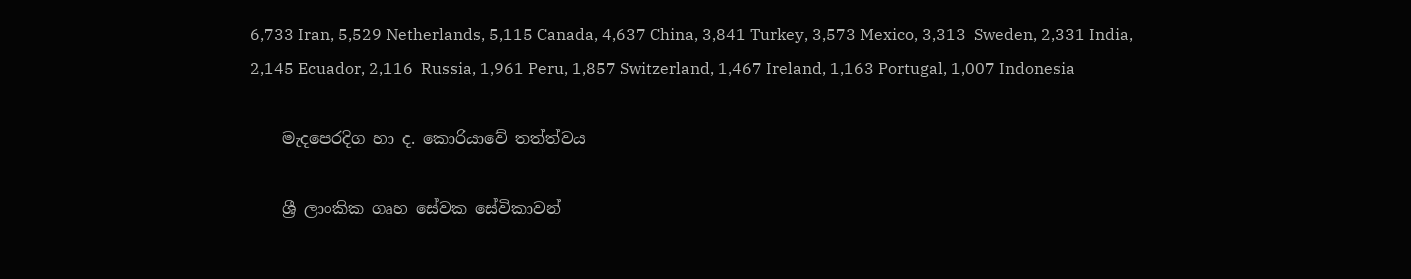6,733 Iran, 5,529 Netherlands, 5,115 Canada, 4,637 China, 3,841 Turkey, 3,573 Mexico, 3,313  Sweden, 2,331 India, 2,145 Ecuador, 2,116  Russia, 1,961 Peru, 1,857 Switzerland, 1,467 Ireland, 1,163 Portugal, 1,007 Indonesia

    මැදපෙරදිග හා ද. කොරියාවේ තත්ත්වය

    ශ්‍රී ලාංකික ගෘහ සේවක සේවිකාවන්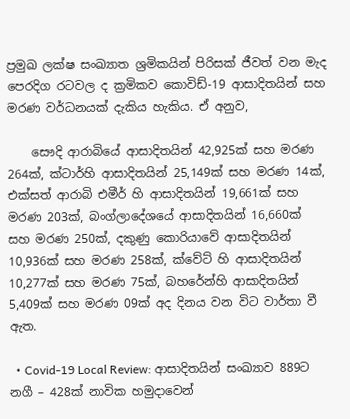ප්‍රමුඛ ලක්ෂ සංඛ්‍යාත ශ්‍රමිකයින් පිරිසක් ජීවත් වන මැද පෙරදිග රටවල ද ක්‍රමිකව කොවිඩ්-19 ආසාදිතයින් සහ මරණ වර්ධනයක් දැකිය හැකිය. ඒ අනුව,

    සෞදි ආරාබියේ ආසාදිතයින් 42,925ක් සහ මරණ 264ක්, ක්ටාර්හි ආසාදිතයින් 25,149ක් සහ මරණ 14ක්, එක්සත් ආරාබි එමීර් හි ආසාදිතයින් 19,661ක් සහ මරණ 203ක්, බංග්ලාදේශයේ ආසාදිතයින් 16,660ක් සහ මරණ 250ක්, දකුණු කොරියාවේ ආසාදිතයින් 10,936ක් සහ මරණ 258ක්, ක්වේට් හි ආසාදිතයින් 10,277ක් සහ මරණ 75ක්, බහරේන්හි ආසාදිතයින් 5,409ක් සහ මරණ 09ක් අද දිනය වන විට වාර්තා වී ඇත.

  • Covid-19 Local Review: ආසාදිතයින් සංඛ්‍යාව 889ට නගී – 428ක් නාවික හමුදාවෙන්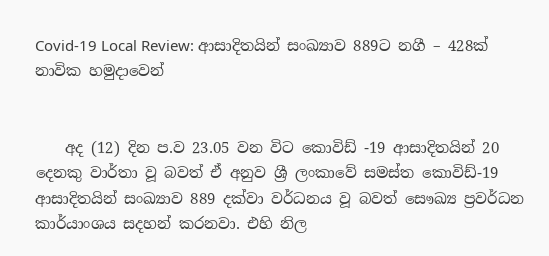Covid-19 Local Review: ආසාදිතයින් සංඛ්‍යාව 889ට නගී – 428ක් නාවික හමුදාවෙන්


    අද (12) දින ප.ව 23.05 වන විට කොවිඩ් -19 ආසාදිතයින් 20 දෙනකු වාර්තා වූ බවත් ඒ අනුව ශ්‍රී ලංකාවේ සමස්ත කොවිඩ්-19 ආසාදිතයින් සංඛ්‍යාව 889 දක්වා වර්ධනය වූ බවත් සෞඛ්‍ය ප්‍රවර්ධන කාර්යාංශය සදහන් කරනවා. එහි නිල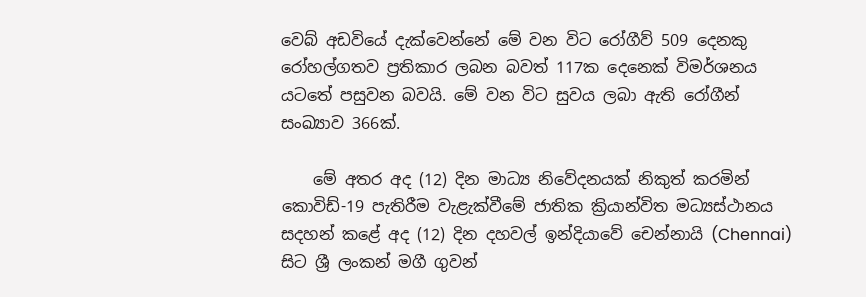වෙබ් අඩවියේ දැක්වෙන්නේ මේ වන විට රෝගීව් 509 දෙනකු රෝහල්ගතව ප්‍රතිකාර ලබන බවත් 117ක දෙනෙක් විමර්ශනය යටතේ පසුවන බවයි. මේ වන විට සුවය ලබා ඇති රෝගීන් සංඛ්‍යාව 366ක්.

    මේ අතර අද (12) දින මාධ්‍ය නිවේදනයක් නිකුත් කරමින් කොවිඩ්-19 පැතිරීම වැළැක්වීමේ ජාතික ක්‍රියාන්විත මධ්‍යස්ථානය සදහන් කළේ අද (12) දින දහවල් ඉන්දියාවේ චෙන්නායි (Chennai) සිට ශ්‍රී ලංකන් මගී ගුවන්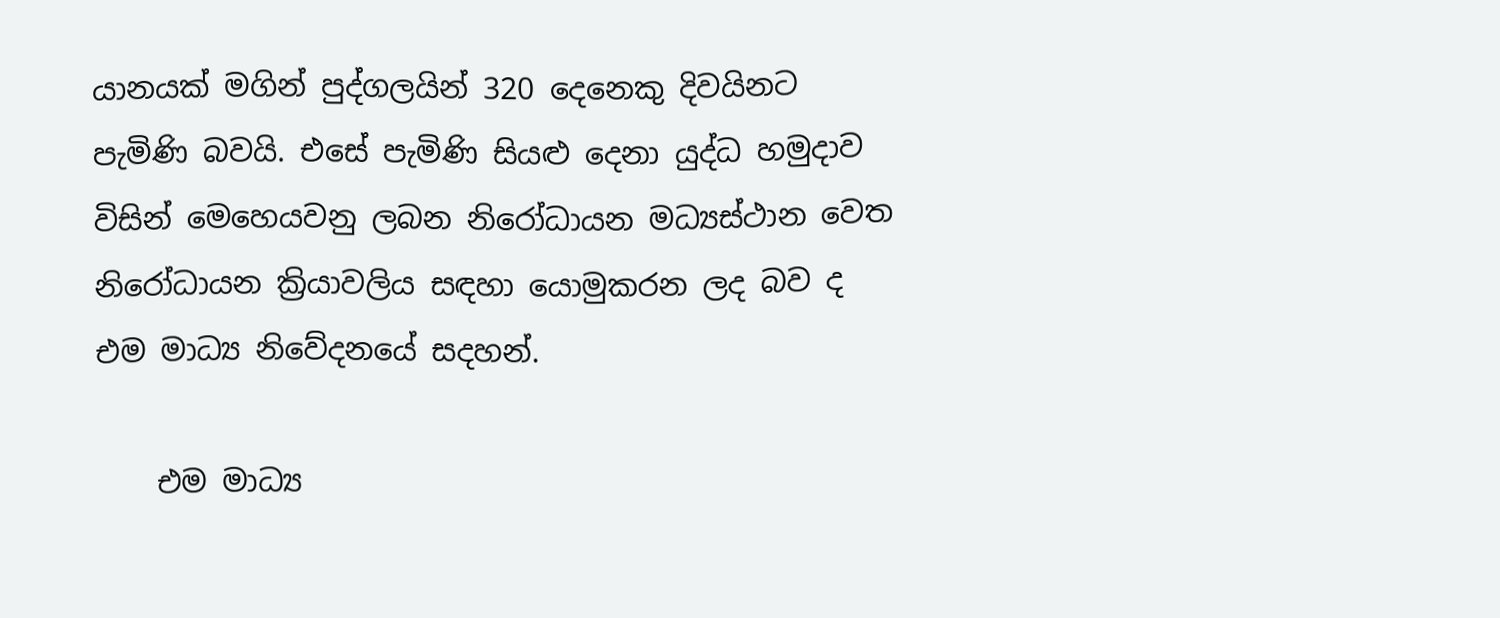යානයක් මගින් පුද්ගලයින් 320 දෙනෙකු දිවයිනට පැමිණි බවයි. එසේ පැමිණි සියළු දෙනා යුද්ධ හමුදාව විසින් මෙහෙයවනු ලබන නිරෝධායන මධ්‍යස්ථාන වෙත නිරෝධායන ක්‍රියාවලිය සඳහා යොමුකරන ලද බව ද එම මාධ්‍ය නිවේදනයේ සදහන්.

    එම මාධ්‍ය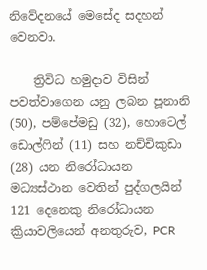නිවේදනයේ මෙසේද සදහන් වෙනවා.

    ත්‍රිවිධ හමුදාව විසින් පවත්වාගෙන යනු ලබන පූනානි (50), පම්පේමඩු (32), හොටෙල් ඩොල්ෆින් (11) සහ නච්චිකුඩා (28) යන නිරෝධායන මධ්‍යස්ථාන වෙතින් පුද්ගලයින් 121 දෙනෙකු නිරෝධායන ක්‍රියාවලියෙන් අනතුරුව, PCR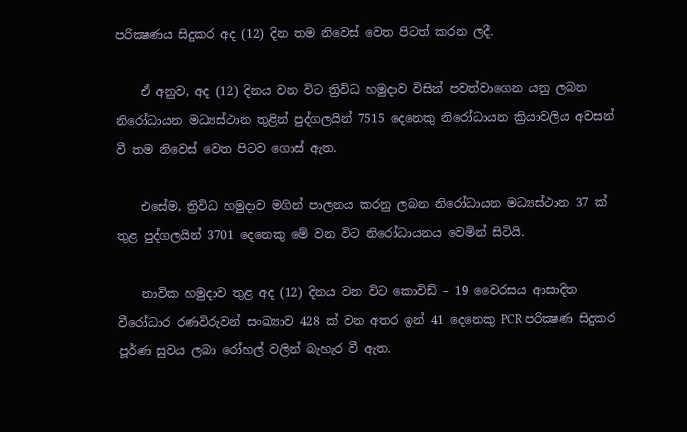පරික්‍ෂණය සිදුකර අද (12) දින තම නිවෙස් වෙත පිටත් කරන ලදී.

    ඒ අනුව, අද (12) දිනය වන විට ත්‍රිවිධ හමුදාව විසින් පවත්වාගෙන යනු ලබන නිරෝධායන මධ්‍යස්ථාන තුළින් පුද්ගලයින් 7515 දෙනෙකු නිරෝධායන ක්‍රියාවලිය අවසන් වී තම නිවෙස් වෙත පිටව ගොස් ඇත.

    එසේම, ත්‍රිවිධ හමුදාව මගින් පාලනය කරනු ලබන නිරෝධායන මධ්‍යස්ථාන 37 ක් තුළ පුද්ගලයින් 3701 දෙනෙකු මේ වන විට නිරෝධායනය වෙමින් සිටියි.

    නාවික හමුදාව තුළ අද (12) දිනය වන විට කොවිඩ් – 19 වෛරසය ආසාදිත වීරෝධාර රණවිරුවන් සංඛ්‍යාව 428 ක් වන අතර ඉන් 41 දෙනෙකු PCR පරික්‍ෂණ සිදුකර පූර්ණ සුවය ලබා රෝහල් වලින් බැහැර වී ඇත.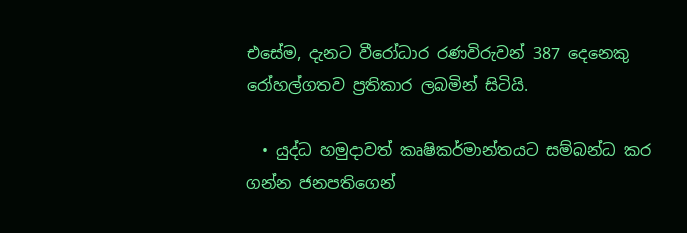එසේම, දැනට වීරෝධාර රණවිරුවන් 387 දෙනෙකු රෝහල්ගතව ප්‍රතිකාර ලබමින් සිටියි.

  • යුද්ධ හමුදාවත් කෘෂිකර්මාන්තයට සම්බන්ධ කර ගන්න ජනපතිගෙන්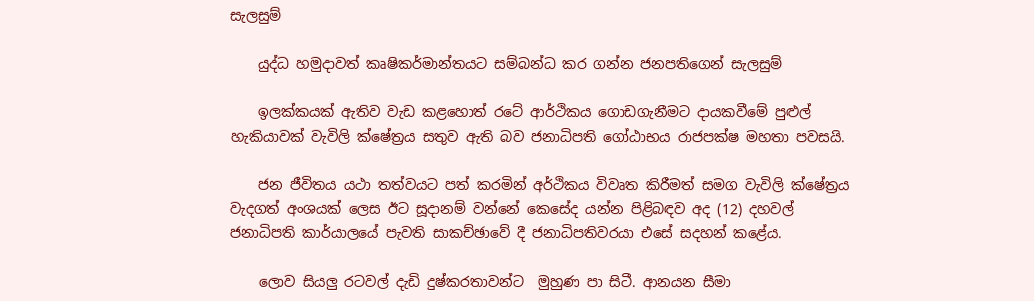සැලසුම්

    යුද්ධ හමුදාවත් කෘෂිකර්මාන්තයට සම්බන්ධ කර ගන්න ජනපතිගෙන් සැලසුම්

    ඉලක්කයක් ඇතිව වැඩ කළහොත් රටේ ආර්ථිකය ගොඩගැනීමට දායකවීමේ පුළුල් හැකියාවක් වැවිලි ක්ෂේත්‍රය සතුව ඇති බව ජනාධිපති ගෝඨාභය රාජපක්ෂ මහතා පවසයි.

    ජන ජීවිතය යථා තත්වයට පත් කරමින් අර්ථිකය විවෘත කිරීමත් සමග වැවිලි ක්ෂේත්‍රය වැදගත් අංශයක් ලෙස ඊට සූදානම් වන්නේ කෙසේද යන්න පිළිබඳව අද (12) දහවල් ජනාධිපති කාර්යාලයේ පැවති සාකච්ඡාවේ දී ජනාධිපතිවරයා එසේ සදහන් කළේය.

    ලොව සියලු රටවල් දැඩි දුෂ්කරතාවන්ට  මුහුණ පා සිටී. ආනයන සීමා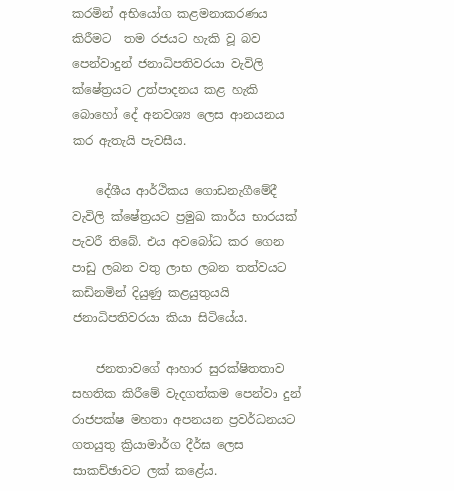කරමින් අභියෝග කළමනාකරණය කිරීමට  තම රජයට හැකි වූ බව පෙන්වාදුන් ජනාධිපතිවරයා වැවිලි ක්ෂේත්‍රයට උත්පාදනය කළ හැකි බොහෝ දේ අනවශ්‍ය ලෙස ආනයනය කර ඇතැයි පැවසීය.

    දේශීය ආර්ථිකය ගොඩනැගීමේදී වැවිලි ක්ෂේත්‍රයට ප්‍රමුඛ කාර්ය භාරයක් පැවරී තිබේ. එය අවබෝධ කර ගෙන පාඩු ලබන වතු ලාභ ලබන තත්වයට කඩිනමින් දියුණු කළයුතුයයි ජනාධිපතිවරයා කියා සිටියේය.

    ජනතාවගේ ආහාර සුරක්ෂිතතාව සහතික කිරීමේ වැදගත්කම පෙන්වා දුන් රාජපක්ෂ මහතා අපනයන ප්‍රවර්ධනයට ගතයුතු ක්‍රියාමාර්ග දීර්ඝ ලෙස සාකච්ඡාවට ලක් කළේය.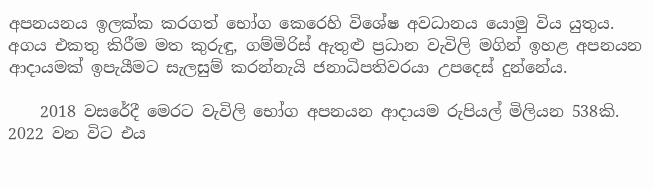අපනයනය ඉලක්ක කරගත් භෝග කෙරෙහි විශේෂ අවධානය යොමු විය යුතුය. අගය එකතු කිරීම මත කුරුඳු, ගම්මිරිස් ඇතුළු ප්‍රධාන වැවිලි මගින් ඉහළ අපනයන ආදායමක් ඉපැයීමට සැලසුම් කරන්නැයි ජනාධිපතිවරයා උපදෙස් දුන්නේය.

    2018 වසරේදී මෙරට වැවිලි භෝග අපනයන ආදායම රුපියල් මිලියන 538කි. 2022 වන විට එය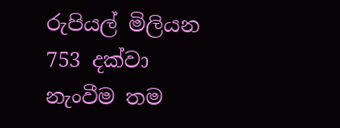රුපියල් මිලියන 753 දක්වා නැංවීම තම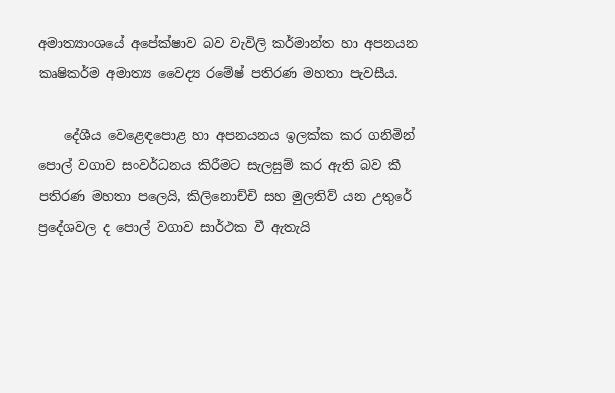අමාත්‍යාංශයේ අපේක්ෂාව බව වැවිලි කර්මාන්ත හා අපනයන කෘෂිකර්ම අමාත්‍ය වෛද්‍ය රමේෂ් පතිරණ මහතා පැවසීය.

    දේශීය වෙළෙඳපොළ හා අපනයනය ඉලක්ක කර ගනිමින් පොල් වගාව සංවර්ධනය කිරීමට සැලසුම් කර ඇති බව කී පතිරණ මහතා පලෙයි, කිලිනොච්චි සහ මුලතිව් යන උතුරේ ප්‍රදේශවල ද පොල් වගාව සාර්ථක වී ඇතැයි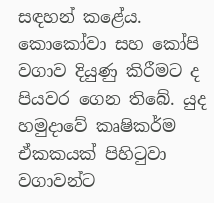සඳහන් කළේය. කොකෝවා සහ කෝපි වගාව දියුණු කිරීමට ද පියවර ගෙන තිබේ. යුද හමුදාවේ කෘෂිකර්ම ඒකකයක් පිහිටුවා වගාවන්ට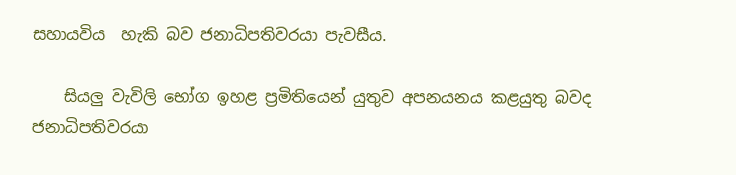සහායවිය  හැකි බව ජනාධිපතිවරයා පැවසීය.

    සියලු වැවිලි භෝග ඉහළ ප්‍රමිතියෙන් යුතුව අපනයනය කළයුතු බවද ජනාධිපතිවරයා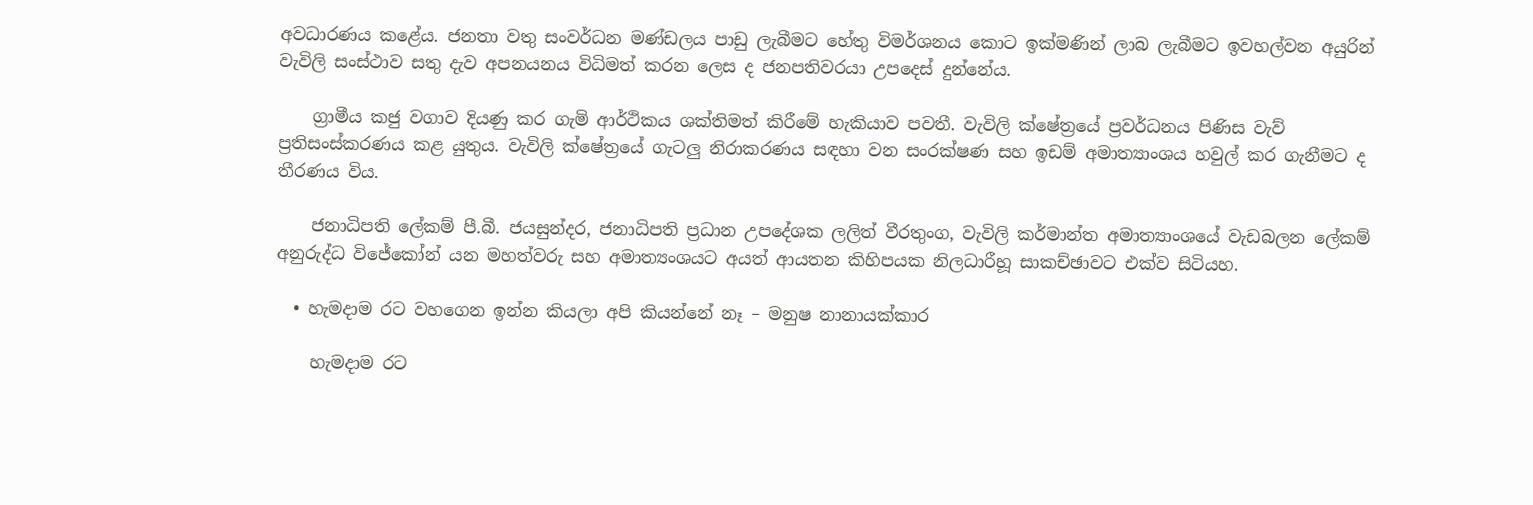අවධාරණය කළේය. ජනතා වතු සංවර්ධන මණ්ඩලය පාඩු ලැබීමට හේතු විමර්ශනය කොට ඉක්මණින් ලාබ ලැබීමට ඉවහල්වන අයුරින් වැවිලි සංස්ථාව සතු දැව අපනයනය විධිමත් කරන ලෙස ද ජනපතිවරයා උපදෙස් දුන්නේය.

    ග්‍රාමීය කජු වගාව දියණු කර ගැමි ආර්ථිකය ශක්තිමත් කිරීමේ හැකියාව පවතී. වැවිලි ක්ෂේත්‍රයේ ප්‍රවර්ධනය පිණිස වැව් ප්‍රතිසංස්කරණය කළ යුතුය. වැවිලි ක්ෂේත්‍රයේ ගැටලු නිරාකරණය සඳහා වන සංරක්ෂණ සහ ඉඩම් අමාත්‍යාංශය හවුල් කර ගැනීමට ද තීරණය විය.

    ජනාධිපති ලේකම් පී.බී. ජයසුන්දර, ජනාධිපති ප්‍රධාන උපදේශක ලලිත් වීරතුංග, වැවිලි කර්මාන්ත අමාත්‍යාංශයේ වැඩබලන ලේකම් අනුරුද්ධ විජේකෝන් යන මහත්වරු සහ අමාත්‍යංශයට අයත් ආයතන කිහිපයක නිලධාරීහූ සාකච්ඡාවට එක්ව සිටියහ.

  • හැමදාම රට වහගෙන ඉන්න කියලා අපි කියන්නේ නෑ – මනුෂ නානායක්කාර

    හැමදාම රට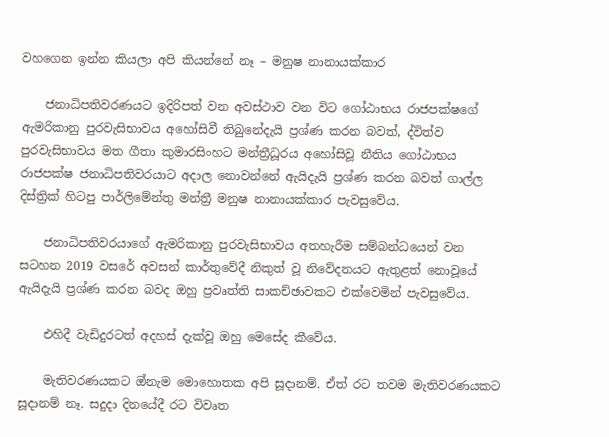වහගෙන ඉන්න කියලා අපි කියන්නේ නෑ – මනුෂ නානායක්කාර

    ජනාධිපතිවරණයට ඉදිරිපත් වන අවස්ථාව වන විට ගෝඨාභය රාජපක්ෂගේ ඇමරිකානු පුරවැසිභාවය අහෝසිවී තිබුනේදැයි ප්‍රශ්ණ කරන බවත්, ද්විත්ව පුරවැසිභාවය මත ගීතා කුමාරසිංහට මන්ත්‍රීධූරය අහෝසිවූ නීතිය ගෝඨාභය රාජපක්ෂ ජනාධිපතිවරයාට අදාල නොවන්නේ ඇයිදැයි ප්‍රශ්ණ කරන බවත් ගාල්ල දිස්ත්‍රික් හිටපු පාර්ලිමේන්තු මන්ත්‍රී මනුෂ නානායක්කාර පැවසුවේය.

    ජනාධිපතිවරයාගේ ඇමරිකානු පුරවැසිභාවය අතහැරීම සම්බන්ධයෙන් වන සටහන 2019 වසරේ අවසන් කාර්තුවේදී නිකුත් වූ නිවේදනයට ඇතුළත් නොවූයේ ඇයිදැයි ප්‍රශ්ණ කරන බවද ඔහු ප්‍රවෘත්ති සාකච්ඡාවකට එක්වෙමින් පැවසුවේය.

    එහිදී වැඩිදුරටත් අදහස් දැක්වූ ඔහු මෙසේද කීවේය.

    මැතිවරණයකට ඔ්නැම මොහොතක අපි සූදානම්. ඒත් රට තවම මැතිවරණයකට සූදානම් නෑ. සදුදා දිනයේදී රට විවෘත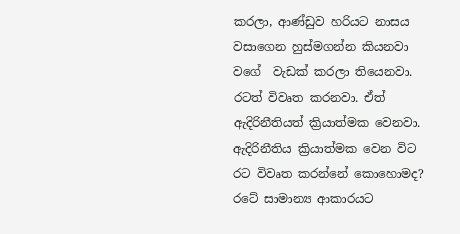කරලා, ආණ්ඩුව හරියට නාසය වසාගෙන හුස්මගන්න කියනවා වගේ  වැඩක් කරලා තියෙනවා. රටත් විවෘත කරනවා. ඒත් ඇදිරිනීතියත් ක්‍රියාත්මක වෙනවා. ඇදිරිනීතිය ක්‍රියාත්මක වෙන විට රට විවෘත කරන්නේ කොහොමද? රටේ සාමාන්‍ය ආකාරයට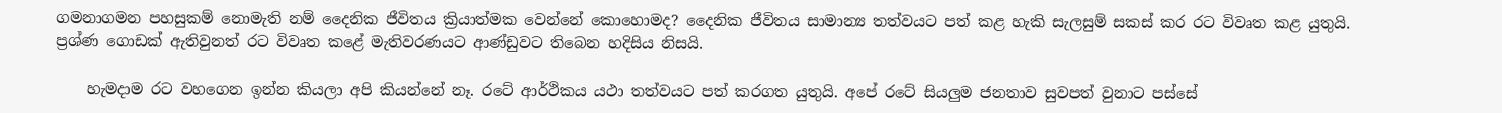ගමනාගමන පහසුකම් නොමැති නම් දෛනික ජීවිතය ක්‍රියාත්මක වෙන්නේ කොහොමද? දෛනික ජීවිතය සාමාන්‍ය තත්වයට පත් කළ හැකි සැලසුම් සකස් කර රට විවෘත කළ යුතුයි. ප්‍රශ්ණ ගොඩක් ඇතිවුනත් රට විවෘත කළේ මැතිවරණයට ආණ්ඩුවට තිබෙන හදිසිය නිසයි.

    හැමදාම රට වහගෙන ඉන්න කියලා අපි කියන්නේ නෑ. රටේ ආර්ථිකය යථා තත්වයට පත් කරගත යුතුයි. අපේ රටේ සියලුම ජනතාව සුවපත් වුනාට පස්සේ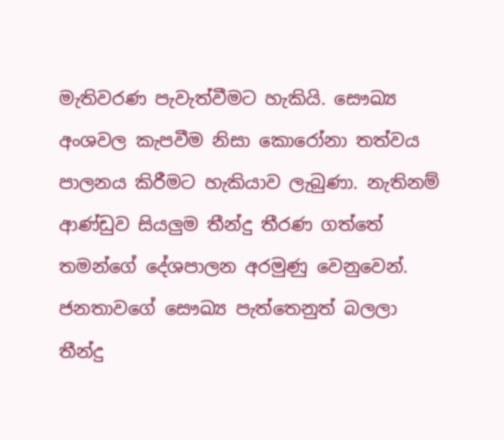මැතිවරණ පැවැත්වීමට හැකියි. සෞඛ්‍ය අංශවල කැපවීම නිසා කොරෝනා තත්වය පාලනය කිරීමට හැකියාව ලැබුණා. නැතිනම් ආණ්ඩුව සියලුම තීන්දු තීරණ ගත්තේ තමන්ගේ දේශපාලන අරමුණු වෙනුවෙන්. ජනතාවගේ සෞඛ්‍ය පැත්තෙනුත් බලලා තීන්දු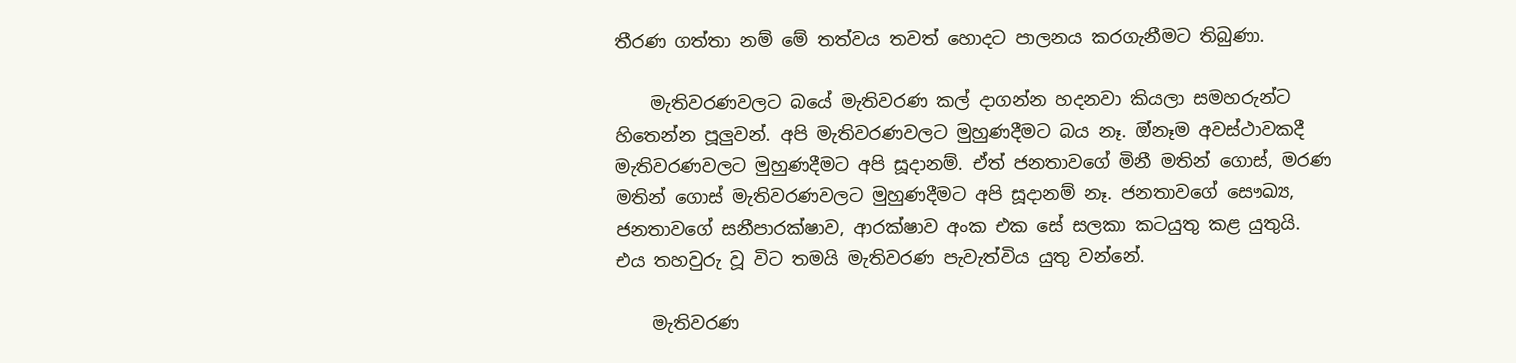තීරණ ගත්තා නම් මේ තත්වය තවත් හොදට පාලනය කරගැනීමට තිබුණා.

    මැතිවරණවලට බයේ මැතිවරණ කල් දාගන්න හදනවා කියලා සමහරුන්ට හිතෙන්න පූලුවන්. අපි මැතිවරණවලට මුහුණදීමට බය නෑ. ඔ්නෑම අවස්ථාවකදී මැතිවරණවලට මුහුණදීමට අපි සූදානම්. ඒත් ජනතාවගේ මිනී මතින් ගොස්, මරණ මතින් ගොස් මැතිවරණවලට මුහුණදීමට අපි සූදානම් නෑ. ජනතාවගේ සෞඛ්‍ය, ජනතාවගේ සනීපාරක්ෂාව, ආරක්ෂාව අංක එක සේ සලකා කටයුතු කළ යුතුයි. එය තහවුරු වූ විට තමයි මැතිවරණ පැවැත්විය යුතු වන්නේ.

    මැතිවරණ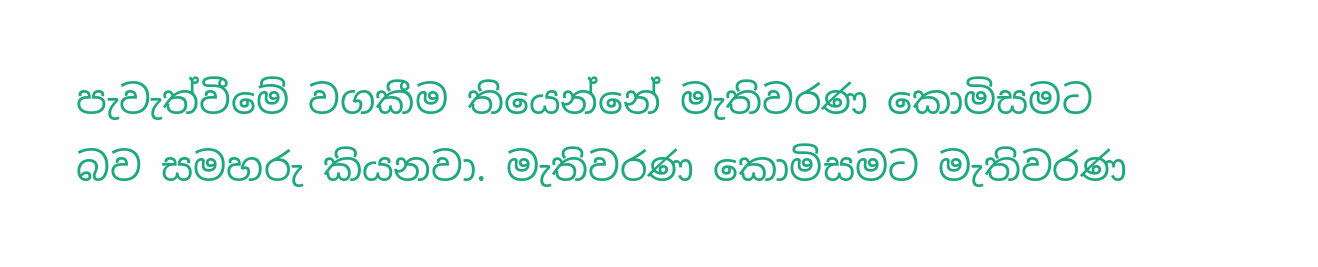පැවැත්වීමේ වගකීම තියෙන්නේ මැතිවරණ කොමිසමට බව සමහරු කියනවා. මැතිවරණ කොමිසමට මැතිවරණ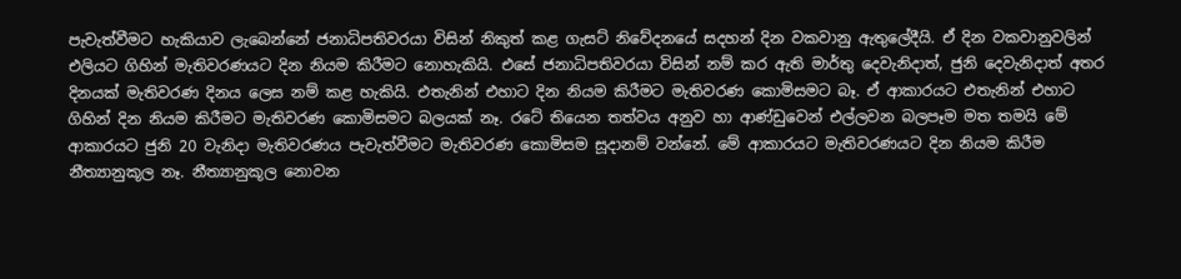පැවැත්වීමට හැකියාව ලැබෙන්නේ ජනාධිපතිවරයා විසින් නිකුත් කළ ගැසට් නිවේදනයේ සදහන් දින වකවානු ඇතුලේදීයි. ඒ දින වකවානුවලින් එලියට ගිහින් මැතිවරණයට දින නියම කිරීමට නොහැකියි. එසේ ජනාධිපතිවරයා විසින් නම් කර ඇති මාර්තු දෙවැනිදාත්, ජුනි දෙවැනිදාත් අතර දිනයක් මැතිවරණ දිනය ලෙස නම් කළ හැකියි. එතැනින් එහාට දින නියම කිරීමට මැතිවරණ කොමිසමට බෑ. ඒ ආකාරයට එතැනින් එහාට ගිහින් දින නියම කිරීමට මැතිවරණ කොමිසමට බලයක් නෑ. රටේ තියෙන තත්වය අනුව හා ආණ්ඩුවෙන් එල්ලවන බලපෑම මත තමයි මේ ආකාරයට ජුනි 20 වැනිදා මැතිවරණය පැවැත්වීමට මැතිවරණ කොමිසම සූදානම් වන්නේ. මේ ආකාරයට මැතිවරණයට දින නියම කිරීම නීත්‍යානුකූල නෑ. නීත්‍යානුකූල නොවන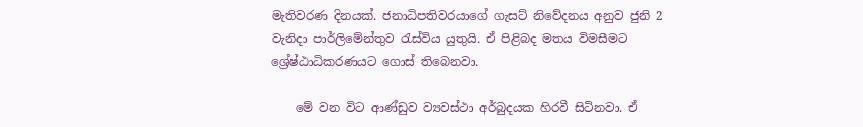මැතිවරණ දිනයක්. ජනාධිපතිවරයාගේ ගැසට් නිවේදනය අනුව ජුනි 2 වැනිදා පාර්ලිමේන්තුව රැස්විය යුතුයි. ඒ පිළිබද මතය විමසීමට ශ්‍රේෂ්ඨාධිකරණයට ගොස් තිබෙනවා.

    මේ වන විට ආණ්ඩුව ව්‍යවස්ථා අර්බුදයක හිරවී සිටිනවා. ඒ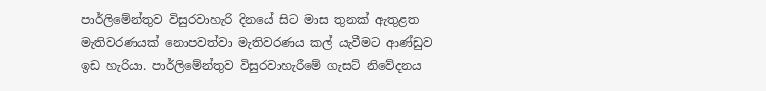පාර්ලිමේන්තුව විසුරවාහැරි දිනයේ සිට මාස තුනක් ඇතුළත මැතිවරණයක් නොපවත්වා මැතිවරණය කල් යැවීමට ආණ්ඩුව ඉඩ හැරියා. පාර්ලිමේන්තුව විසුරවාහැරීමේ ගැසට් නිවේදනය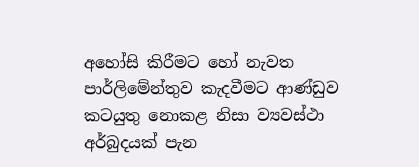අහෝසි කිරීමට හෝ නැවත පාර්ලිමේන්තුව කැදවීමට ආණ්ඩුව කටයුතු නොකළ නිසා ව්‍යවස්ථා අර්බුදයක් පැන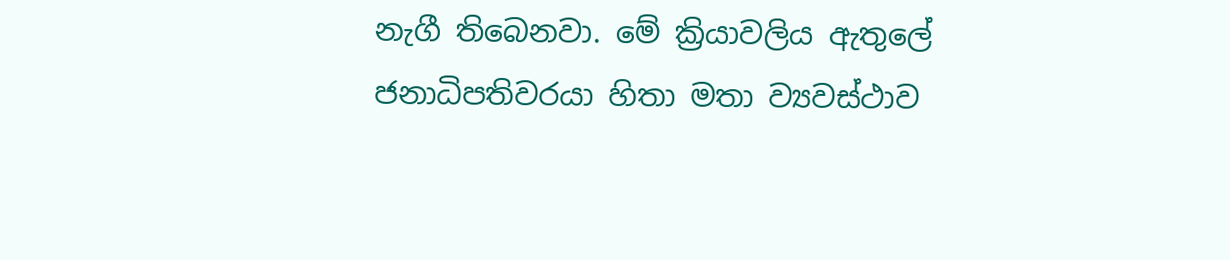නැගී තිබෙනවා. මේ ක්‍රියාවලිය ඇතුලේ ජනාධිපතිවරයා හිතා මතා ව්‍යවස්ථාව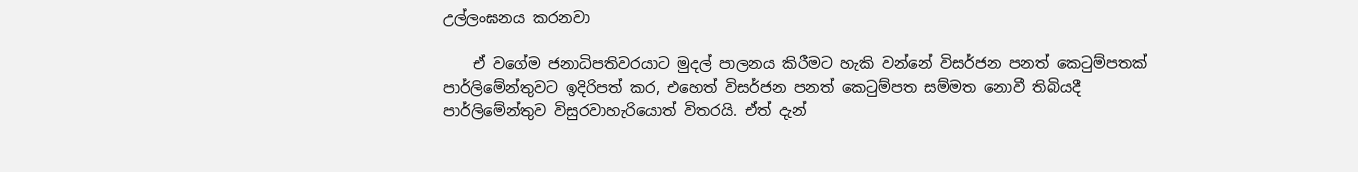උල්ලංඝනය කරනවා

    ඒ වගේම ජනාධිපතිවරයාට මුදල් පාලනය කිරීමට හැකි වන්නේ විසර්ජන පනත් කෙටුම්පතක් පාර්ලිමේන්තුවට ඉදිරිපත් කර, එහෙත් විසර්ජන පනත් කෙටුම්පත සම්මත නොවී තිබියදී පාර්ලිමේන්තුව විසුරවාහැරියොත් විතරයි. ඒත් දැන්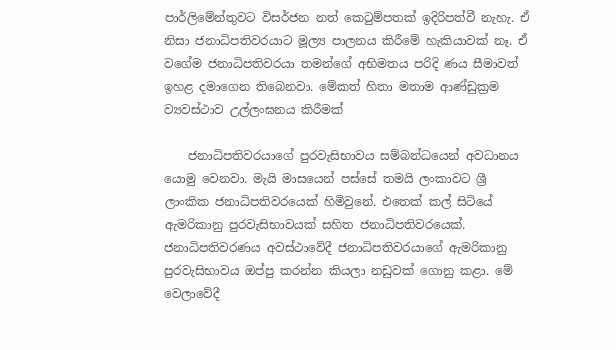පාර්ලිමේන්තුවට විසර්ජන නත් කෙටුම්පතක් ඉදිරිපත්වී නැහැ. ඒ නිසා ජනාධිපතිවරයාට මූල්‍ය පාලනය කිරීමේ හැකියාවක් නෑ. ඒ වගේම ජනාධිපතිවරයා තමන්ගේ අභිමතය පරිදි ණය සීමාවත් ඉහළ දමාගෙන තිබෙනවා. මේකත් හිතා මතාම ආණ්ඩුක්‍රම ව්‍යවස්ථාව උල්ලංඝනය කිරීමක්

    ජනාධිපතිවරයාගේ පුරවැසිභාවය සම්බන්ධයෙන් අවධානය යොමු වෙනවා. මැයි මාසයෙන් පස්සේ තමයි ලංකාවට ශ්‍රී ලාංකික ජනාධිපතිවරයෙක් හිමිවුනේ. එතෙක් කල් සිටියේ ඇමරිකානු පුරවැසිභාවයක් සහිත ජනාධිපතිවරයෙක්. ජනාධිපතිවරණය අවස්ථාවේදී ජනාධිපතිවරයාගේ ඇමරිකානු පුරවැසිභාවය ඔප්පු කරන්න කියලා නඩුවක් ගොනු කළා. මේ වෙලාවේදී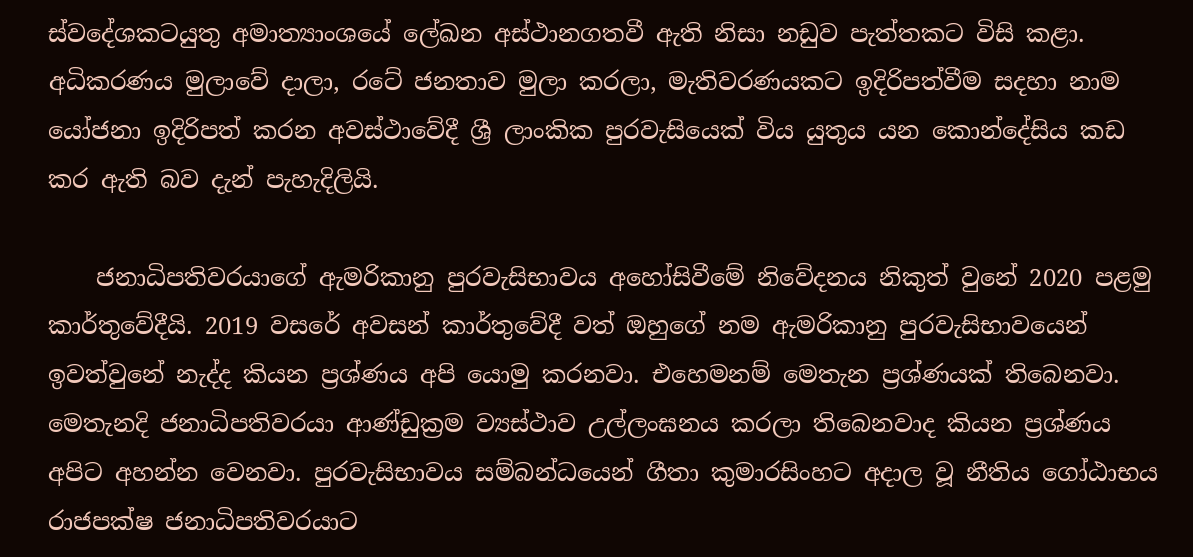ස්වදේශකටයුතු අමාත්‍යාංශයේ ලේඛන අස්ථානගතවී ඇති නිසා නඩුව පැත්තකට විසි කළා. අධිකරණය මුලාවේ දාලා, රටේ ජනතාව මුලා කරලා, මැතිවරණයකට ඉදිරිපත්වීම සදහා නාම යෝජනා ඉදිරිපත් කරන අවස්ථාවේදී ශ්‍රී ලාංකික පුරවැසියෙක් විය යුතුය යන කොන්දේසිය කඩ කර ඇති බව දැන් පැහැදිලියි.

    ජනාධිපතිවරයාගේ ඇමරිකානු පුරවැසිභාවය අහෝසිවීමේ නිවේදනය නිකුත් වුනේ 2020 පළමු කාර්තුවේදීයි. 2019 වසරේ අවසන් කාර්තුවේදී වත් ඔහුගේ නම ඇමරිකානු පුරවැසිභාවයෙන් ඉවත්වුනේ නැද්ද කියන ප්‍රශ්ණය අපි යොමු කරනවා. එහෙමනම් මෙතැන ප්‍රශ්ණයක් තිබෙනවා. මෙතැනදි ජනාධිපතිවරයා ආණ්ඩුක්‍රම ව්‍යස්ථාව උල්ලංඝනය කරලා තිබෙනවාද කියන ප්‍රශ්ණය අපිට අහන්න වෙනවා. පුරවැසිභාවය සම්බන්ධයෙන් ගීතා කුමාරසිංහට අදාල වූ නීතිය ගෝඨාභය රාජපක්ෂ ජනාධිපතිවරයාට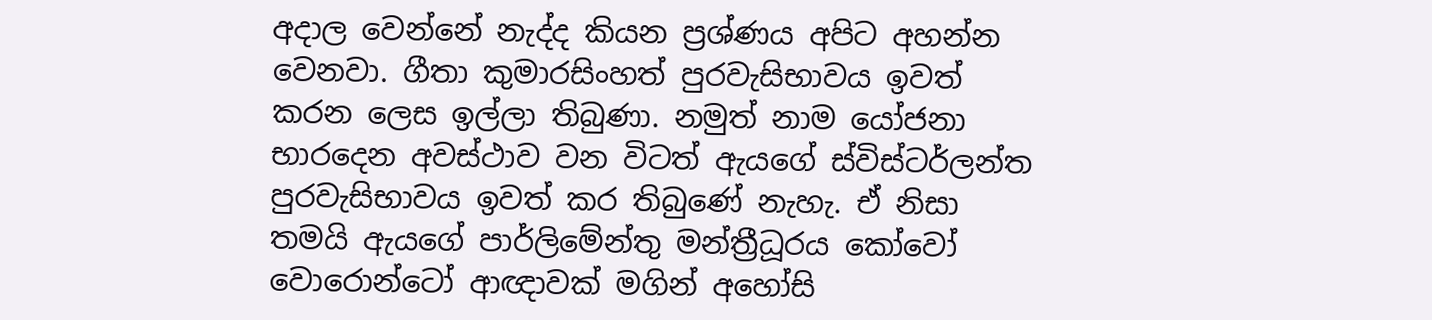අදාල වෙන්නේ නැද්ද කියන ප්‍රශ්ණය අපිට අහන්න වෙනවා. ගීතා කුමාරසිංහත් පුරවැසිභාවය ඉවත් කරන ලෙස ඉල්ලා තිබුණා. නමුත් නාම යෝජනා භාරදෙන අවස්ථාව වන විටත් ඇයගේ ස්විස්ටර්ලන්ත පුරවැසිභාවය ඉවත් කර තිබුණේ නැහැ. ඒ නිසා තමයි ඇයගේ පාර්ලිමේන්තු මන්ත්‍රීධූරය කෝවෝ වොරොන්ටෝ ආඥාවක් මගින් අහෝසි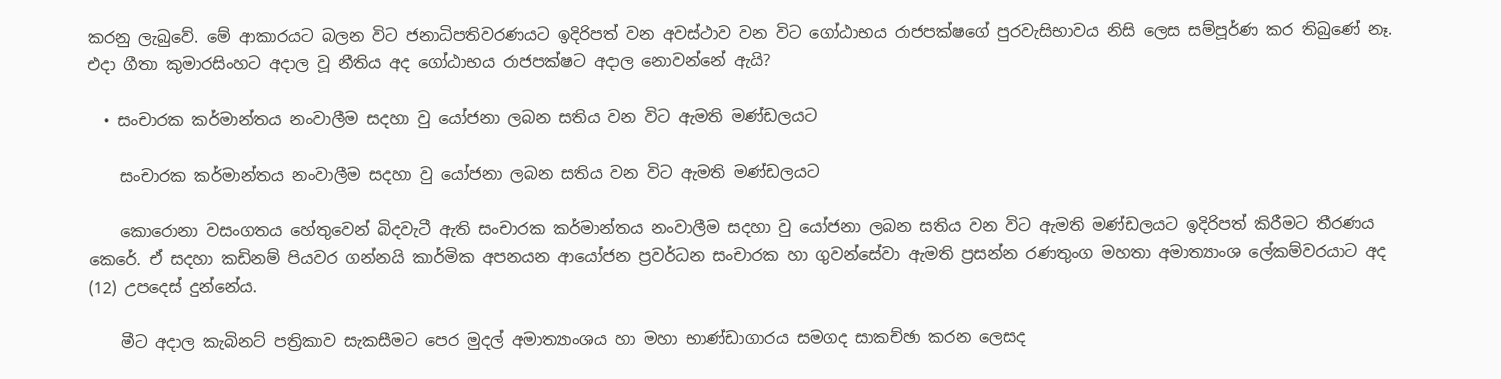කරනු ලැබුවේ. මේ ආකාරයට බලන විට ජනාධිපතිවරණයට ඉදිරිපත් වන අවස්ථාව වන විට ගෝඨාභය රාජපක්ෂගේ පුරවැසිභාවය නිසි ලෙස සම්පූර්ණ කර තිබුණේ නෑ. එදා ගීතා කුමාරසිංහට අදාල වූ නීතිය අද ගෝඨාභය රාජපක්ෂට අදාල නොවන්නේ ඇයි?

  • සංචාරක කර්මාන්තය නංවාලීම සදහා වු යෝජනා ලබන සතිය වන විට ඇමති මණ්ඩලයට

    සංචාරක කර්මාන්තය නංවාලීම සදහා වු යෝජනා ලබන සතිය වන විට ඇමති මණ්ඩලයට

    කොරොනා වසංගතය හේතුවෙන් බිදවැටී ඇති සංචාරක කර්මාන්තය නංවාලීම සදහා වු යෝජනා ලබන සතිය වන විට ඇමති මණ්ඩලයට ඉදිරිපත් කිරීමට තීරණය කෙරේ. ඒ සදහා කඩිනම් පියවර ගන්නයි කාර්මික අපනයන ආයෝජන ප්‍රවර්ධන සංචාරක හා ගුවන්සේවා ඇමති ප්‍රසන්න රණතුංග මහතා අමාත්‍යාංශ ලේකම්වරයාට අද (12) උපදෙස් දුන්නේය.

    මීට අදාල කැබිනට් පත්‍රිකාව සැකසීමට පෙර මුදල් අමාත්‍යාංශය හා මහා භාණ්ඩාගාරය සමගද සාකච්ඡා කරන ලෙසද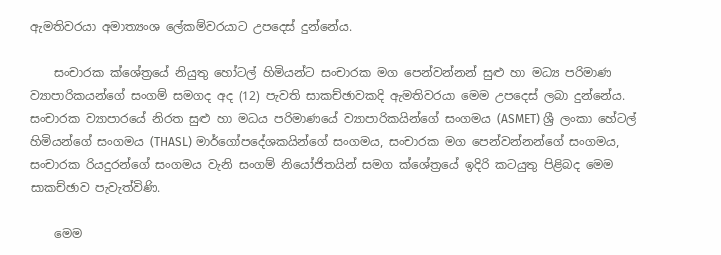ඇමතිවරයා අමාත්‍යංශ ලේකම්වරයාට උපදෙස් දුන්නේය.

    සංචාරක ක්ශේත්‍රයේ නියුතු හෝටල් හිමියන්ට සංචාරක මග පෙන්වන්නන් සුළු හා මධ්‍ය පරිමාණ ව්‍යාපාරිකයන්ගේ සංගම් සමගද අද (12) පැවති සාකච්ඡාවකදි ඇමතිවරයා මෙම උපදෙස් ලබා දුන්නේය. සංචාරක ව්‍යාපාරයේ නිරත සුළු හා මධය පරිමාණයේ ව්‍යාපාරිකයින්ගේ සංගමය (ASMET) ශ්‍රී ලංකා හේටල් හිමියන්ගේ සංගමය (THASL) මාර්ගෝපදේශකයින්ගේ සංගමය, සංචාරක මග පෙන්වන්නන්ගේ සංගමය, සංචාරක රියදුරන්ගේ සංගමය වැනි සංගම් නියෝජිතයින් සමග ක්ශේත්‍රයේ ඉදිරි කටයුතු පිළිබද මෙම සාකච්ඡාව පැවැත්විණි.

    මෙම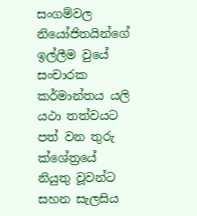සංගම්වල නියෝජිතයින්ගේ ඉල්ලීම වුයේ සංචාරක කර්මාන්තය යලි යථා තත්වයට පත් වන තුරු ක්ශේත්‍රයේ නියුතු වූවන්ට සහන සැලසිය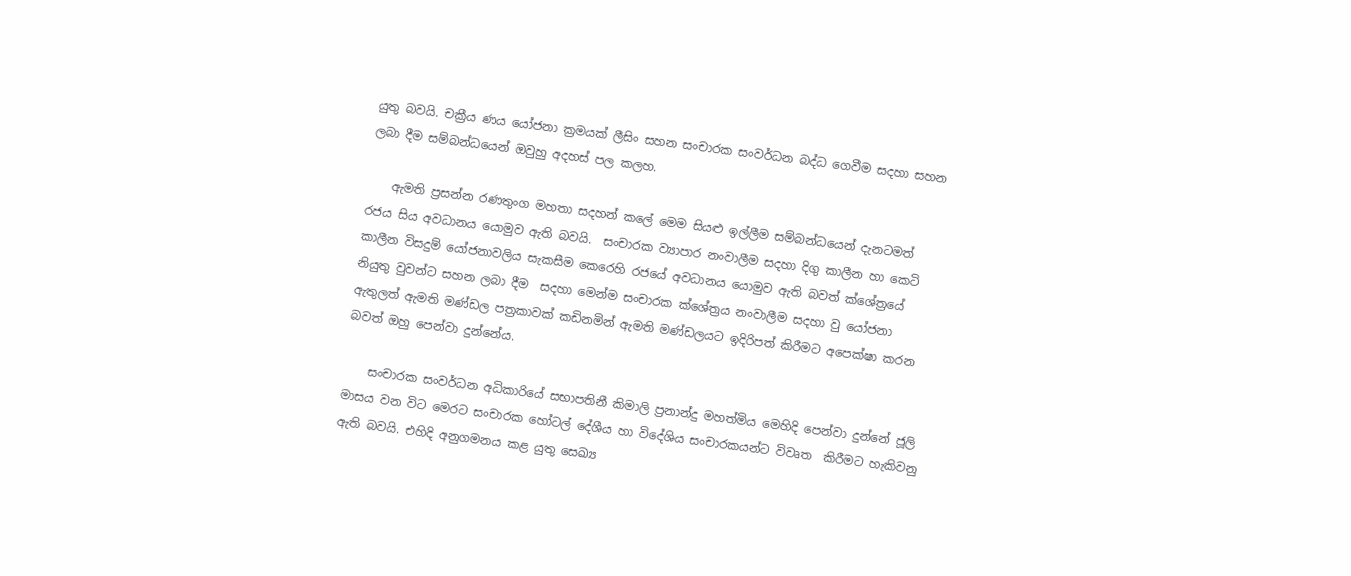යුතු බවයි. චක්‍රීය ණය යෝජනා ක්‍රමයක් ලීසිං සහන සංචාරක සංවර්ධන බද්ධ ගෙවීම සදහා සහන ලබා දීම සම්බන්ධයෙන් ඔවුහු අදහස් පල කලහ.

    ඇමති ප්‍රසන්න රණතුංග මහතා සදහන් කලේ මෙම සියළු ඉල්ලීම සම්බන්ධයෙන් දැනටමත් රජය සිය අවධානය යොමුව ඇති බවයි.  සංචාරක ව්‍යාපාර නංවාලීම සදහා දිගු කාලීන හා කෙටි කාලීන විසදුම් යෝජනාවලිය සැකසීම කෙරෙහි රජයේ අවධානය යොමුව ඇති බවත් ක්ශේත්‍රයේ නියුතු වුවන්ට සහන ලබා දීම  සදහා මෙන්ම සංචාරක ක්ශේත්‍රය නංවාලීම සදහා වු යෝජනා ඇතුලත් ඇමති මණ්ඩල පත්‍රකාවක් කඩිනමින් ඇමති මණ්ඩලයට ඉදිරිපත් කිරීමට අපෙක්ෂා කරන බවත් ඔහු පෙන්වා දුන්නේය.

    සංචාරක සංවර්ධන අධිකාරියේ සභාපතිනී කිමාලි ප්‍රනාන්දු මහත්මිය මෙහිදි පෙන්වා දුන්නේ ජූලි මාසය වන විට මෙරට සංචාරක හෝටල් දේශීය හා විදේශිය සංචාරකයන්ට විවෘත  කිරීමට හැකිවනු ඇති බවයි. එහිදි අනුගමනය කළ යුතු සෙඛ්‍ය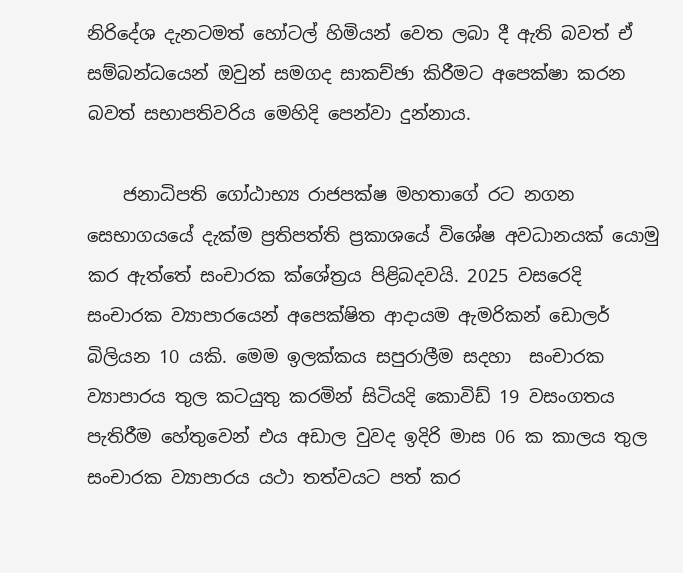නිරිදේශ දැනටමත් හෝටල් හිමියන් වෙත ලබා දී ඇති බවත් ඒ සම්බන්ධයෙන් ඔවුන් සමගද සාකච්ඡා කිරීමට අපෙක්ෂා කරන බවත් සභාපතිවරිය මෙහිදි පෙන්වා දුන්නාය.

    ජනාධිපති ගෝඨාභ්‍ය රාජපක්ෂ මහතාගේ රට නගන සෙභාගයයේ දැක්ම ප්‍රතිපත්ති ප්‍රකාශයේ විශේෂ අවධානයක් යොමු කර ඇත්තේ සංචාරක ක්ශේත්‍රය පිළිබදවයි. 2025 වසරෙදි සංචාරක ව්‍යාපාරයෙන් අපෙක්ෂිත ආදායම ඇමරිකන් ඩොලර් බිලියන 10 යකි. මෙම ඉලක්කය සපුරාලීම සදහා  සංචාරක ව්‍යාපාරය තුල කටයුතු කරමින් සිටියදි කොවිඩ් 19 වසංගතය පැතිරීම හේතුවෙන් එය අඩාල වුවද ඉදිරි මාස 06 ක කාලය තුල සංචාරක ව්‍යාපාරය යථා තත්වයට පත් කර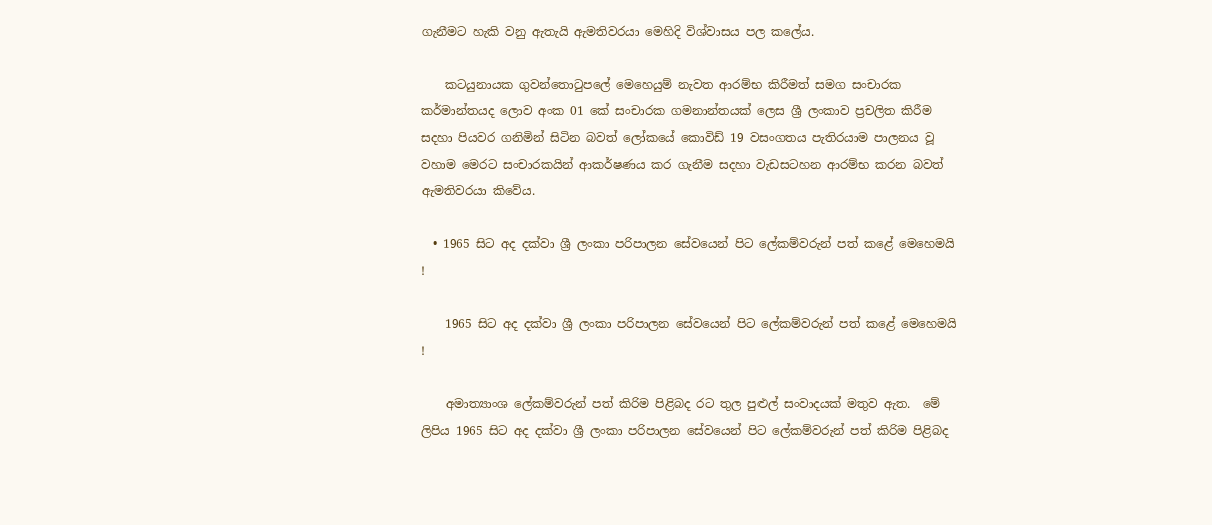ගැනීමට හැකි වනු ඇතැයි ඇමතිවරයා මෙහිදි විශ්වාසය පල කලේය.

    කටයුනායක ගුවන්තොටුපලේ මෙහෙයුම් නැවත ආරම්භ කිරීමත් සමග සංචාරක කර්මාන්තයද ලොව අංක 01 කේ සංචාරක ගමනාන්තයක් ලෙස ශ්‍රී ලංකාව ප්‍රචලිත කිරීම සදහා පියවර ගනිමින් සිටින බවත් ලෝකයේ කොවිඩ් 19 වසංගතය පැතිරයාම පාලනය වූ වහාම මෙරට සංචාරකයින් ආකර්ෂණය කර ගැනීම සදහා වැඩසටහන ආරම්භ කරන බවත් ඇමතිවරයා කිවේය.

  • 1965 සිට අද දක්වා ශ්‍රී ලංකා පරිපාලන සේවයෙන් පිට ලේකම්වරුන් පත් කළේ මෙහෙමයි !

    1965 සිට අද දක්වා ශ්‍රී ලංකා පරිපාලන සේවයෙන් පිට ලේකම්වරුන් පත් කළේ මෙහෙමයි !

    අමාත්‍යාංශ ලේකම්වරුන් පත් කිරිම පිළිබද රට තුල පුළුල් සංවාදයක් මතුව ඇත.  මේ ලිපිය 1965 සිට අද දක්වා ශ්‍රී ලංකා පරිපාලන සේවයෙන් පිට ලේකම්වරුන් පත් කිරිම පිළිබද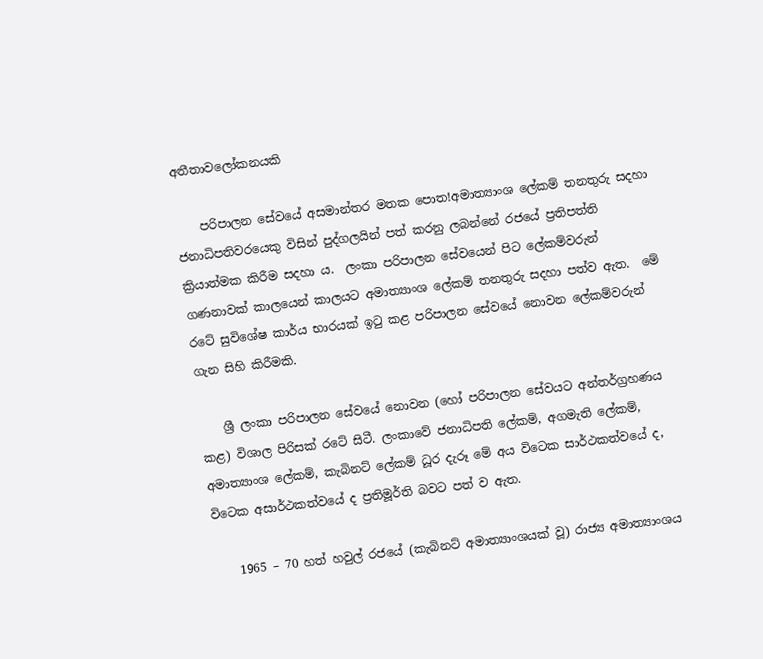අතීතාවලෝකනයකි

    පරිපාලන සේවයේ අසමාන්තර මතක පොත!අමාත්‍යාංශ ලේකම් තනතුරු සදහා ජනාධිපතිවරයෙකු විසින් පුද්ගලයින් පත් කරනු ලබන්නේ රජයේ ප්‍රතිපත්ති ක්‍රියාත්මක කිරීම සදහා ය.  ලංකා පරිපාලන සේවයෙන් පිට ලේකම්වරුන් ගණනාවක් කාලයෙන් කාලයට අමාත්‍යාංශ ලේකම් තනතුරු සදහා පත්ව ඇත.  මේ රටේ සුවිශේෂ කාර්ය භාරයක් ඉටු කළ පරිපාලන සේවයේ නොවන ලේකම්වරුන් ගැන සිහි කිරීමකි.

    ශ්‍රී ලංකා පරිපාලන සේවයේ නොවන (හෝ පරිපාලන සේවයට අන්තර්ග්‍රහණය කළ) විශාල පිරිසක් රටේ සිටී. ලංකාවේ ජනාධිපති ලේකම්, අගමැති ලේකම්, අමාත්‍යාංශ ලේකම්, කැබිනට් ලේකම් ධූර දැරූ මේ අය විටෙක සාර්ථකත්වයේ ද, විටෙක අසාර්ථකත්වයේ ද ප්‍රතිමූර්ති බවට පත් ව ඇත.

    1965 – 70 හත් හවුල් රජයේ (කැබිනට් අමාත්‍යාංශයක් වූ) රාජ්‍ය අමාත්‍යාංශය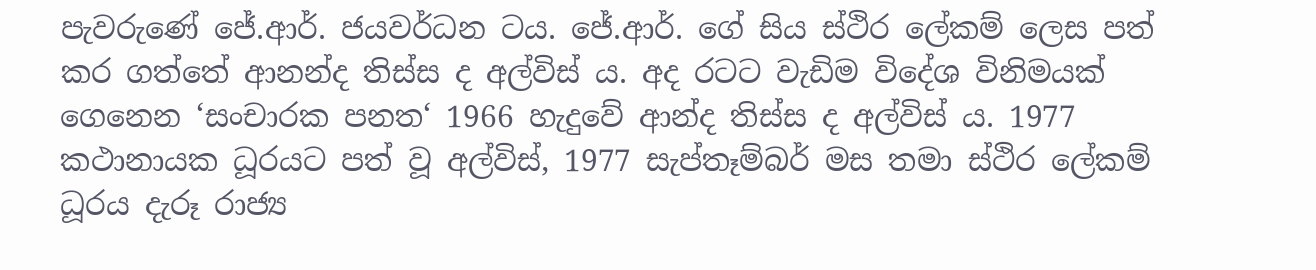පැවරුණේ ජේ.ආර්. ජයවර්ධන ටය. ජේ.ආර්. ගේ සිය ස්ථිර ලේකම් ලෙස පත් කර ගත්තේ ආනන්ද තිස්ස ද අල්විස් ය. අද රටට වැඩිම විදේශ විනිමයක් ගෙනෙන ‘සංචාරක පනත‘ 1966 හැදුවේ ආන්ද තිස්ස ද අල්විස් ය. 1977 කථානායක ධූරයට පත් වූ අල්විස්, 1977 සැප්තෑම්බර් මස තමා ස්ථිර ලේකම් ධූරය දැරූ රාජ්‍ය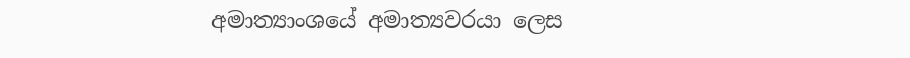අමාත්‍යාංශයේ අමාත්‍යවරයා ලෙස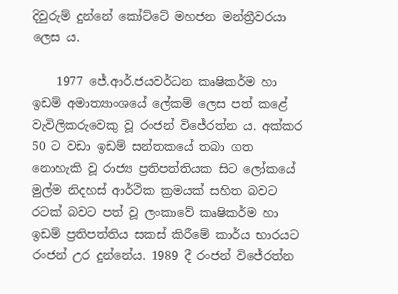දිවුරුම් දුන්නේ කෝට්ටේ මහජන මන්ත්‍රීවරයා ලෙස ය.

    1977 ජේ.ආර්.ජයවර්ධන කෘෂිකර්ම හා ඉඩම් අමාත්‍යාංශයේ ලේකම් ලෙස පත් කළේ වැවිලිකරුවෙකු වූ රංජන් විජේරත්න ය. අක්කර 50 ට වඩා ඉඩම් සන්තකයේ තබා ගත නොහැකි වූ රාජ්‍ය ප්‍රතිපත්තියක සිට ලෝකයේ මුල්ම නිදහස් ආර්ථික ක්‍රමයක් සහිත බවට රටක් බවට පත් වූ ලංකාවේ කෘෂිකර්ම හා ඉඩම් ප්‍රතිපත්තිය සකස් කිරීමේ කාර්ය භාරයට රංජන් උර දුන්නේය. 1989 දී රංජන් විජේරත්න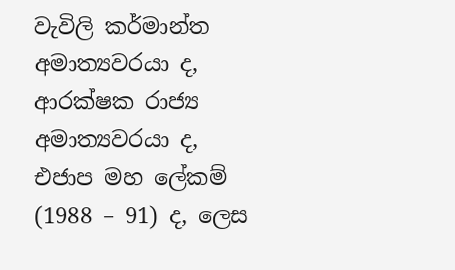වැවිලි කර්මාන්ත අමාත්‍යවරයා ද, ආරක්ෂක රාජ්‍ය අමාත්‍යවරයා ද, එජාප මහ ලේකම් (1988 – 91) ද, ලෙස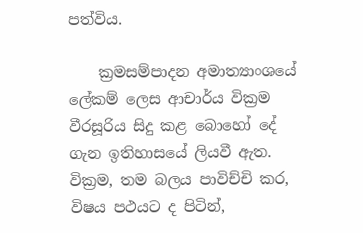පත්විය.

    ක්‍රමසම්පාදන අමාත්‍යාංශයේ ලේකම් ලෙස ආචාර්ය වික්‍රම වීරසූරිය සිදු කළ බොහෝ දේ ගැන ඉතිහාසයේ ලියවී ඇත. වික්‍රම, තම බලය පාවිච්චි කර, විෂය පථයට ද පිටින්,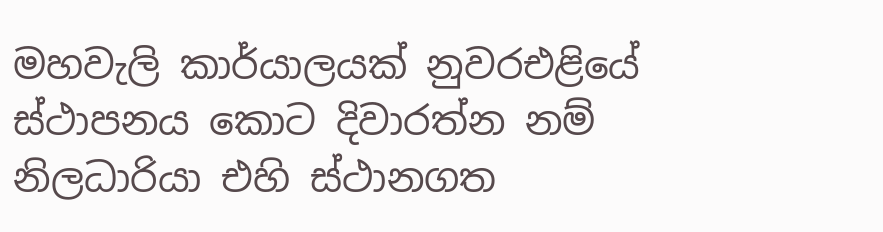මහවැලි කාර්යාලයක් නුවරඑළියේ ස්ථාපනය කොට දිවාරත්න නම් නිලධාරියා එහි ස්ථානගත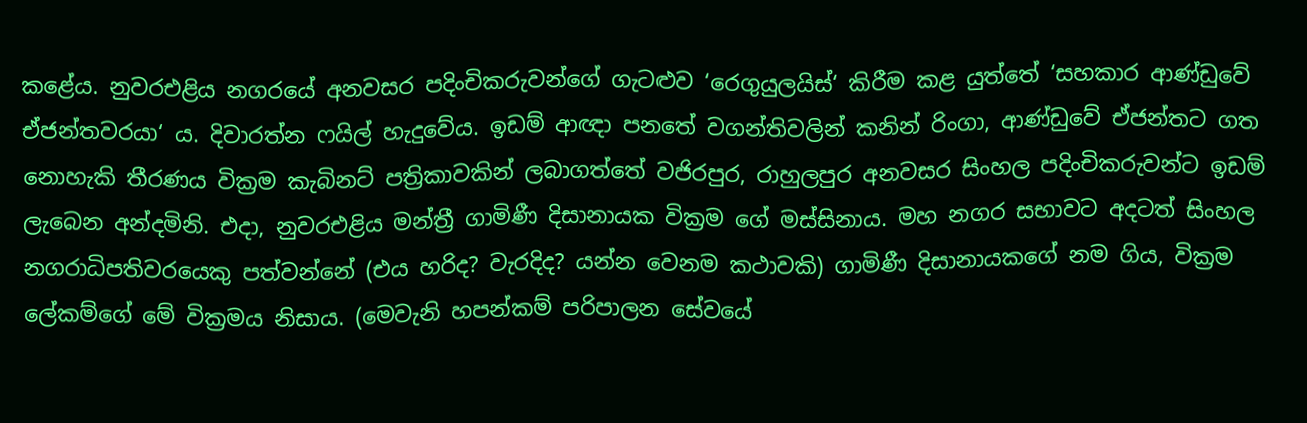කළේය. නුවරඑළිය නගරයේ අනවසර පදිංචිකරුවන්ගේ ගැටළුව ‘රෙගුයුලයිස්‘ කිරීම කළ යුත්තේ ‘සහකාර ආණ්ඩුවේ ඒජන්තවරයා‘ ය. දිවාරත්න ෆයිල් හැදුවේය. ඉඩම් ආඥා පනතේ වගන්තිවලින් කනින් රිංගා, ආණ්ඩුවේ ඒජන්තට ගත නොහැකි තීරණය වික්‍රම කැබිනට් පත්‍රිකාවකින් ලබාගත්තේ වජිරපුර, රාහුලපුර අනවසර සිංහල පදිංචිකරුවන්ට ඉඩම් ලැබෙන අන්දමිනි. එදා, නුවරඑළිය මන්ත්‍රී ගාමිණී දිසානායක වික්‍රම ගේ මස්සිනාය. මහ නගර සභාවට අදටත් සිංහල නගරාධිපතිවරයෙකු පත්වන්නේ (එය හරිද? වැරදිද? යන්න වෙනම කථාවකි) ගාමිණී දිසානායකගේ නම ගිය, වික්‍රම ලේකම්ගේ මේ වික්‍රමය නිසාය. (මෙවැනි හපන්කම් පරිපාලන සේවයේ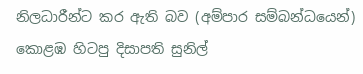නිලධාරීන්ට කර ඇති බව (අම්පාර සම්බන්ධයෙන්) කොළඹ හිටපු දිසාපති සුනිල්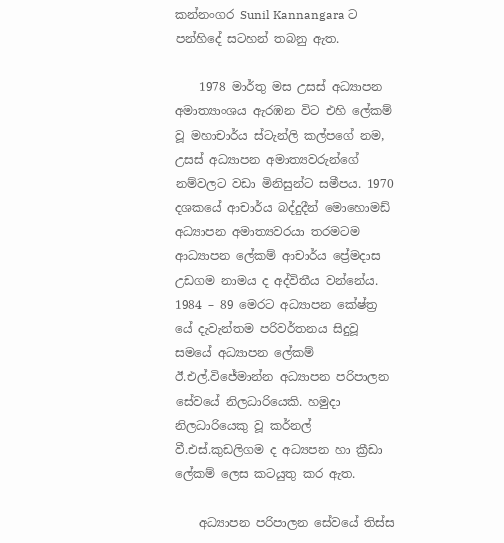කන්නංගර Sunil Kannangara ට පන්හිදේ සටහන් තබනු ඇත.

    1978 මාර්තු මස උසස් අධ්‍යාපන අමාත්‍යාංශය ඇරඹන විට එහි ලේකම් වූ මහාචාර්ය ස්ටැන්ලි කල්පගේ නම, උසස් අධ්‍යාපන අමාත්‍යවරුන්ගේ නම්වලට වඩා මිනිසුන්ට සමීපය. 1970 දශකයේ ආචාර්ය බද්දුදීන් මොහොමඩ් අධ්‍යාපන අමාත්‍යවරයා තරමටම ආධ්‍යාපන ලේකම් ආචාර්ය ප්‍රේමදාස උඩගම නාමය ද අද්විතීය වන්නේය. 1984 – 89 මෙරට අධ්‍යාපන කේෂ්ත්‍ර යේ දැවැන්තම පරිවර්තනය සිදුවූ සමයේ අධ්‍යාපන ලේකම් ඊ.එල්.විජේමාන්න අධ්‍යාපන පරිපාලන සේවයේ නිලධාරියෙකි. හමුදා නිලධාරියෙකු වූ කර්නල් වී.එස්.කුඩලිගම ද අධ්‍යපන හා ක්‍රීඩා ලේකම් ලෙස කටයුතු කර ඇත.

    අධ්‍යාපන පරිපාලන සේවයේ තිස්ස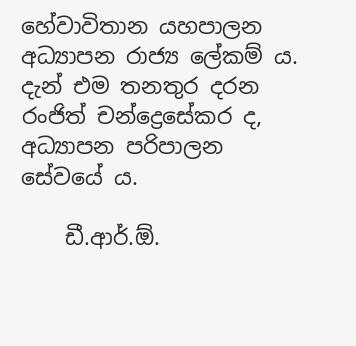හේවාවිතාන යහපාලන අධ්‍යාපන රාජ්‍ය ලේකම් ය. දැන් එම තනතුර දරන රංජිත් චන්ද්‍රෙසේකර ද, අධ්‍යාපන පරිපාලන සේවයේ ය.

    ඩී.ආර්.ඕ.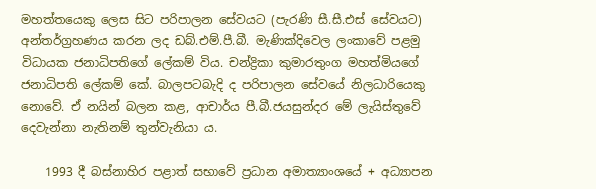මහත්තයෙකු ලෙස සිට පරිපාලන සේවයට (පැරණි සී.සී.එස් සේවයට) අන්තර්ග්‍රහණය කරන ලද ඩබ්.එම්.පී.බී. මැණික්දිවෙල ලංකාවේ පළමු විධායක ජනාධිපතිගේ ලේකම් විය. චන්ද්‍රිකා කුමාරතුංග මහත්මියගේ ජනාධිපති ලේකම් කේ. බාලපටබැදි ද පරිපාලන සේවයේ නිලධාරියෙකු නොවේ. ඒ නයින් බලන කළ, ආචාර්ය පී.බී.ජයසුන්දර මේ ලැයිස්තුවේ දෙවැන්නා නැතිනම් තුන්වැනියා ය.

    1993 දී බස්නාහිර පළාත් සභාවේ ප්‍රධාන අමාත්‍යාංශයේ + අධ්‍යාපන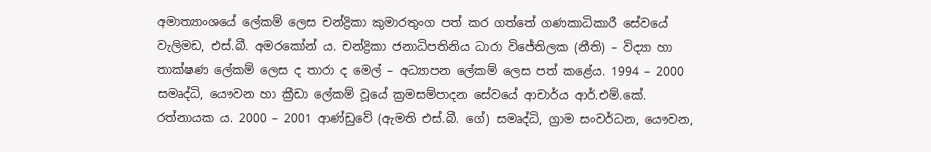අමාත්‍යාංශයේ ලේකම් ලෙස චන්ද්‍රිකා කුමාරතුංග පත් කර ගත්තේ ගණකාධිකාරී සේවයේ වැලිමඩ, එස්.බී. අමරකෝන් ය. චන්ද්‍රිකා ජනාධිපතිනිය ධාරා විජේතිලක (නීති) – විද්‍යා හා තාක්ෂණ ලේකම් ලෙස ද තාරා ද මෙල් – අධ්‍යාපන ලේකම් ලෙස පත් කළේය. 1994 – 2000 සමෘද්ධි, යෞවන හා ක්‍රීඩා ලේකම් වූයේ ක්‍රමසම්පාදන සේවයේ ආචාර්ය ආර්.එම්.කේ. රත්නායක ය. 2000 – 2001 ආණ්ඩුවේ (ඇමති එස්.බී. ගේ) සමෘද්ධි, ග්‍රාම සංවර්ධන, යෞවන,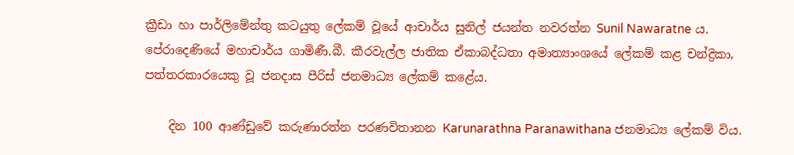ක්‍රීඩා හා පාර්ලිමේන්තු කටයුතු ලේකම් වූයේ ආචාර්ය සුනිල් ජයන්ත නවරත්න Sunil Nawaratne ය. පේරාදෙණියේ මහාචාර්ය ගාමිණී.බී. කීරවැල්ල ජාතික ඒකාබද්ධතා අමාත්‍යාංශයේ ලේකම් කළ චන්ද්‍රිකා, පත්තරකාරයෙකු වූ ජනදාස පීරිස් ජනමාධ්‍ය ලේකම් කළේය.

    දින 100 ආණ්ඩුවේ කරුණාරත්න පරණවිතානන Karunarathna Paranawithana ජනමාධ්‍ය ලේකම් විය.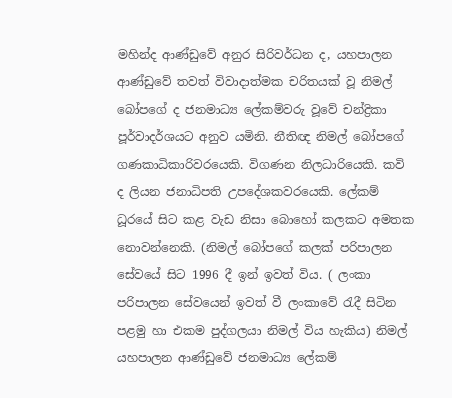මහින්ද ආණ්ඩුවේ අනුර සිරිවර්ධන ද, යහපාලන ආණ්ඩුවේ තවත් විවාදාත්මක චරිතයක් වූ නිමල් බෝපගේ ද ජනමාධ්‍ය ලේකම්වරු වූවේ චන්ද්‍රිකා පූර්වාදර්ශයට අනුව යමිනි. නීතිඥ නිමල් බෝපගේ ගණකාධිකාරිවරයෙකි. විගණන නිලධාරියෙකි. කවි ද ලියන ජනාධිපති උපදේශකවරයෙකි. ලේකම් ධූරයේ සිට කළ වැඩ නිසා බොහෝ කලකට අමතක නොවන්නෙකි. (නිමල් බෝපගේ කලක් පරිපාලන සේවයේ සිට 1996 දී ඉන් ඉවත් විය. ( ලංකා පරිපාලන සේවයෙන් ඉවත් වී ලංකාවේ රැදී සිටින පළමු හා එකම පුද්ගලයා නිමල් විය හැකිය) නිමල් යහපාලන ආණ්ඩුවේ ජනමාධ්‍ය ලේකම්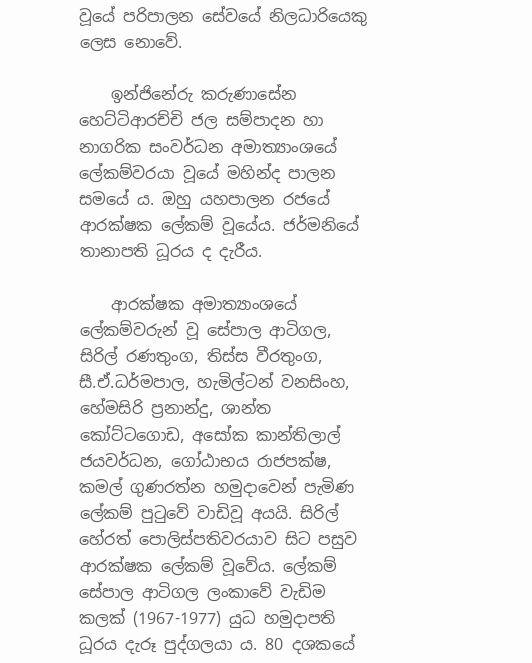වූයේ පරිපාලන සේවයේ නිලධාරියෙකු ලෙස නොවේ.

    ඉන්ජිනේරු කරුණාසේන හෙට්ටිආරච්චි ජල සම්පාදන හා නාගරික සංවර්ධන අමාත්‍යාංශයේ ලේකම්වරයා වූයේ මහින්ද පාලන සමයේ ය. ඔහු යහපාලන රජයේ ආරක්ෂක ලේකම් වූයේය. ජර්මනියේ තානාපති ධූරය ද දැරීය.

    ආරක්ෂක අමාත්‍යාංශයේ ලේකම්වරුන් වූ සේපාල ආටිගල, සිරිල් රණතුංග, තිස්ස වීරතුංග, සී.ඒ.ධර්මපාල, හැමිල්ටන් වනසිංහ, හේමසිරි ප්‍රනාන්දු, ශාන්ත කෝට්ටගොඩ, අසෝක කාන්තිලාල් ජයවර්ධන, ගෝඨාභය රාජපක්ෂ, කමල් ගුණරත්න හමුදාවෙන් පැමිණ ලේකම් පුටුවේ වාඩිවූ අයයි. සිරිල් හේරත් පොලිස්පතිවරයාව සිට පසුව ආරක්ෂක ලේකම් වූවේය. ලේකම් සේපාල ආටිගල ලංකාවේ වැඩිම කලක් (1967-1977) යුධ හමුදාපති ධූරය දැරූ පුද්ගලයා ය. 80 දශකයේ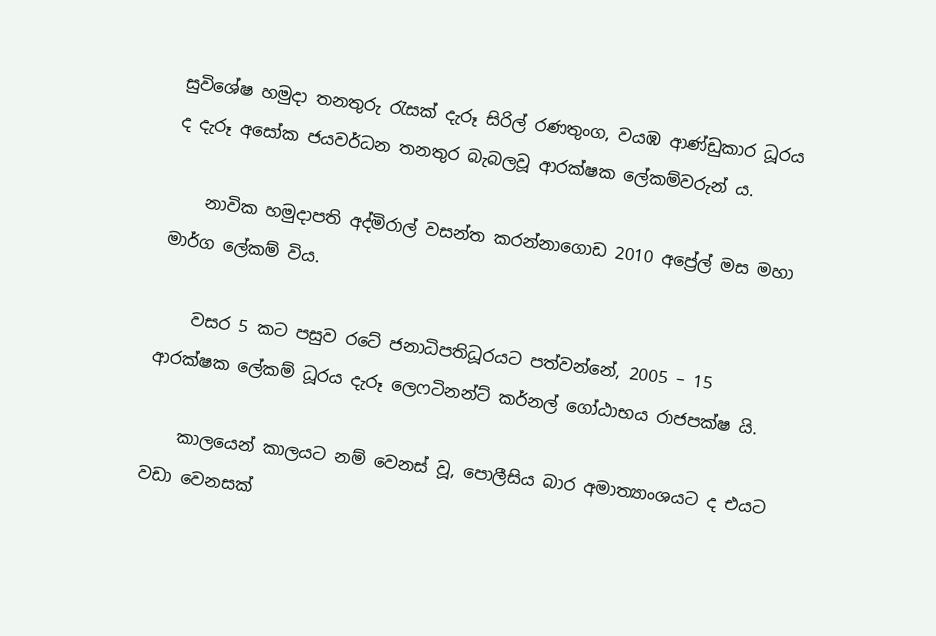සුවිශේෂ හමුදා තනතුරු රැසක් දැරූ සිරිල් රණතුංග, වයඹ ආණ්ඩුකාර ධූරය ද දැරූ අසෝක ජයවර්ධන තනතුර බැබලවූ ආරක්ෂක ලේකම්වරුන් ය.

    නාවික හමුදාපති අද්මිරාල් වසන්ත කරන්නාගොඩ 2010 අප්‍රේල් මස මහා මාර්ග ලේකම් විය.

    වසර 5 කට පසුව රටේ ජනාධිපතිධූරයට පත්වන්නේ, 2005 – 15 ආරක්ෂක ලේකම් ධූරය දැරූ ලෙෆටිනන්ට් කර්නල් ගෝඨාභය රාජපක්ෂ යි.

    කාලයෙන් කාලයට නම් වෙනස් වූ, පොලීසිය බාර අමාත්‍යාංශයට ද එයට වඩා වෙනසක්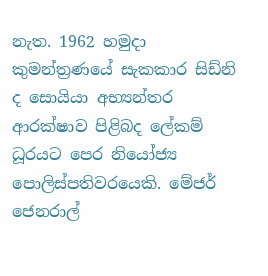නැත. 1962 හමුදා කුමන්ත්‍රණයේ සැකකාර සිඩ්නි ද සොයියා අභ්‍යන්තර ආරක්ෂාව පිළිබද ලේකම් ධූරයට පෙර නියෝජ්‍ය පොලිස්පතිවරයෙකි. මේජර් ජෙනරාල්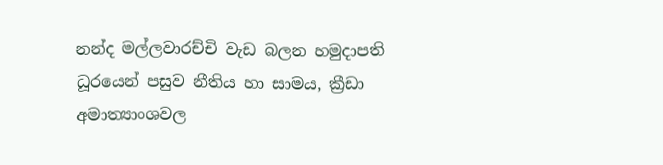නන්ද මල්ලවාරච්චි වැඩ බලන හමුදාපති ධූරයෙන් පසුව නීතිය හා සාමය, ක්‍රීඩා අමාත්‍යාංශවල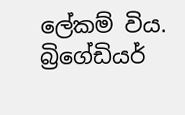ලේකම් විය. බ්‍රිගේඩියර්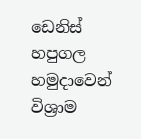ඩෙනිස් හපුගල හමුදාවෙන් විශ්‍රාම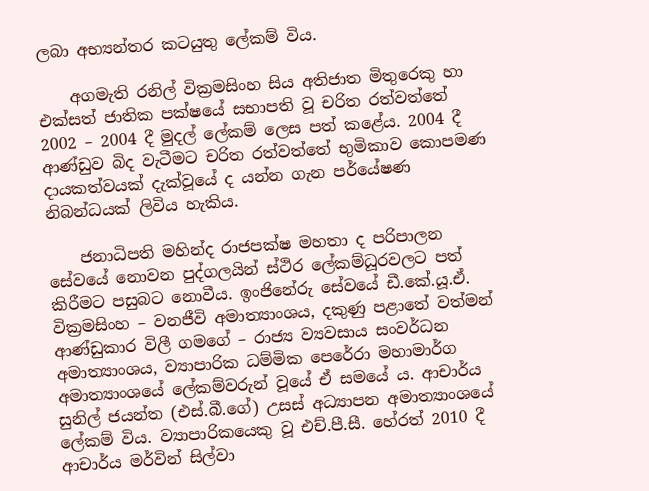ලබා අභ්‍යන්තර කටයුතු ලේකම් විය.

    අගමැති රනිල් වික්‍රමසිංහ සිය අතිජාත මිතුරෙකු හා එක්සත් ජාතික පක්ෂයේ සභාපති වූ චරිත රත්වත්තේ 2002 – 2004 දී මුදල් ලේකම් ලෙස පත් කළේය. 2004 දී ආණ්ඩුව බිද වැටීමට චරිත රත්වත්තේ භුමිකාව කොපමණ දායකත්වයක් දැක්වූයේ ද යන්න ගැන පර්යේෂණ නිබන්ධයක් ලිවිය හැකිය.

    ජනාධිපති මහින්ද රාජපක්ෂ මහතා ද පරිපාලන සේවයේ නොවන පුද්ගලයින් ස්ථිර ලේකම්ධූරවලට පත් කිරීමට පසුබට නොවීය. ඉංජිනේරු සේවයේ ඩී.කේ.යූ.ඒ. වික්‍රමසිංහ – වනජීවි අමාත්‍යාංශය, දකුණු පළාතේ වත්මන් ආණ්ඩුකාර විලී ගමගේ – රාජ්‍ය ව්‍යවසාය සංවර්ධන අමාත්‍යාංශය, ව්‍යාපාරික ධම්මික පෙරේරා මහාමාර්ග අමාත්‍යාංශයේ ලේකම්වරුන් වූයේ ඒ සමයේ ය. ආචාර්ය සුනිල් ජයන්ත (එස්.බී.ගේ) උසස් අධ්‍යාපන අමාත්‍යාංශයේ ලේකම් විය. ව්‍යාපාරිකයෙකු වූ එච්.පී.සී. හේරත් 2010 දී ආචාර්ය මර්වින් සිල්වා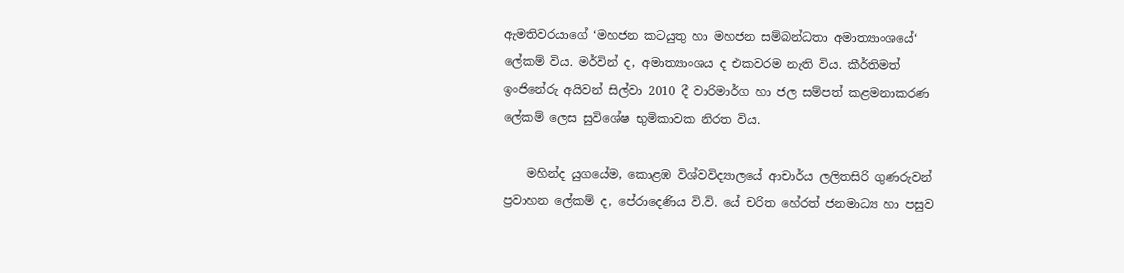ඇමතිවරයාගේ ‘මහජන කටයුතු හා මහජන සම්බන්ධතා අමාත්‍යාංශයේ‘ ලේකම් විය. මර්වින් ද, අමාත්‍යාංශය ද එකවරම නැති විය. කීර්තිමත් ඉංජිනේරු අයිවන් සිල්වා 2010 දී වාරිමාර්ග හා ජල සම්පත් කළමනාකරණ ලේකම් ලෙස සුවිශේෂ භුමිකාවක නිරත විය.

    මහින්ද යුගයේම, කොළඹ විශ්වවිද්‍යාලයේ ආචාර්ය ලලිතසිරි ගුණරුවන් ප්‍රවාහන ලේකම් ද, පේරාදෙණිය වි.වි. යේ චරිත හේරත් ජනමාධ්‍ය හා පසුව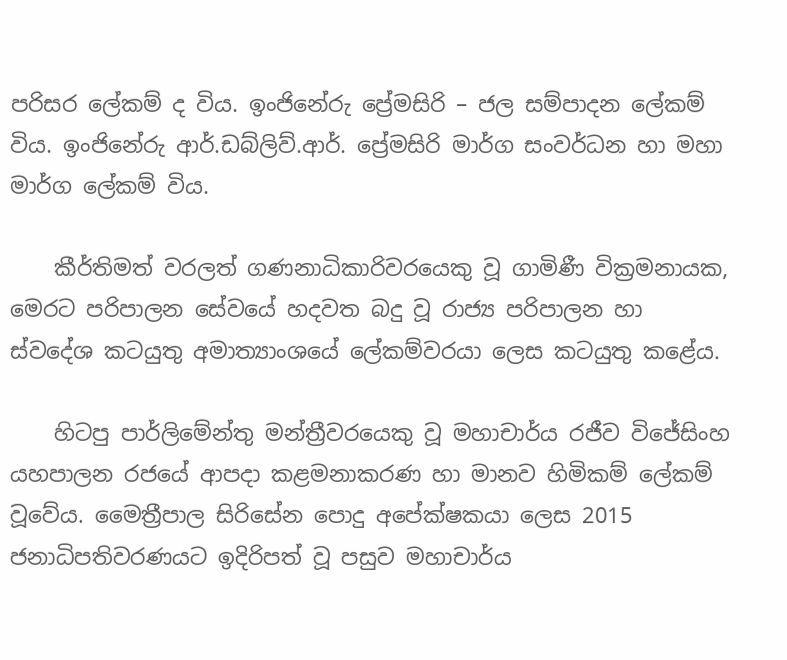පරිසර ලේකම් ද විය. ඉංජිනේරු ප්‍රේමසිරි – ජල සම්පාදන ලේකම් විය. ඉංජිනේරු ආර්.ඩබ්ලිව්.ආර්. ප්‍රේමසිරි මාර්ග සංවර්ධන හා මහා මාර්ග ලේකම් විය.

    කීර්තිමත් වරලත් ගණනාධිකාරිවරයෙකු වූ ගාමිණී වික්‍රමනායක, මෙරට පරිපාලන සේවයේ හදවත බදු වූ රාජ්‍ය පරිපාලන හා ස්වදේශ කටයුතු අමාත්‍යාංශයේ ලේකම්වරයා ලෙස කටයුතු කළේය.

    හිටපු පාර්ලිමේන්තු මන්ත්‍රීවරයෙකු වූ මහාචාර්ය රජීව විජේසිංහ යහපාලන රජයේ ආපදා කළමනාකරණ හා මානව හිමිකම් ලේකම් වූවේය. මෛත්‍රීපාල සිරිසේන පොදු අපේක්ෂකයා ලෙස 2015 ජනාධිපතිවරණයට ඉදිරිපත් වූ පසුව මහාචාර්ය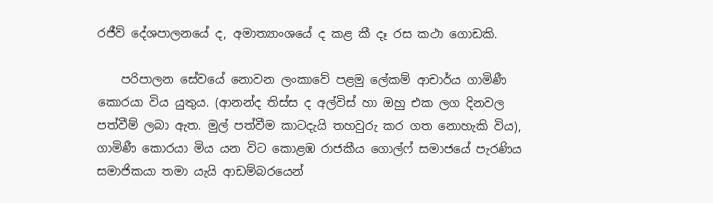රජීව් දේශපාලනයේ ද, අමාත්‍යාංශයේ ද කළ කී දෑ රස කථා ගොඩකි.

    පරිපාලන සේවයේ නොවන ලංකාවේ පළමු ලේකම් ආචාර්ය ගාමිණී කොරයා විය යුතුය. (ආනන්ද තිස්ස ද අල්විස් හා ඔහු එක ලග දිනවල පත්වීම් ලබා ඇත. මුල් පත්වීම කාටදැයි තහවුරු කර ගත නොහැකි විය), ගාමිණී කොරයා මිය යන විට කොළඹ රාජකීය ගොල්ෆ් සමාජයේ පැරණිය සමාජිකයා තමා යැයි ආඩම්බරයෙන්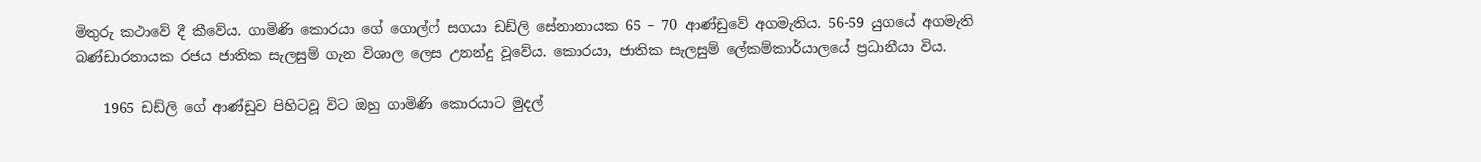මිතුරු කථාවේ දී කීවේය. ගාමිණි කොරයා ගේ ගොල්ෆ් සගයා ඩඩ්ලි සේනානායක 65 – 70 ආණ්ඩුවේ අගමැතිය. 56-59 යුගයේ අගමැති බණ්ඩාරනායක රජය ජාතික සැලසුම් ගැන විශාල ලෙස උනන්දු වූවේය. කොරයා, ජාතික සැලසුම් ලේකම්කාර්යාලයේ ප්‍රධානීයා විය.

    1965 ඩඩ්ලි ගේ ආණ්ඩුව පිහිටවූ විට ඔහු ගාමිණි කොරයාට මුදල්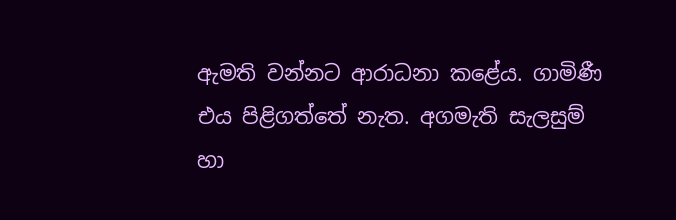ඇමති වන්නට ආරාධනා කළේය. ගාමිණී එය පිළිගත්තේ නැත. අගමැති සැලසුම් හා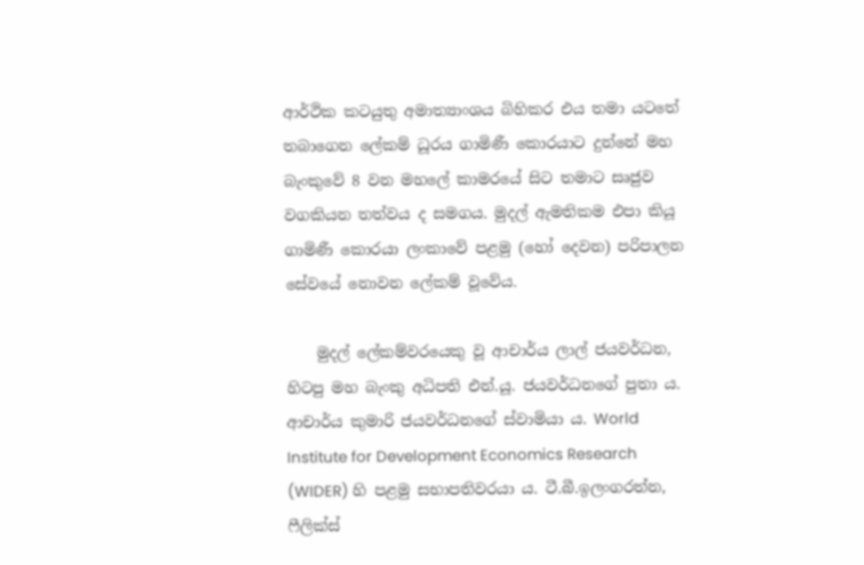ආර්ථික කටයුතු අමාත්‍යාංශය බිහිකර එය තමා යටතේ තබාගෙන ලේකම් ධූරය ගාමිණී කොරයාට දුන්නේ මහ බැංකුවේ 8 වන මහලේ කාමරයේ සිට තමාට සෘජුව වගකියන තත්වය ද සමගය. මුදල් ඇමතිකම එපා කියූ ගාමිණී කොරයා ලංකාවේ පළමු (හෝ දෙවන) පරිපාලන සේවයේ නොවන ලේකම් වූවේය.

    මුදල් ලේකම්වරයෙකු වූ ආචාර්ය ලාල් ජයවර්ධන, හිටපු මහ බැංකු අධිපති එන්.යූ. ජයවර්ධනගේ පුතා ය. ආචාර්ය කුමාරි ජයවර්ධනගේ ස්වාමියා ය. World Institute for Development Economics Research (WIDER) හි පළමු සභාපතිවරයා ය. ටී.බී.ඉලංගරත්න, ෆීලික්ස්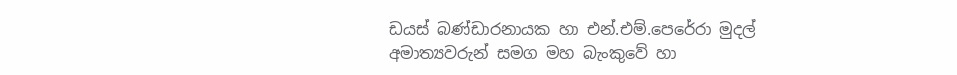ඩයස් බණ්ඩාරනායක හා එන්.එම්.පෙරේරා මුදල් අමාත්‍යවරුන් සමග මහ බැංකුවේ හා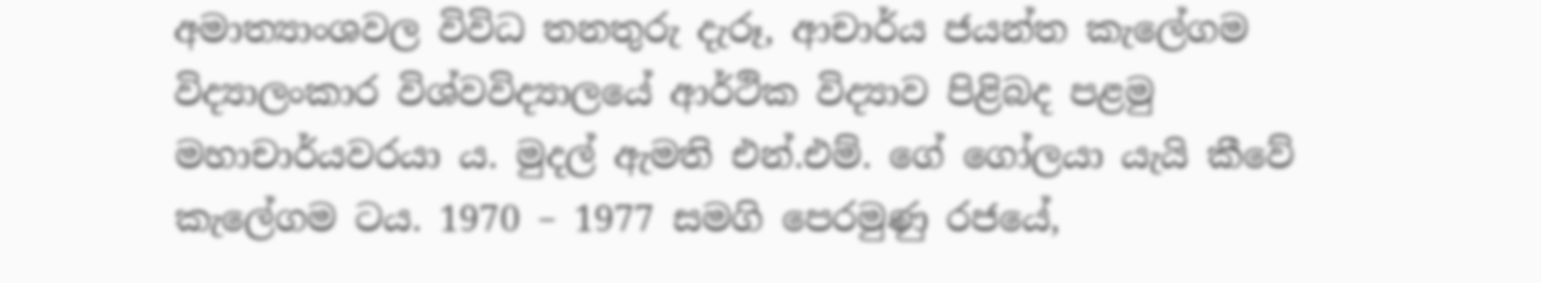අමාත්‍යාංශවල විවිධ තනතුරු දැරූ, ආචාර්ය ජයන්ත කැලේගම විද්‍යාලංකාර විශ්වවිද්‍යාලයේ ආර්ථික විද්‍යාව පිළිබද පළමු මහාචාර්යවරයා ය. මුදල් ඇමති එන්.එම්. ගේ ගෝලයා යැයි කීවේ කැලේගම ටය. 1970 – 1977 සමගි පෙරමුණු රජයේ,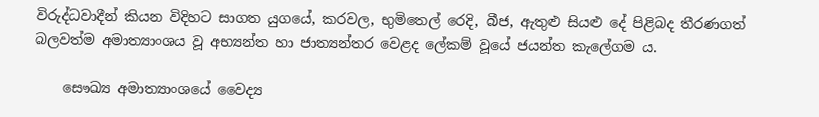විරුද්ධවාදීන් කියන විදිහට සාගත යුගයේ, කරවල, භුමිතෙල් රෙදි, බීජ, ඇතුළු සියළු දේ පිළිබද තීරණගත් බලවත්ම අමාත්‍යාංශය වූ අභ්‍යන්ත හා ජාත්‍යන්තර ‍වෙළද ලේකම් වූයේ ජයන්ත කැලේගම ය.

    සෞඛ්‍ය අමාත්‍යාංශයේ වෛද්‍ය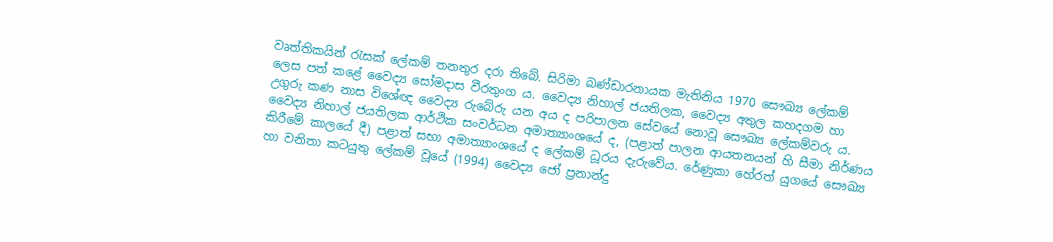වෘත්තිකයින් රැසක් ලේකම් තනතුර දරා තිබේ. සිරිමා බණ්ඩාරනායක මැතිනිය 1970 සෞඛ්‍ය ලේකම් ලෙස පත් කළේ වෛද්‍ය සෝමදාස වීරතුංග ය. වෛද්‍ය නිහාල් ජයතිලක, වෛද්‍ය අතුල කහදගම හා උගුරු කණ නාස විශේඥ වෛද්‍ය රුබේරු යන අය ද පරිපාලන සේවයේ නොවූ සෞඛ්‍ය ලේකම්වරු ය. වෛද්‍ය නිහාල් ජයතිලක ආර්ථික සංවර්ධන අමාත්‍යාංශයේ ද, (පළාත් පාලන ආයතනයන් හි සීමා නිර්ණය කිරීමේ කාලයේ දී) පළාත් සභා අමාත්‍යාංශයේ ද ලේකම් ධූරය දැරුවේය. රේණුකා හේරත් යුගයේ සෞඛ්‍ය හා වනිතා කටයුතු ලේකම් වූයේ (1994) වෛද්‍ය ජෝ ප්‍රනාන්දු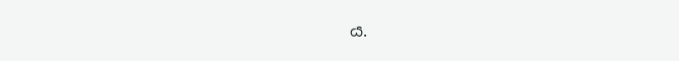ය.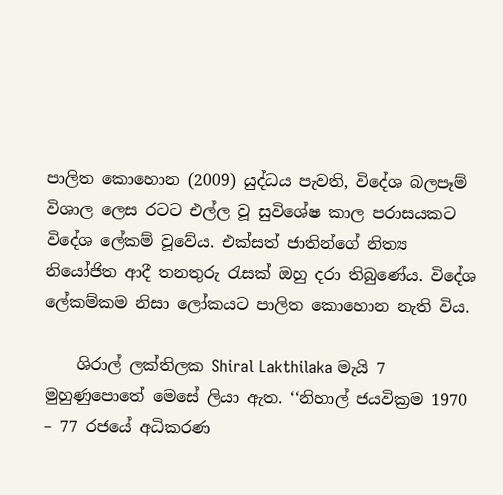පාලිත කොහොන (2009) යුද්ධය පැවති, විදේශ බලපෑම් විශාල ලෙස රටට එල්ල වූ සුවිශේෂ කාල පරාසයකට විදේශ ලේකම් වූවේය. එක්සත් ජාතින්ගේ නිත්‍ය නියෝජිත ආදී තනතුරු රැසක් ඔහු දරා තිබුණේය. විදේශ ලේකම්කම නිසා ලෝකයට පාලිත කොහොන නැති විය.

    ශිරාල් ලක්තිලක Shiral Lakthilaka මැයි 7 මුහුණුපොතේ මෙසේ ලියා ඇත. ‘‘නිහාල් ජයවික්‍රම 1970 – 77 රජයේ අධිකරණ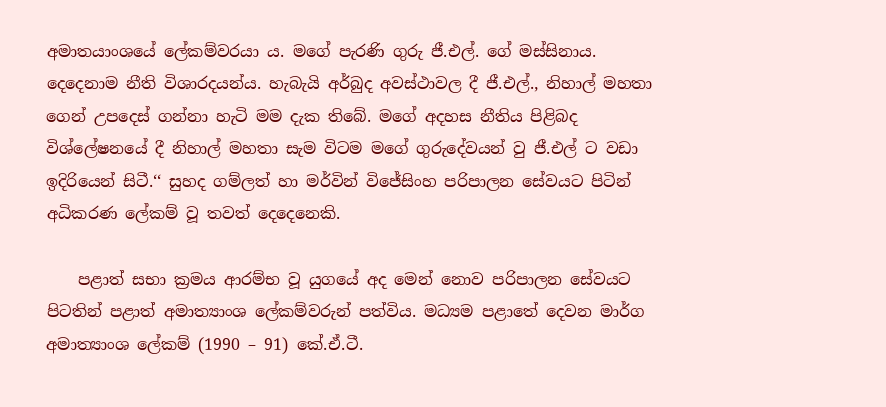අමාතයාංශයේ ලේකම්වරයා ය. මගේ පැරණි ගුරු ජී.එල්. ගේ මස්සිනාය. දෙදෙනාම නීති විශාරදයන්ය. හැබැයි අර්බුද අවස්ථාවල දී ජී.එල්., නිහාල් මහතා ගෙන් උපදෙස් ගන්නා හැටි මම දැක තිබේ. මගේ අදහස නීතිය පිළිබද විශ්ලේෂනයේ දී නිහාල් මහතා සැම විටම මගේ ගුරුදේවයන් වු ජී.එල් ට වඩා ඉදිරියෙන් සිටී.‘‘ සුහද ගම්ලත් හා මර්වින් විජේසිංහ පරිපාලන සේවයට පිටින් අධිකරණ ලේකම් වූ තවත් දෙදෙනෙකි.

    පළාත් සභා ක්‍රමය ආරම්භ වූ යුගයේ අද මෙන් නොව පරිපාලන සේවයට පිටතින් පළාත් අමාත්‍යාංශ ලේකම්වරුන් පත්විය. මධ්‍යම පළාතේ දෙවන මාර්ග අමාත්‍යාංශ ලේකම් (1990 – 91) කේ.ඒ.ටී.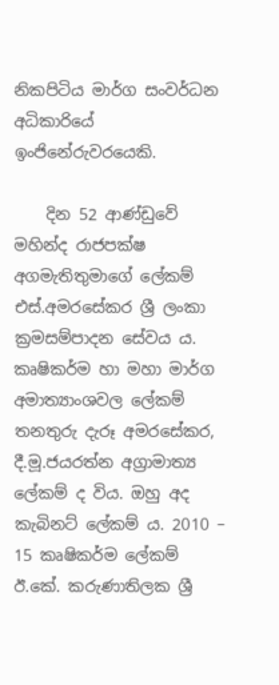නිකපිටිය මාර්ග සංවර්ධන අධිකාරියේ ඉංජිනේරුවරයෙකි.

    දින 52 ආණ්ඩුවේ මහින්ද රාජපක්ෂ අගමැතිතුමාගේ ලේකම් එස්.අමරසේකර ශ්‍රී ලංකා ක්‍රමසම්පාදන සේවය ය. කෘෂිකර්ම හා මහා මාර්ග අමාත්‍යාංශවල ලේකම් තනතුරු දැරූ අමරසේකර, දී.මූ.ජයරත්න අග්‍රාමාත්‍ය ලේකම් ද විය. ඔහු අද කැබිනට් ලේකම් ය. 2010 – 15 කෘෂිකර්ම ලේකම් ඊ.කේ. කරුණාතිලක ශ්‍රී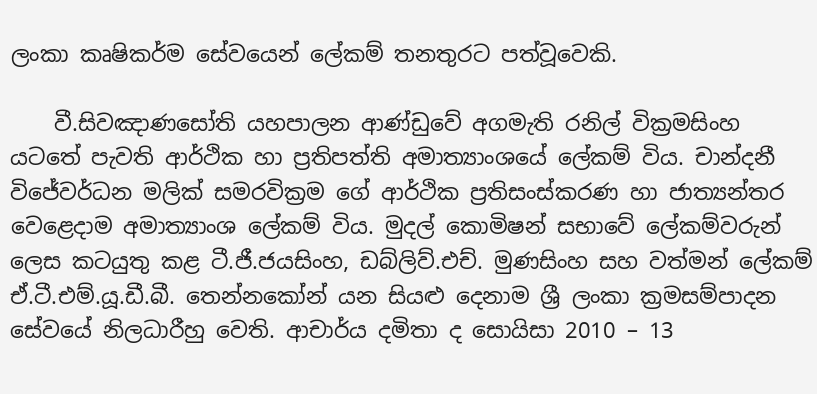ලංකා කෘෂිකර්ම සේවයෙන් ලේකම් තනතුරට පත්වූවෙකි.

    වී.සිවඤාණසෝති යහපාලන ආණ්ඩුවේ අගමැති රනිල් වික්‍රමසිංහ යටතේ පැවති ආර්ථික හා ප්‍රතිපත්ති අමාත්‍යාංශයේ ලේකම් විය. චාන්දනී විජේවර්ධන මලික් සමරවික්‍රම ගේ ආර්ථික ප්‍රතිසංස්කරණ හා ජාත්‍යන්තර වෙළෙදාම අමාත්‍යාංශ ලේකම් විය. මුදල් කොමිෂන් සභාවේ ලේකම්වරුන් ලෙස කටයුතු කළ ටී.ජී.ජයසිංහ, ඩබ්ලිව්.එච්. මුණසිංහ සහ වත්මන් ලේකම් ඒ.ටී.එම්.යූ.ඩී.බී. තෙන්නකෝන් යන සියළු දෙනාම ශ්‍රී ලංකා ක්‍රමසම්පාදන සේවයේ නිලධාරීහු වෙති. ආචාර්ය දමිතා ද සොයිසා 2010 – 13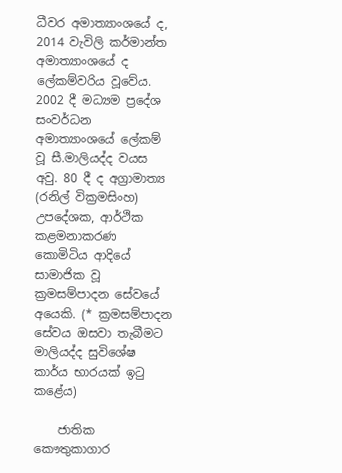ධීවර අමාත්‍යාංශයේ ද, 2014 වැවිලි කර්මාන්ත අමාත්‍යාංශයේ ද ලේකම්වරිය වූවේය. 2002 දී මධ්‍යම ප්‍රදේශ සංවර්ධන අමාත්‍යාංශයේ ලේකම් වූ සී.මාලියද්ද වයස අවු. 80 දී ද අග්‍රාමාත්‍ය (රනිල් වික්‍රමසිංහ) උපදේශක, ආර්ථික කළමනාකරණ කොමිටිය ආදියේ සාමාජික වූ ක්‍රමසම්පාදන සේවයේ අයෙකි. (* ක්‍රමසම්පාදන සේවය ඔසවා තැබීමට මාලියද්ද සුවිශේෂ කාර්ය භාරයක් ඉටු කළේය)

    ජාතික කෞතුකාගාර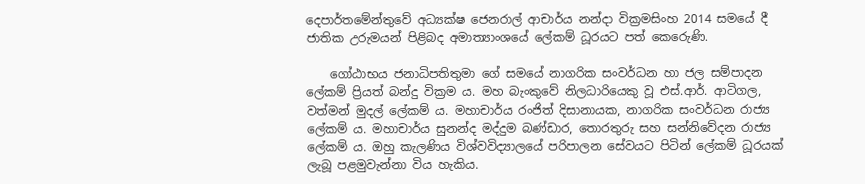දෙපාර්තමේන්තුවේ අධ්‍යක්ෂ ජෙනරාල් ආචාර්ය නන්දා වික්‍රමසිංහ 2014 සමයේ දී ජාතික උරුමයන් පිළිබද අමාත්‍යාංශයේ ලේකම් ධූරයට පත් කෙරෙුණි.

    ගෝඨාභය ජනාධිපතිතුමා ගේ සමයේ නාගරික සංවර්ධන හා ජල සම්පාදන ලේකම් ප්‍රියත් බන්දු වික්‍රම ය. මහ බැංකුවේ නිලධාරියෙකු වූ එස්.ආර්. ආටිගල, වත්මන් මුදල් ලේකම් ය. මහාචාර්ය රංජිත් දිසානායක, නාගරික සංවර්ධන රාජ්‍ය ලේකම් ය. මහාචාර්ය සුනන්ද මද්දුම බණ්ඩාර, තොරතුරු සහ සන්නිවේදන රාජ්‍ය ලේකම් ය. ඔහු කැලණිය විශ්වවිද්‍යාලයේ පරිපාලන සේවයට පිටින් ලේකම් ධූරයක් ලැබූ පළමුවැන්නා විය හැකිය.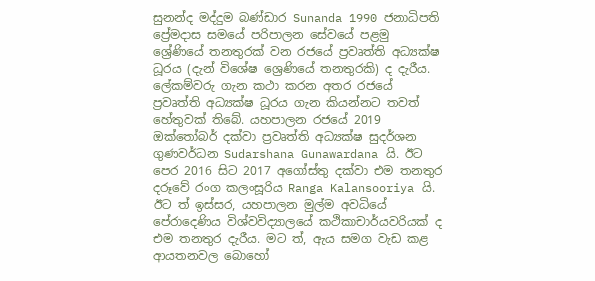සුනන්ද මද්දුම බණ්ඩාර Sunanda 1990 ජනාධිපති ප්‍රේමදාස සමයේ පරිපාලන සේවයේ පළමු ශ්‍රේණියේ තනතුරක් වන රජයේ ප්‍රවෘත්ති අධ්‍යක්ෂ ධූරය (දැන් විශේෂ ශ්‍රෙණියේ තනතුරකි) ද දැරීය. ලේකම්වරු ගැන කථා කරන අතර රජයේ ප්‍රවෘත්ති අධ්‍යක්ෂ ධූරය ගැන කියන්නට තවත් හේතුවක් තිබේ. යහපාලන රජයේ 2019 ඔක්තෝබර් දක්වා ප්‍රවෘත්ති අධ්‍යක්ෂ සුදර්ශන ගුණවර්ධන Sudarshana Gunawardana යි. ඊට පෙර 2016 සිට 2017 අගෝස්තු දක්වා එම තනතුර දරූවේ රංග කලංසූරිය Ranga Kalansooriya යි. ඊට ත් ඉස්සර, යහපාලන මුල්ම අවධියේ පේරාදෙණිය විශ්වවිද්‍යාලයේ කථිකාචාර්යවරියක් ද එම තනතුර දැරීය. මට ත්, ඇය සමග වැඩ කළ ආයතනවල බොහෝ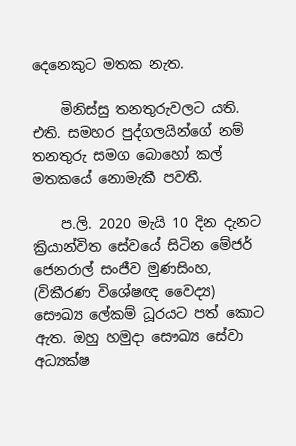දෙනෙකුට මතක නැත.

    මිනිස්සු තනතුරුවලට යති. එති. සමහර පුද්ගලයින්ගේ නම් තනතුරු සමග බොහෝ කල් මතකයේ නොමැකී පවතී.

    ප.ලි. 2020 මැයි 10 දින දැනට ක්‍රියාන්විත සේවයේ සිටින මේජර් ජෙනරාල් සංජීව මුණසිංහ, (විකීරණ විශේෂඥ වෛද්‍ය) සෞඛ්‍ය ලේකම් ධූරයට පත් කොට ඇත. ඔහු හමුදා සෞඛ්‍ය සේවා අධ්‍යක්ෂ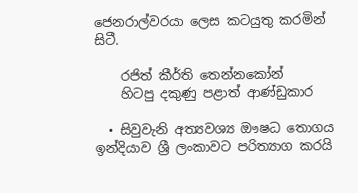ජෙනරාල්වරයා ලෙස කටයුතු කරමින් සිටී.

    රජිත් කීර්ති තෙන්නකෝන්
    හිටපු දකුණු පළාත් ආණ්ඩුකාර

  • සිවුවැනි අත්‍යවශ්‍ය ඖෂධ තොගය ඉන්දියාව ශ්‍රී ලංකාවට පරිත්‍යාග කරයි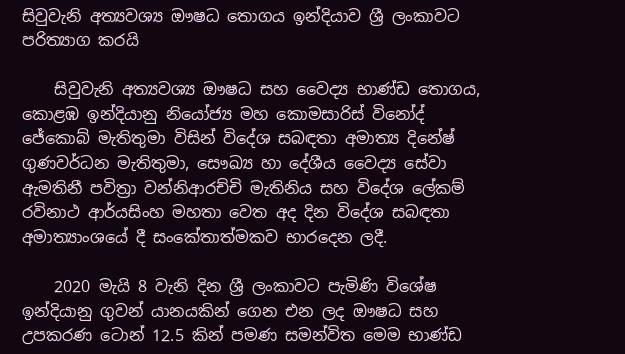සිවුවැනි අත්‍යවශ්‍ය ඖෂධ තොගය ඉන්දියාව ශ්‍රී ලංකාවට පරිත්‍යාග කරයි

    සිවුවැනි අත්‍යවශ්‍ය ඖෂධ සහ වෛද්‍ය භාණ්ඩ තොගය, කොළඹ ඉන්දියානු නියෝජ්‍ය මහ කොමසාරිස් විනෝද් ජේකොබ් මැතිතුමා විසින් විදේශ සබඳතා අමාත්‍ය දිනේෂ් ගුණවර්ධන මැතිතුමා, සෞඛ්‍ය හා දේශීය වෛද්‍ය සේවා ඇමතිනී පවිත්‍රා වන්නිආරච්චි මැතිනිය සහ විදේශ ලේකම් රවිනාථ ආර්යසිංහ මහතා වෙත අද දින විදේශ සබඳතා අමාත්‍යාංශයේ දී සංකේතාත්මකව භාරදෙන ලදී.

    2020 මැයි 8 වැනි දින ශ්‍රී ලංකාවට පැමිණි විශේෂ ඉන්දියානු ගුවන් යානයකින් ගෙන එන ලද ඖෂධ සහ උපකරණ ටොන් 12.5 කින් පමණ සමන්විත මෙම භාණ්ඩ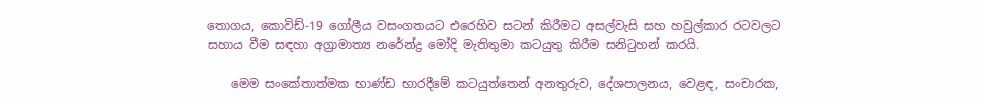තොගය, කොවිඩ්-19 ගෝලීය වසංගතයට එරෙහිව සටන් කිරීමට අසල්වැසි සහ හවුල්කාර රටවලට සහාය වීම සඳහා අග්‍රාමාත්‍ය නරේන්ද්‍ර මෝදි මැතිතුමා කටයුතු කිරීම සනිටුහන් කරයි.

    මෙම සංකේතාත්මක භාණ්ඩ භාරදීමේ කටයුත්තෙන් අනතුරුව, දේශපාලනය, වෙළඳ, සංචාරක,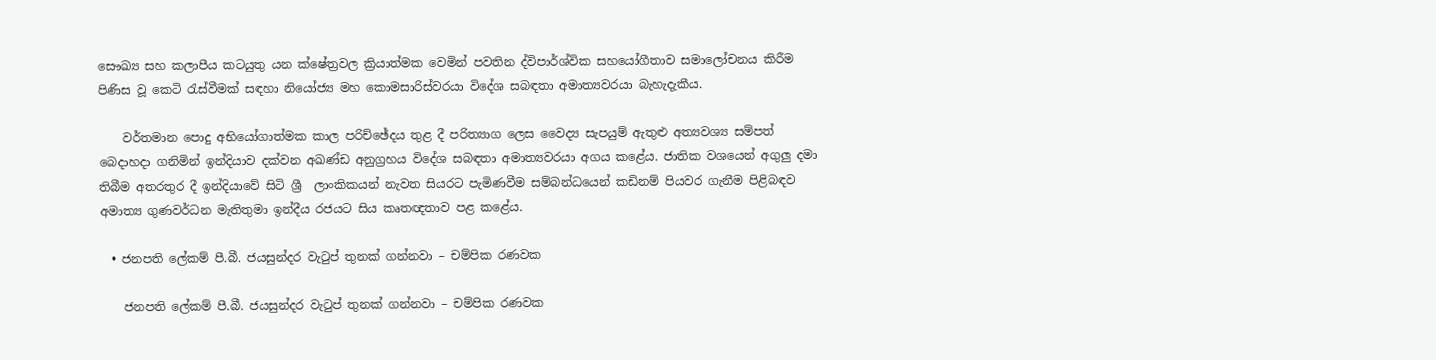සෞඛ්‍ය සහ කලාපීය කටයුතු යන ක්ෂේත්‍රවල ක්‍රියාත්මක වෙමින් පවතින ද්විපාර්ශ්වික සහයෝගීතාව සමාලෝචනය කිරීම පිණිස වූ කෙටි රැස්වීමක් සඳහා නියෝජ්‍ය මහ කොමසාරිස්වරයා විදේශ සබඳතා අමාත්‍යවරයා බැහැදැකීය.

    වර්තමාන පොදු අභියෝගාත්මක කාල පරිච්ඡේදය තුළ දී පරිත්‍යාග ලෙස වෛද්‍ය සැපයුම් ඇතුළු අත්‍යවශ්‍ය සම්පත් බෙදාහදා ගනිමින් ඉන්දියාව දක්වන අඛණ්ඩ අනුග්‍රහය විදේශ සබඳතා අමාත්‍යවරයා අගය කළේය. ජාතික වශයෙන් අගුලු දමා තිබීම අතරතුර දී ඉන්දියාවේ සිටි ශ්‍රී  ලාංකිකයන් නැවත සියරට පැමිණවීම සම්බන්ධයෙන් කඩිනම් පියවර ගැනීම පිළිබඳව අමාත්‍ය ගුණවර්ධන මැතිතුමා ඉන්දීය රජයට සිය කෘතඥතාව පළ කළේය.

  • ජනපති ලේකම් පී.බී. ජයසුන්දර වැටුප් තුනක් ගන්නවා – චම්පික රණවක

    ජනපති ලේකම් පී.බී. ජයසුන්දර වැටුප් තුනක් ගන්නවා – චම්පික රණවක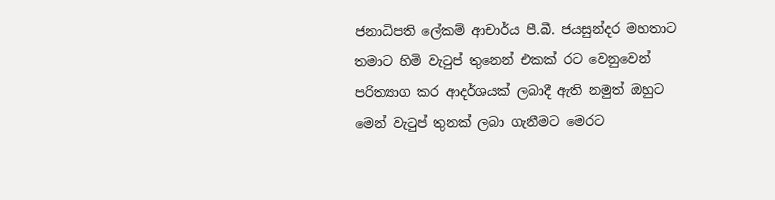ජනාධිපති ලේකම් ආචාර්ය පී.බී. ජයසුන්දර මහතාට තමාට හිමි වැටුප් තුනෙන් එකක් රට වෙනුවෙන් පරිත්‍යාග කර ආදර්ශයක් ලබාදී ඇති නමුත් ඔහුට මෙන් වැටුප් තුනක් ලබා ගැනීමට මෙරට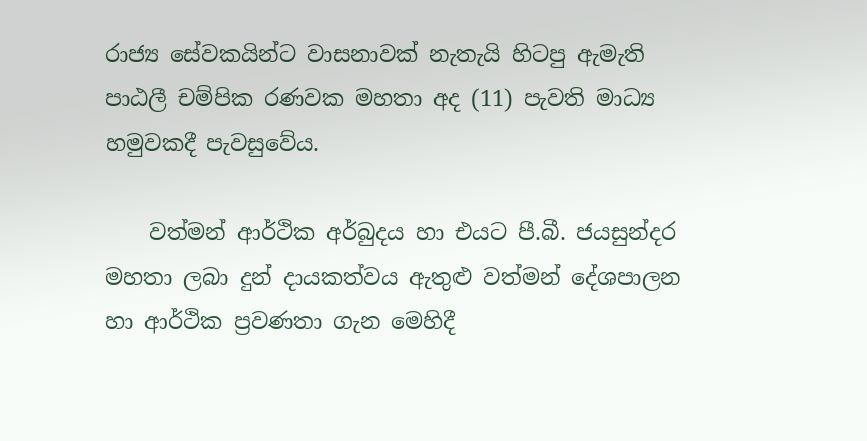රාජ්‍ය සේවකයින්ට වාසනාවක් නැතැයි හිටපු ඇමැති පාඨලී චම්පික රණවක මහතා අද (11) පැවති මාධ්‍ය හමුවකදී පැවසුවේය.

    වත්මන් ආර්ථික අර්බුදය හා එයට පී.බී. ජයසුන්දර මහතා ලබා දුන් දායකත්වය ඇතුළු වත්මන් දේශපාලන හා ආර්ථික ප්‍රවණතා ගැන මෙහිදී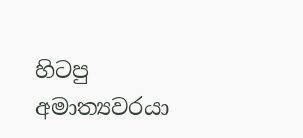හිටපු අමාත්‍යවරයා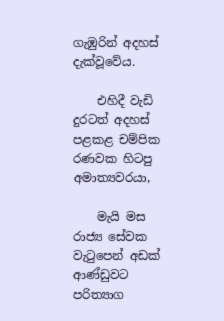ගැඹුරින් අදහස් දැක්වූවේය.

    එහිදී වැඩි දුරටත් අදහස් පළකළ චම්පික රණවක හිටපු අමාත්‍යවරයා,

    මැයි මස රාජ්‍ය සේවක වැටුපෙන් අඩක් ආණ්ඩුවට පරිත්‍යාග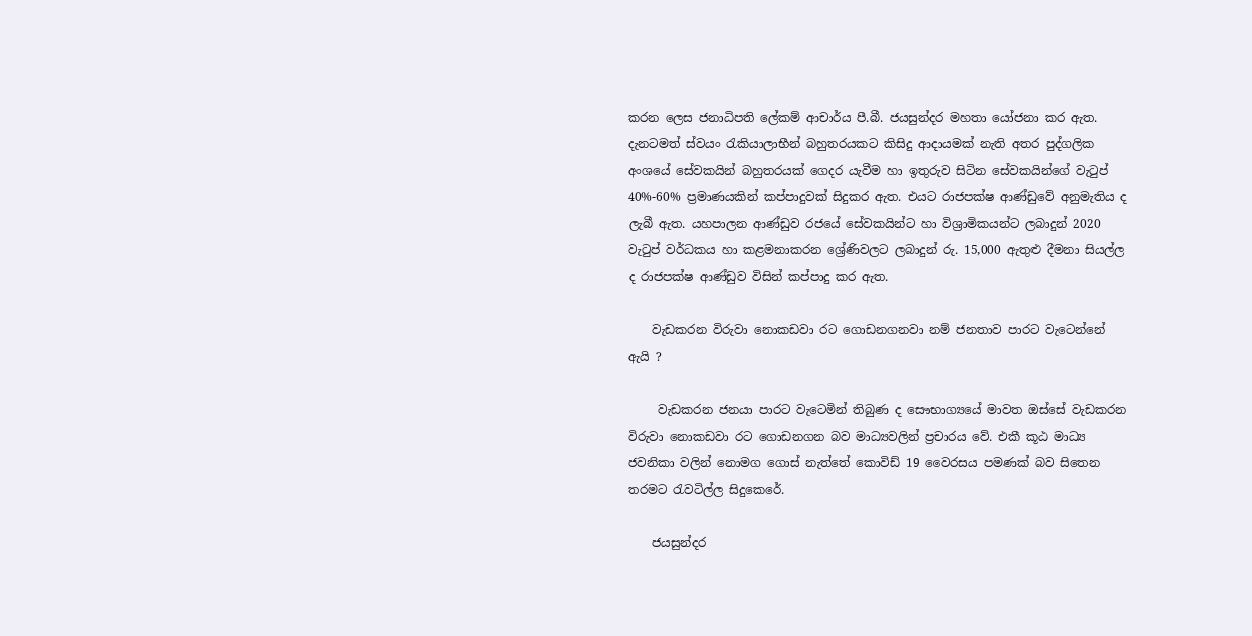කරන ලෙස ජනාධිපති ලේකම් ආචාර්ය පී.බී. ජයසුන්දර මහතා යෝජනා කර ඇත. දැනටමත් ස්වයං රැකියාලාභීන් බහුතරයකට කිසිදු ආදායමක් නැති අතර පුද්ගලික අංශයේ සේවකයින් බහුතරයක් ගෙදර යැවීම හා ඉතුරුව සිටින සේවකයින්ගේ වැටුප් 40%-60% ප්‍රමාණයකින් කප්පාදුවක් සිදුකර ඇත. එයට රාජපක්ෂ ආණ්ඩුවේ අනුමැතිය ද ලැබී ඇත. යහපාලන ආණ්ඩුව රජයේ සේවකයින්ට හා විශ්‍රාමිකයන්ට ලබාදුන් 2020 වැටුප් වර්ධකය හා කළමනාකරන ශ්‍රේණිවලට ලබාදුන් රු. 15,000 ඇතුළු දීමනා සියල්ල ද රාජපක්ෂ ආණ්ඩුව විසින් කප්පාදු කර ඇත.

    වැඩකරන විරුවා නොකඩවා රට ගොඩනගනවා නම් ජනතාව පාරට වැටෙන්නේ ඇයි ?

     වැඩකරන ජනයා පාරට වැටෙමින් තිබුණ ද සෞභාග්‍යයේ මාවත ඔස්සේ වැඩකරන විරුවා නොකඩවා රට ගොඩනගන බව මාධ්‍යවලින් ප්‍රචාරය වේ. එකී කූඨ මාධ්‍ය ජවනිකා වලින් නොමග ගොස් නැත්තේ කොවිඩ් 19 වෛරසය පමණක් බව සිතෙන තරමට රැවටිල්ල සිදුකෙරේ.

    ජයසුන්දර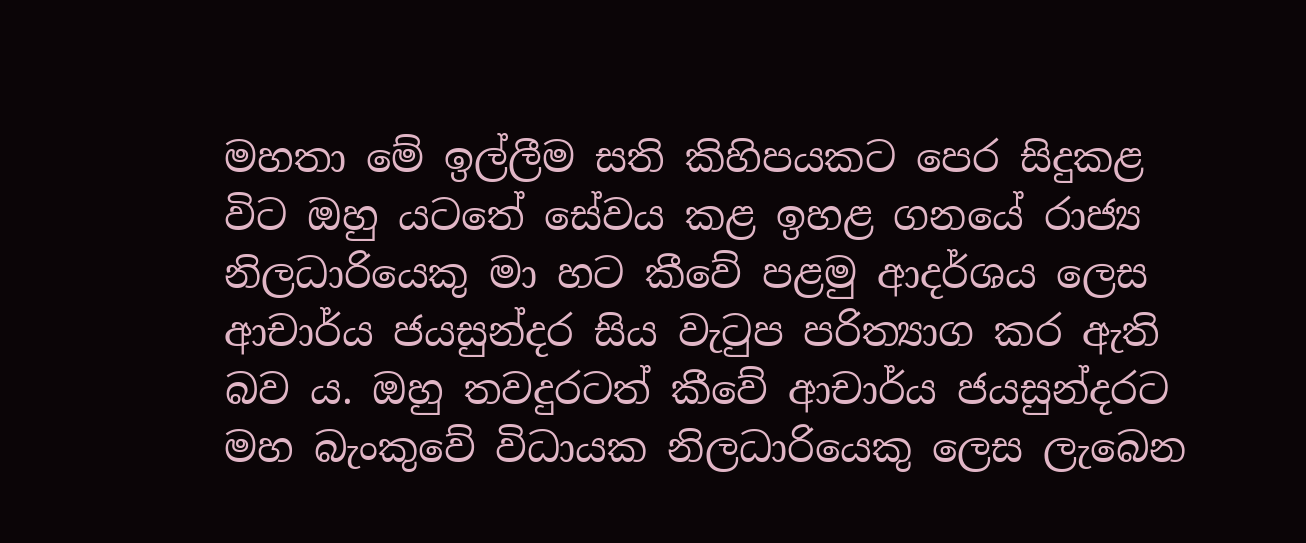මහතා මේ ඉල්ලීම සති කිහිපයකට පෙර සිදුකළ විට ඔහු යටතේ සේවය කළ ඉහළ ගනයේ රාජ්‍ය නිලධාරියෙකු මා හට කීවේ පළමු ආදර්ශය ලෙස ආචාර්ය ජයසුන්දර සිය වැටුප පරිත්‍යාග කර ඇති බව ය. ඔහු තවදුරටත් කීවේ ආචාර්ය ජයසුන්දරට මහ බැංකුවේ විධායක නිලධාරියෙකු ලෙස ලැබෙන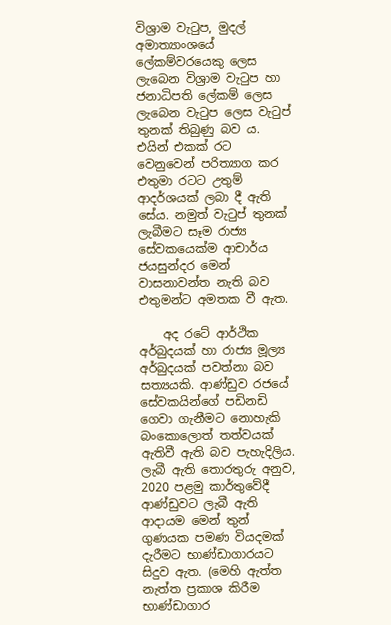විශ්‍රාම වැටුප, මුදල් අමාත්‍යාංශයේ ලේකම්වරයෙකු ලෙස ලැබෙන විශ්‍රාම වැටුප හා ජනාධිපති ලේකම් ලෙස ලැබෙන වැටුප ලෙස වැටුප් තුනක් තිබුණු බව ය. එයින් එකක් රට වෙනුවෙන් පරිත්‍යාග කර එතුමා රටට උතුම් ආදර්ශයක් ලබා දී ඇති සේය. නමුත් වැටුප් තුනක් ලැබීමට සෑම රාජ්‍ය සේවකයෙක්ම ආචාර්ය ජයසුන්දර මෙන් වාසනාවන්ත නැති බව එතුමන්ට අමතක වී ඇත.

    අද රටේ ආර්ථික අර්බුදයක් හා රාජ්‍ය මූල්‍ය අර්බුදයක් පවත්නා බව සත්‍යයකි. ආණ්ඩුව රජයේ සේවකයින්ගේ පඩිනඩි ගෙවා ගැනීමට නොහැකි බංකොලොත් තත්වයක් ඇතිවී ඇති බව පැහැදිලිය. ලැබී ඇති තොරතුරු අනුව, 2020 පළමු කාර්තුවේදී ආණ්ඩුවට ලැබී ඇති ආදායම මෙන් තුන් ගුණයක පමණ වියදමක් දැරීමට භාණ්ඩාගාරයට සිදුව ඇත. (මෙහි ඇත්ත නැත්ත ප්‍රකාශ කිරීම භාණ්ඩාගාර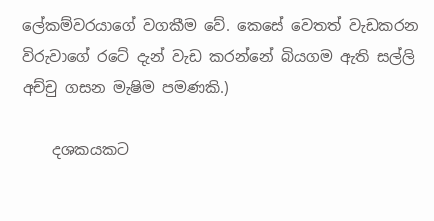ලේකම්වරයාගේ වගකීම වේ. කෙසේ වෙතත් වැඩකරන විරුවාගේ රටේ දැන් වැඩ කරන්නේ බියගම ඇති සල්ලි අච්චු ගසන මැෂිම පමණකි.)

    දශකයකට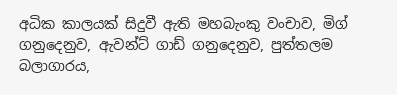අධික කාලයක් සිදුවී ඇති මහබැංකු වංචාව, මිග් ගනුදෙනුව, ඇවන්ට් ගාඩ් ගනුදෙනුව, පුත්තලම බලාගාරය,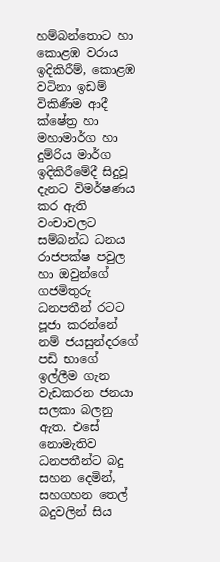හම්බන්තොට හා කොළඹ වරාය ඉදිකිරීම්, කොළඹ වටිනා ඉඩම් විකිණීම ආදී ක්ෂේත්‍ර හා මහාමාර්ග හා දුම්රිය මාර්ග ඉදිකිරීමේදී සිදුවූ දැනට විමර්ෂණය කර ඇති වංචාවලට සම්බන්ධ ධනය රාජපක්ෂ පවුල හා ඔවුන්ගේ ගජමිතුරු ධනපතීන් රටට පූජා කරන්නේ නම් ජයසුන්දරගේ පඩි භාගේ ඉල්ලීම ගැන වැඩකරන ජනයා සලකා බලනු ඇත. එසේ නොමැතිව ධනපතීන්ට බදු සහන දෙමින්, සහගහන තෙල් බදුවලින් සිය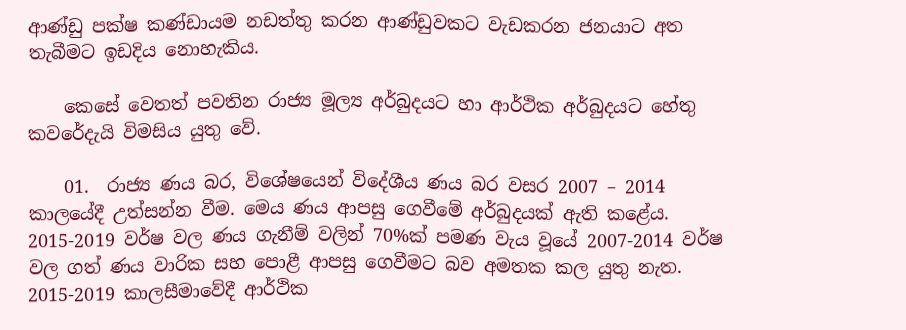ආණ්ඩු පක්ෂ කණ්ඩායම නඩත්තු කරන ආණ්ඩුවකට වැඩකරන ජනයාට අත තැබීමට ඉඩදිය නොහැකිය.

    කෙසේ වෙතත් පවතින රාජ්‍ය මූල්‍ය අර්බුදයට හා ආර්ථික අර්බුදයට හේතු කවරේදැයි විමසිය යුතු වේ.

    01.  රාජ්‍ය ණය බර, විශේෂයෙන් විදේශීය ණය බර වසර 2007 – 2014 කාලයේදී උත්සන්න වීම. මෙය ණය ආපසු ගෙවීමේ අර්බුදයක් ඇති කළේය. 2015-2019 වර්ෂ වල ණය ගැනීම් වලින් 70%ක් පමණ වැය වූයේ 2007-2014 වර්ෂ වල ගත් ණය වාරික සහ පොළී ආපසු ගෙවීමට බව අමතක කල යුතු නැත. 2015-2019 කාලසීමාවේදී ආර්ථික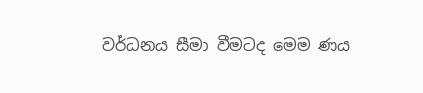වර්ධනය සීමා වීමටද මෙම ණය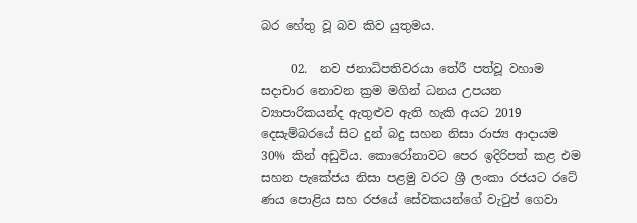බර හේතු වූ බව කිව යුතුමය.

     02.  නව ජනාධිපතිවරයා තේරී පත්වූ වහාම සදාචාර නොවන ක්‍රම මගින් ධනය උපයන ව්‍යාපාරිකයන්ද ඇතුළුව ඇති හැකි අයට 2019 දෙසැම්බරයේ සිට දුන් බදු සහන නිසා රාජ්‍ය ආදායම 30% කින් අඩුවිය. කොරෝනාවට පෙර ඉදිරිපත් කළ එම සහන පැකේජය නිසා පළමු වරට ශ්‍රී ලංකා රජයට රටේ ණය පොළිය සහ රජයේ සේවකයන්ගේ වැටුප් ගෙවා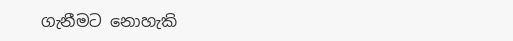ගැනීමට නොහැකි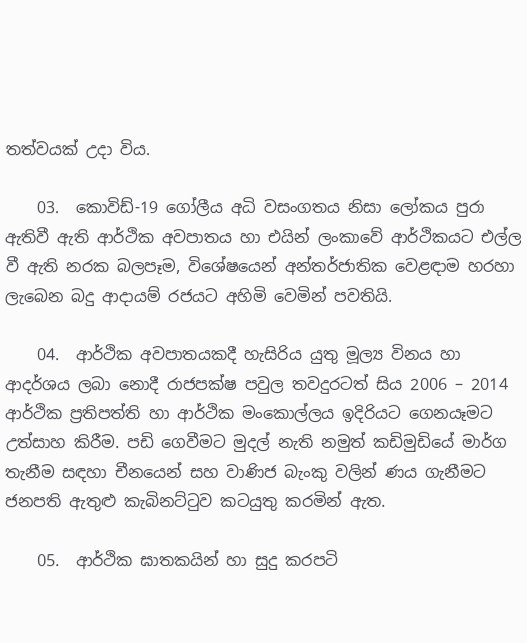තත්වයක් උදා විය.

    03.  කොවිඩ්-19 ගෝලීය අධි වසංගතය නිසා ලෝකය පුරා ඇතිවී ඇති ආර්ථික අවපාතය හා එයින් ලංකාවේ ආර්ථිකයට එල්ල වී ඇති නරක බලපෑම, විශේෂයෙන් අන්තර්ජාතික වෙළඳාම හරහා ලැබෙන බදු ආදායම් රජයට අහිමි වෙමින් පවතියි.

    04.  ආර්ථික අවපාතයකදී හැසිරිය යුතු මූල්‍ය විනය හා ආදර්ශය ලබා නොදී රාජපක්ෂ පවුල තවදුරටත් සිය 2006 – 2014 ආර්ථික ප්‍රතිපත්ති හා ආර්ථික මංකොල්ලය ඉදිරියට ගෙනයෑමට උත්සාහ කිරීම. පඩි ගෙවීමට මුදල් නැති නමුත් කඩිමුඩියේ මාර්ග තැනීම සඳහා චීනයෙන් සහ වාණිජ බැංකු වලින් ණය ගැනීමට ජනපති ඇතුළු කැබිනට්ටුව කටයුතු කරමින් ඇත.

    05.  ආර්ථික ඝාතකයින් හා සුදු කරපටි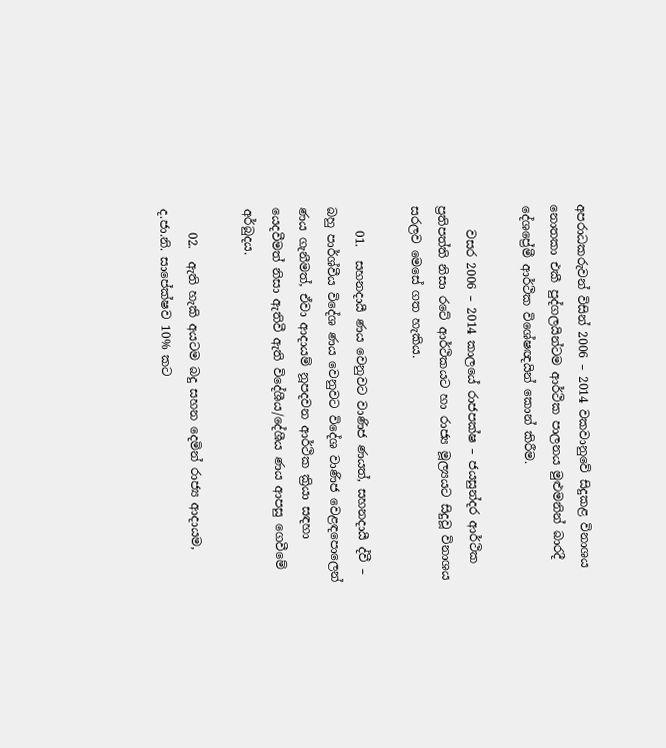අපරාධකරුවන් විසින් 2006 – 2014 වකවානුවේ සිදුකළ විනාශය නොතකා එකී පුද්ගලයින්ටම ආර්ථික පාලනය මුළුමනින් බාරදී දේශප්‍රේමී ආර්ථික විශේෂඥයින් කොන් කිරීම.

    වසර 2006 – 2014 කාලයේ රාජපක්ෂ – ජයසුන්දර ආර්ථික ප්‍රතිපත්ති නිසා රටේ ආර්ථිකයට හා රාජ්‍ය මූල්‍යයට සිදුවූ විනාශය සරලව මෙසේ ගත හැකිය.

    01.  සහනදායී ණය වෙනුවට වාණිජ ණයත්, සහනදායී ද්වී – බහු පාර්ශ්වීය විදේශ ණය වෙනුවට විදේශ වාණිජ වෙළඳපොලෙන් ණය ගැනීමත්, ඒවා ආදායම් නූපදවන ආර්ථික ක්‍රියා සඳහා යෙදවීමත් නිසා ඇතිවී ඇති විදේශීය/දේශීය ණය ආපසු ගෙවීමේ අර්බුදය.

    02.  ඇති හැකි අයටම බදු සහන දෙමින් රාජ්‍ය ආදායම, ද.ජා.නි. සාපේක්ෂව 10% කට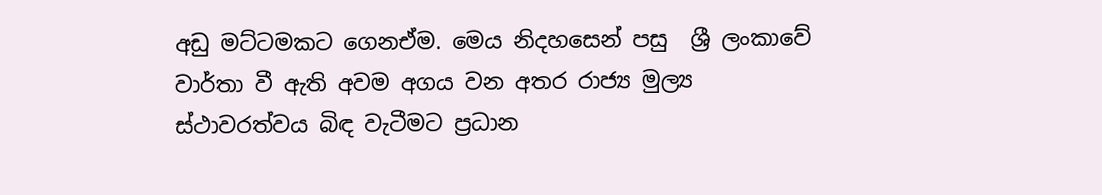අඩු මට්ටමකට ගෙනඒම. මෙය නිදහසෙන් පසු  ශ්‍රී ලංකාවේ වාර්තා වී ඇති අවම අගය වන අතර රාජ්‍ය මුල්‍ය ස්ථාවරත්වය බිඳ වැටීමට ප්‍රධාන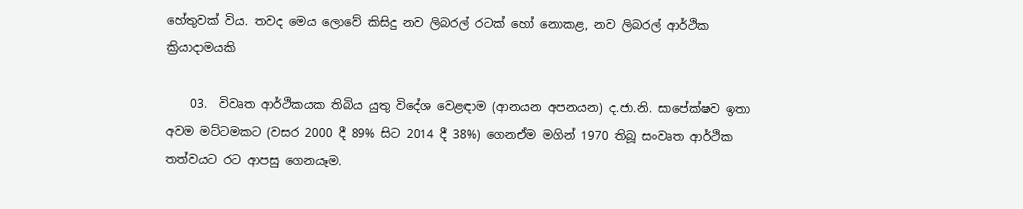හේතුවක් විය. තවද මෙය ලොවේ කිසිදු නව ලිබරල් රටක් හෝ නොකළ, නව ලිබරල් ආර්ථික ක්‍රියාදාමයකි

    03.  විවෘත ආර්ථිකයක තිබිය යුතු විදේශ වෙළඳාම (ආනයන අපනයන) ද.ජා.නි. සාපේක්ෂව ඉතා අවම මට්ටමකට (වසර 2000 දී 89% සිට 2014 දී 38%) ගෙනඒම මගින් 1970 තිබූ සංවෘත ආර්ථික තත්වයට රට ආපසු ගෙනයෑම.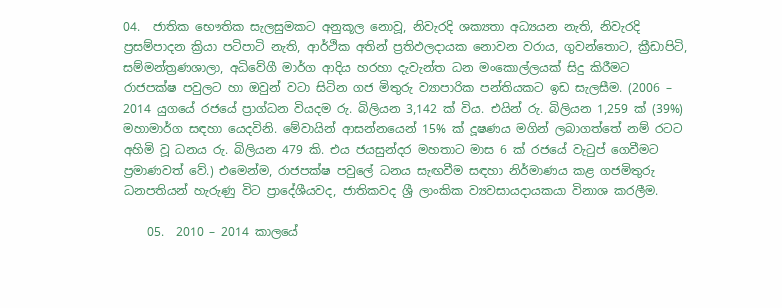04.  ජාතික භෞතික සැලසුමකට අනුකූල නොවූ, නිවැරදි ශක්‍යතා අධ්‍යයන නැති, නිවැරදි ප්‍රසම්පාදන ක්‍රියා පටිපාටි නැති, ආර්ථික අතින් ප්‍රතිඵලදායක නොවන වරාය, ගුවන්තොට, ක්‍රීඩාපිටි, සම්මන්ත්‍රණශාලා, අධිවේගී මාර්ග ආදිය හරහා දැවැන්ත ධන මංකොල්ලයක් සිදු කිරීමට රාජපක්ෂ පවුලට හා ඔවුන් වටා සිටින ගජ මිතුරු ව්‍යාපාරික පන්තියකට ඉඩ සැලසීම. (2006 – 2014 යුගයේ රජයේ ප්‍රාග්ධන වියදම රු. බිලියන 3,142 ක් විය. එයින් රු. බිලියන 1,259 ක් (39%) මහාමාර්ග සඳහා යෙදවිනි. මේවායින් ආසන්නයෙන් 15% ක් දූෂණය මගින් ලබාගත්තේ නම් රටට අහිමි වූ ධනය රු. බිලියන 479 කි. එය ජයසුන්දර මහතාට මාස 6 ක් රජයේ වැටුප් ගෙවීමට ප්‍රමාණවත් වේ.) එමෙන්ම, රාජපක්ෂ පවුලේ ධනය සැඟවීම සඳහා නිර්මාණය කළ ගජමිතුරු ධනපතියන් හැරුණු විට ප්‍රාදේශීයවද, ජාතිකවද ශ්‍රී ලාංකික ව්‍යවසායදායකයා විනාශ කරලීම.

    05.  2010 – 2014 කාලයේ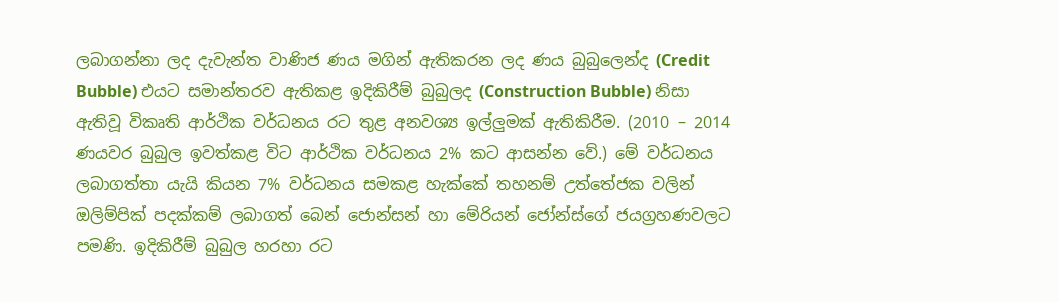ලබාගන්නා ලද දැවැන්ත වාණිජ ණය මගින් ඇතිකරන ලද ණය බුබුලෙන්ද (Credit Bubble) එයට සමාන්තරව ඇතිකළ ඉදිකිරීම් බුබුලද (Construction Bubble) නිසා ඇතිවූ විකෘති ආර්ථික වර්ධනය රට තුළ අනවශ්‍ය ඉල්ලුමක් ඇතිකිරීම. (2010 – 2014 ණයවර බුබුල ඉවත්කළ විට ආර්ථික වර්ධනය 2% කට ආසන්න වේ.) මේ වර්ධනය ලබාගත්තා යැයි කියන 7% වර්ධනය සමකළ හැක්කේ තහනම් උත්තේජක වලින් ඔලිම්පික් පදක්කම් ලබාගත් බෙන් ජොන්සන් හා මේරියන් ජෝන්ස්ගේ ජයග්‍රහණවලට පමණි. ඉදිකිරීම් බුබුල හරහා රට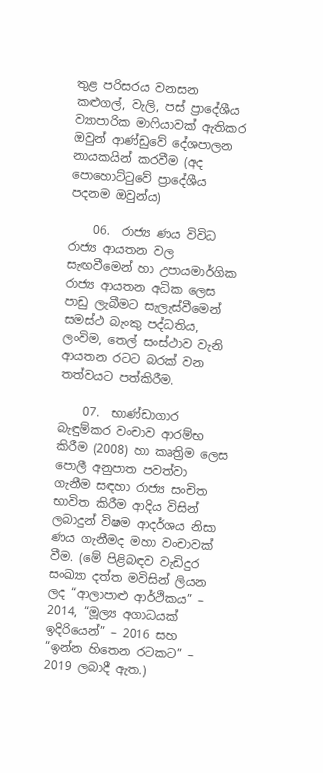තුළ පරිසරය වනසන කළුගල්, වැලි, පස් ප්‍රාදේශීය ව්‍යාපාරික මාෆියාවක් ඇතිකර ඔවුන් ආණ්ඩුවේ දේශපාලන නායකයින් කරවීම (අද පොහොට්ටුවේ ප්‍රාදේශීය පදනම ඔවුන්ය)

    06.  රාජ්‍ය ණය විවිධ රාජ්‍ය ආයතන වල සැඟවීමෙන් හා උපායමාර්ගික රාජ්‍ය ආයතන අධික ලෙස පාඩු ලැබීමට සැලැස්වීමෙන් සමස්ථ බැංකු පද්ධතිය, ලංවිම, තෙල් සංස්ථාව වැනි ආයතන රටට බරක් වන තත්වයට පත්කිරීම.

    07.  භාණ්ඩාගාර බැඳුම්කර වංචාව ආරම්භ කිරීම (2008) හා කෘත්‍රිම ලෙස පොලී අනුපාත පවත්වා ගැනීම සඳහා රාජ්‍ය සංචිත භාවිත කිරීම ආදිය විසින් ලබාදුන් විෂම ආදර්ශය නිසා ණය ගැනීමද මහා වංචාවක් වීම. (මේ පිළිබඳව වැඩිදුර සංඛ්‍යා දත්ත මවිසින් ලියන ලද “ආලාපාළු ආර්ථිකය” – 2014, “මූල්‍ය අගාධයක් ඉදිරියෙන්” – 2016 සහ “ඉන්න හිතෙන රටකට” – 2019 ලබාදී ඇත.)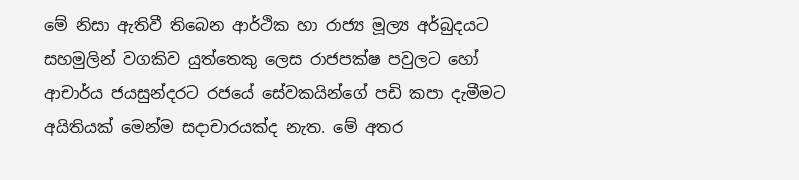මේ නිසා ඇතිවී තිබෙන ආර්ථික හා රාජ්‍ය මූල්‍ය අර්බුදයට සහමුලින් වගකිව යුත්තෙකු ලෙස රාජපක්ෂ පවුලට හෝ ආචාර්ය ජයසුන්දරට රජයේ සේවකයින්ගේ පඩි කපා දැමීමට අයිතියක් මෙන්ම සදාචාරයක්ද නැත. මේ අතර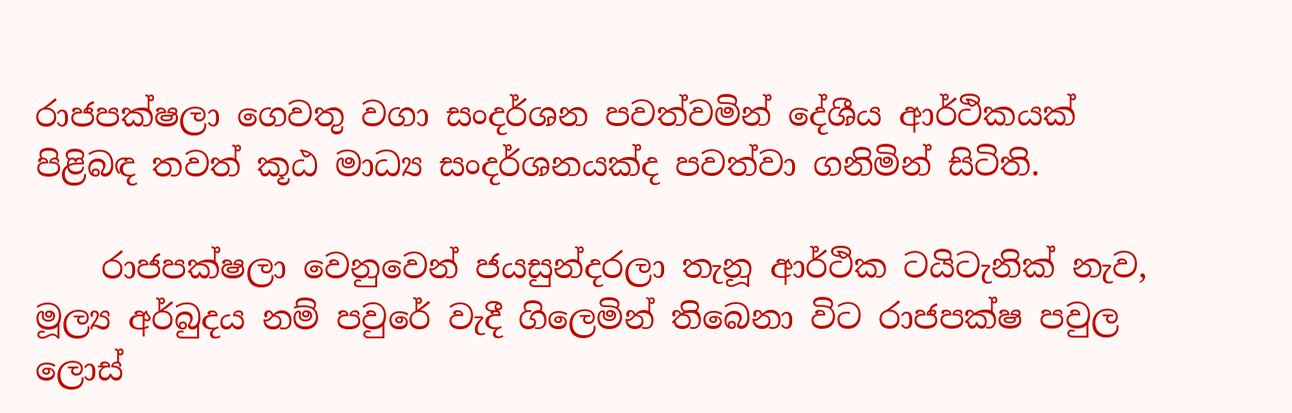රාජපක්ෂලා ගෙවතු වගා සංදර්ශන පවත්වමින් දේශීය ආර්ථිකයක් පිළිබඳ තවත් කූඨ මාධ්‍ය සංදර්ශනයක්ද පවත්වා ගනිමින් සිටිති.

    රාජපක්ෂලා වෙනුවෙන් ජයසුන්දරලා තැනූ ආර්ථික ටයිටැනික් නැව, මූල්‍ය අර්බුදය නම් පවුරේ වැදී ගිලෙමින් තිබෙනා විට රාජපක්ෂ පවුල ලොස්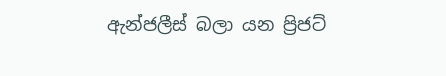ඇන්ජලීස් බලා යන ප්‍රිජට්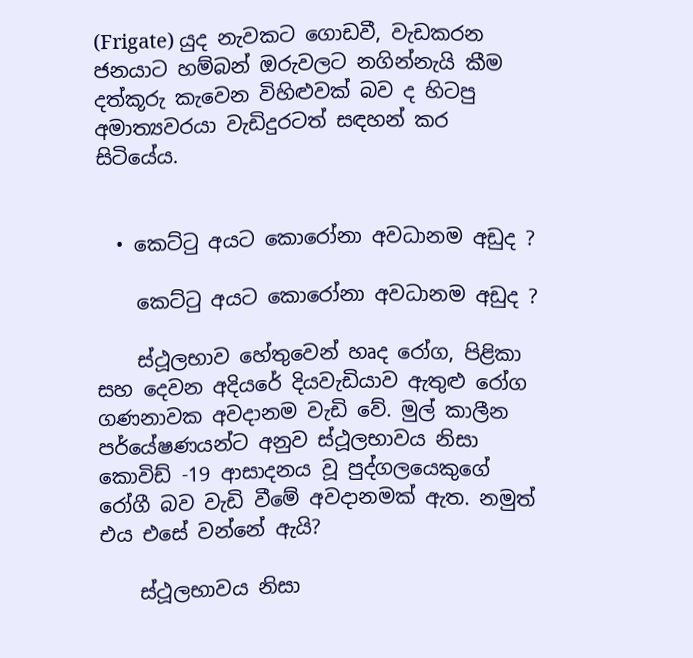(Frigate) යුද නැවකට ගොඩවී, වැඩකරන ජනයාට හම්බන් ඔරුවලට නගින්නැයි කීම දත්කූරු කැවෙන විහිළුවක් බව ද හිටපු අමාත්‍යවරයා වැඩිදුරටත් සඳහන් කර සිටියේය.


  • කෙට්ටු අයට කොරෝනා අවධානම අඩුද ?

    කෙට්ටු අයට කොරෝනා අවධානම අඩුද ?

    ස්ථූලභාව හේතුවෙන් හෘද රෝග, පිළිකා සහ දෙවන අදියරේ දියවැඩියාව ඇතුළු රෝග ගණනාවක අවදානම වැඩි වේ. මුල් කාලීන පර්යේෂණයන්ට අනුව ස්ථූලභාවය නිසා කොවිඩ් -19 ආසාදනය වූ පුද්ගලයෙකුගේ රෝගී බව වැඩි වීමේ අවදානමක් ඇත. නමුත් එය එසේ වන්නේ ඇයි?

    ස්ථූලභාවය නිසා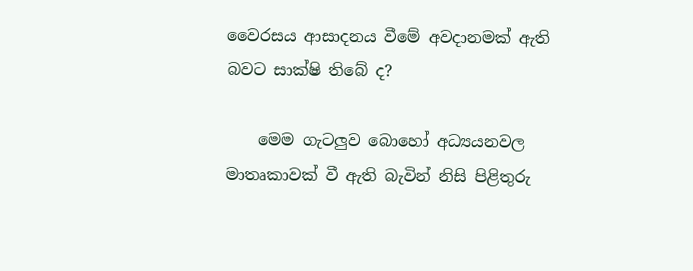වෛරසය ආසාදනය වීමේ අවදානමක් ඇති බවට සාක්ෂි තිබේ ද?

    මෙම ගැටලුව බොහෝ අධ්‍යයනවල මාතෘකාවක් වී ඇති බැවින් නිසි පිළිතුරු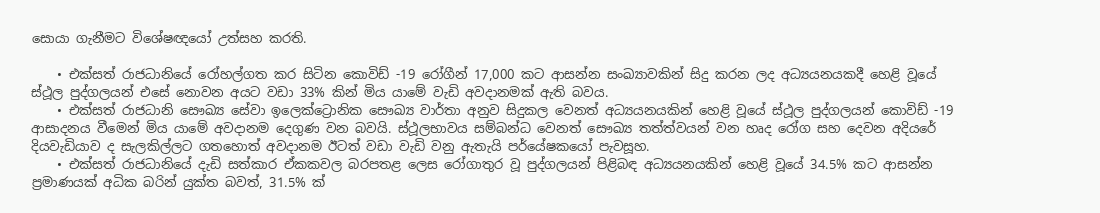සොයා ගැනීමට විශේෂඥයෝ උත්සහ කරති.

    • එක්සත් රාජධානියේ රෝහල්ගත කර සිටින කොවිඩ් -19 රෝගීන් 17,000 කට ආසන්න සංඛ්‍යාවකින් සිදු කරන ලද අධ්‍යයනයකදී හෙළි වූයේ ස්ථූල පුද්ගලයන් එසේ නොවන අයට වඩා 33% කින් මිය යාමේ වැඩි අවදානමක් ඇති බවය.
    • එක්සත් රාජධානි සෞඛ්‍ය සේවා ඉලෙක්ට්‍රොනික සෞඛ්‍ය වාර්තා අනුව සිදුකල වෙනත් අධ්‍යයනයකින් හෙළි වූයේ ස්ථූල පුද්ගලයන් කොවිඩ් -19 ආසාදනය වීමෙන් මිය යාමේ අවදානම දෙගුණ වන බවයි. ස්ථූලභාවය සම්බන්ධ වෙනත් සෞඛ්‍ය තත්ත්වයන් වන හෘද රෝග සහ දෙවන අදියරේ දියවැඩියාව ද සැලකිල්ලට ගතහොත් අවදානම ඊටත් වඩා වැඩි වනු ඇතැයි පර්යේෂකයෝ පැවසූහ.
    • එක්සත් රාජධානියේ දැඩි සත්කාර ඒකකවල බරපතළ ලෙස රෝගාතුර වූ පුද්ගලයන් පිළිබඳ අධ්‍යයනයකින් හෙළි වූයේ 34.5% කට ආසන්න ප්‍රමාණයක් අධික බරින් යුක්ත බවත්, 31.5% ක්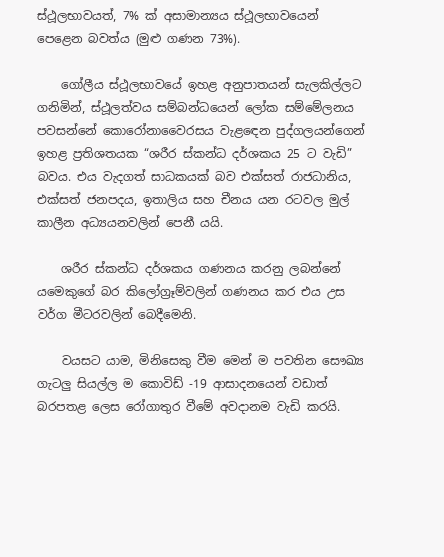ස්ථූලභාවයත්, 7% ක් අසාමාන්‍යය ස්ථූලභාවයෙන් පෙළෙන බවත්ය (මුළු ගණන 73%).

    ගෝලීය ස්ථූලභාවයේ ඉහළ අනුපාතයන් සැලකිල්ලට ගනිමින්, ස්ථූලත්වය සම්බන්ධයෙන් ලෝක සම්මේලනය පවසන්නේ කොරෝනාවෛරසය වැළඳෙන පුද්ගලයන්ගෙන් ඉහළ ප්‍රතිශතයක “ශරීර ස්කන්ධ දර්ශකය 25 ට වැඩි” බවය. එය වැදගත් සාධකයක් බව එක්සත් රාජධානිය, එක්සත් ජනපදය, ඉතාලිය සහ චීනය යන රටවල මුල් කාලීන අධ්‍යයනවලින් පෙනී යයි.

    ශරීර ස්කන්ධ දර්ශකය ගණනය කරනු ලබන්නේ යමෙකුගේ බර කිලෝග්‍රෑම්වලින් ගණනය කර එය උස වර්ග මීටරවලින් බෙදීමෙනි.

    වයසට යාම, මිනිසෙකු වීම මෙන් ම පවතින සෞඛ්‍ය ගැටලු සියල්ල ම කොවිඩ් -19 ආසාදනයෙන් වඩාත් බරපතළ ලෙස රෝගාතුර වීමේ අවදානම වැඩි කරයි.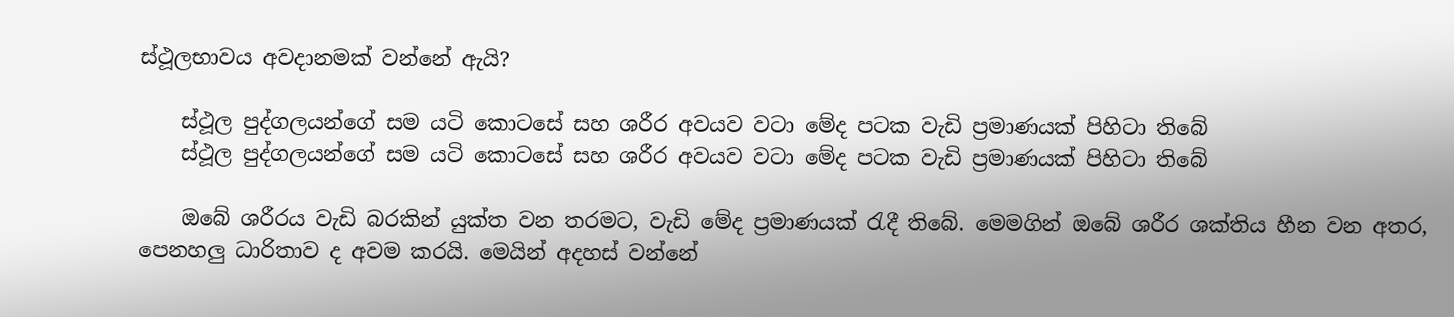ස්ථූලභාවය අවදානමක් වන්නේ ඇයි?

    ස්ථූල පුද්ගලයන්ගේ සම යටි කොටසේ සහ ශරීර අවයව වටා මේද පටක වැඩි ප්‍රමාණයක් පිහිටා තිබේ
    ස්ථූල පුද්ගලයන්ගේ සම යටි කොටසේ සහ ශරීර අවයව වටා මේද පටක වැඩි ප්‍රමාණයක් පිහිටා තිබේ

    ඔබේ ශරීරය වැඩි බරකින් යුක්ත වන තරමට, වැඩි මේද ප්‍රමාණයක් රැදී තිබේ. මෙමගින් ඔබේ ශරීර ශක්තිය හීන වන අතර, පෙනහලු ධාරිතාව ද අවම කරයි. මෙයින් අදහස් වන්නේ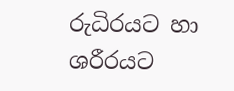රුධිරයට හා ශරීරයට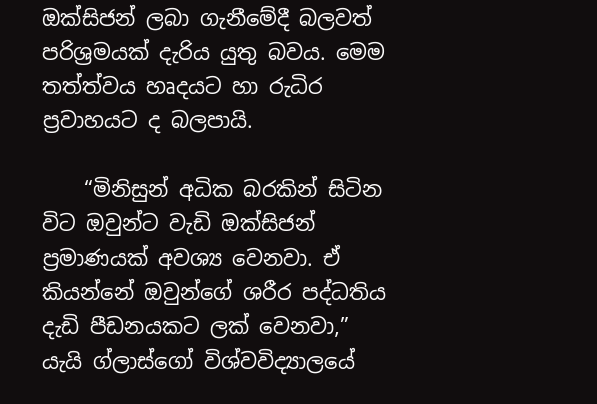ඔක්සිජන් ලබා ගැනීමේදී බලවත් පරිශ්‍රමයක් දැරිය යුතු බවය. මෙම තත්ත්වය හෘදයට හා රුධිර ප්‍රවාහයට ද බලපායි.

    “මිනිසුන් අධික බරකින් සිටින විට ඔවුන්ට වැඩි ඔක්සිජන් ප්‍රමාණයක් අවශ්‍ය වෙනවා. ඒ කියන්නේ ඔවුන්ගේ ශරීර පද්ධතිය දැඩි පීඩනයකට ලක් වෙනවා,” යැයි ග්ලාස්ගෝ විශ්වවිද්‍යාලයේ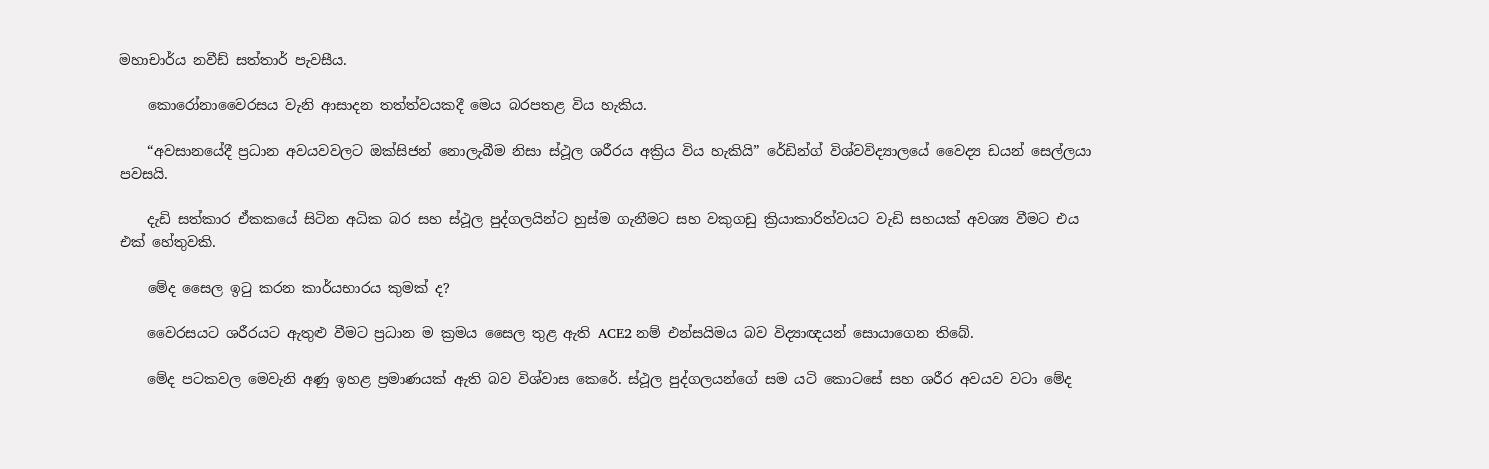මහාචාර්ය නවීඩ් සත්තාර් පැවසීය.

    කොරෝනාවෛරසය වැනි ආසාදන තත්ත්වයකදී මෙය බරපතළ විය හැකිය.

    “අවසානයේදී ප්‍රධාන අවයවවලට ඔක්සිජන් නොලැබීම නිසා ස්ථූල ශරීරය අක්‍රිය විය හැකියි” රේඩින්ග් විශ්වවිද්‍යාලයේ වෛද්‍ය ඩයන් සෙල්ලයා පවසයි.

    දැඩි සත්කාර ඒකකයේ සිටින අධික බර සහ ස්ථූල පුද්ගලයින්ට හුස්ම ගැනීමට සහ වකුගඩු ක්‍රියාකාරිත්වයට වැඩි සහයක් අවශ්‍ය වීමට එය එක් හේතුවකි.

    මේද සෛල ඉටු කරන කාර්යභාරය කුමක් ද?

    වෛරසයට ශරීරයට ඇතුළු වීමට ප්‍රධාන ම ක්‍රමය සෛල තුළ ඇති ACE2 නම් එන්සයිමය බව විද්‍යාඥයන් සොයාගෙන තිබේ.

    මේද පටකවල මෙවැනි අණු ඉහළ ප්‍රමාණයක් ඇති බව විශ්වාස කෙරේ. ස්ථූල පුද්ගලයන්ගේ සම යටි කොටසේ සහ ශරීර අවයව වටා මේද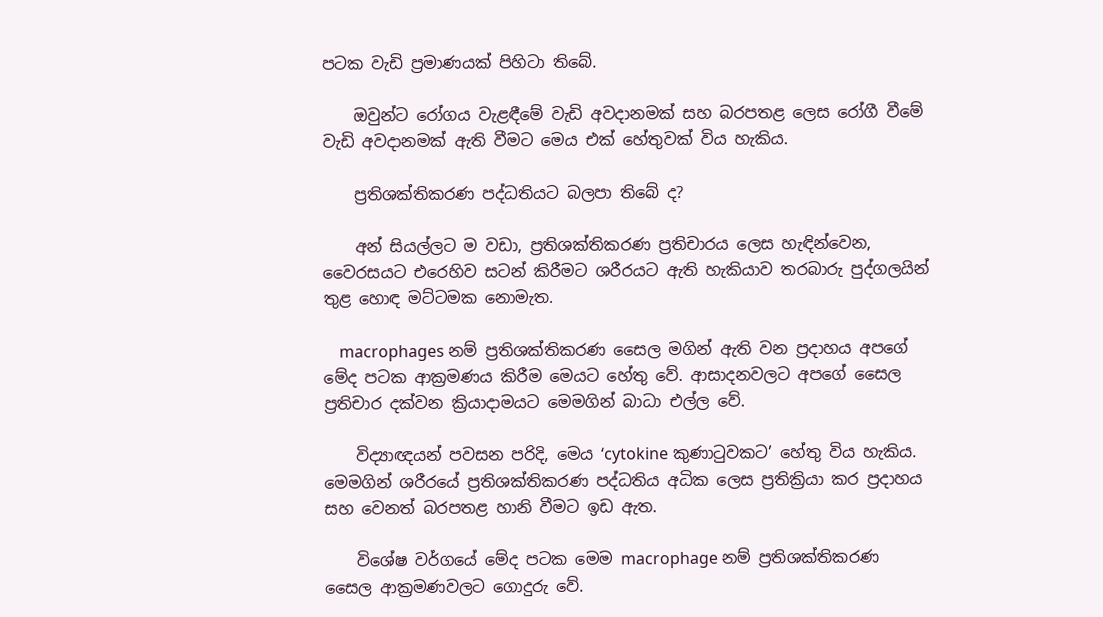පටක වැඩි ප්‍රමාණයක් පිහිටා තිබේ.

    ඔවුන්ට රෝගය වැළඳීමේ වැඩි අවදානමක් සහ බරපතළ ලෙස රෝගී වීමේ වැඩි අවදානමක් ඇති වීමට මෙය එක් හේතුවක් විය හැකිය.

    ප්‍රතිශක්තිකරණ පද්ධතියට බලපා තිබේ ද?

    අන් සියල්ලට ම වඩා, ප්‍රතිශක්තිකරණ ප්‍රතිචාරය ලෙස හැඳින්වෙන, වෛරසයට එරෙහිව සටන් කිරීමට ශරීරයට ඇති හැකියාව තරබාරු පුද්ගලයින් තුළ හොඳ මට්ටමක නොමැත.

    macrophages නම් ප්‍රතිශක්තිකරණ සෛල මගින් ඇති වන ප්‍රදාහය අපගේ මේද පටක ආක්‍රමණය කිරීම මෙයට හේතු වේ. ආසාදනවලට අපගේ සෛල ප්‍රතිචාර දක්වන ක්‍රියාදාමයට මෙමගින් බාධා එල්ල වේ.

    විද්‍යාඥයන් පවසන පරිදි, මෙය ‘cytokine කුණාටුවකට’ හේතු විය හැකිය. මෙමගින් ශරීරයේ ප්‍රතිශක්තිකරණ පද්ධතිය අධික ලෙස ප්‍රතික්‍රියා කර ප්‍රදාහය සහ වෙනත් බරපතළ හානි වීමට ඉඩ ඇත.

    විශේෂ වර්ගයේ මේද පටක මෙම macrophage නම් ප්‍රතිශක්තිකරණ සෛල ආක්‍රමණවලට ගොදුරු වේ.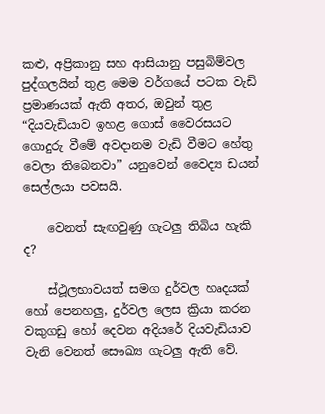කළු, අප්‍රිකානු සහ ආසියානු පසුබිම්වල පුද්ගලයින් තුළ මෙම වර්ගයේ පටක වැඩි ප්‍රමාණයක් ඇති අතර, ඔවුන් තුළ “දියවැඩියාව ඉහළ ගොස් වෛරසයට ගොදුරු වීමේ අවදානම වැඩි වීමට හේතු වෙලා තිබෙනවා” යනුවෙන් වෛද්‍ය ඩයන් සෙල්ලයා පවසයි.

    වෙනත් සැඟවුණු ගැටලු තිබිය හැකි ද?

    ස්ථූලභාවයත් සමග දුර්වල හෘදයක් හෝ පෙනහලු, දුර්වල ලෙස ක්‍රියා කරන වකුගඩු හෝ දෙවන අදියරේ දියවැඩියාව වැනි වෙනත් සෞඛ්‍ය ගැටලු ඇති වේ.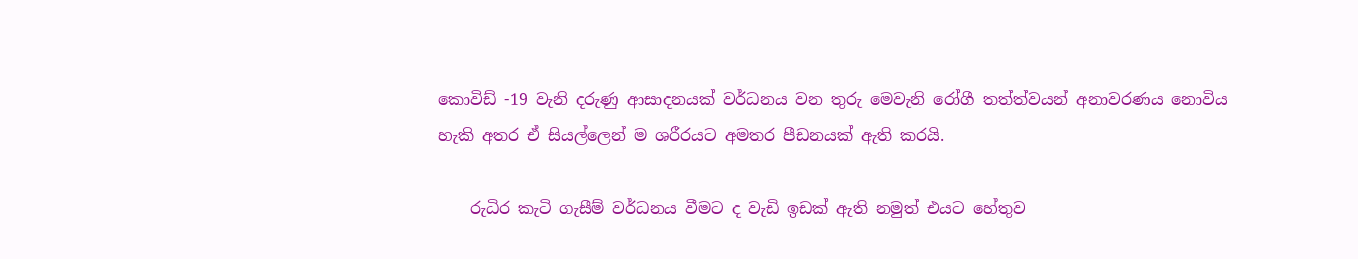කොවිඩ් -19 වැනි දරුණු ආසාදනයක් වර්ධනය වන තුරු මෙවැනි රෝගී තත්ත්වයන් අනාවරණය නොවිය හැකි අතර ඒ සියල්ලෙන් ම ශරීරයට අමතර පීඩනයක් ඇති කරයි.

    රුධිර කැටි ගැසීම් වර්ධනය වීමට ද වැඩි ඉඩක් ඇති නමුත් එයට හේතුව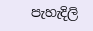පැහැදිලි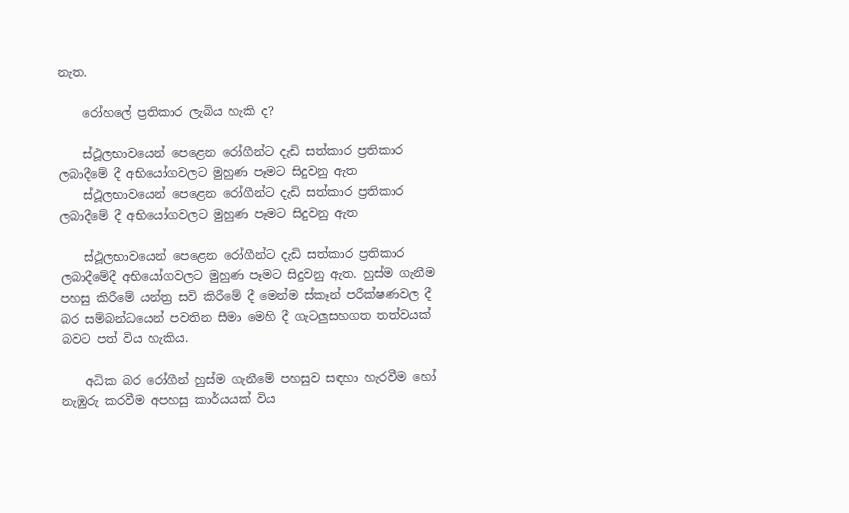නැත.

    රෝහලේ ප්‍රතිකාර ලැබිය හැකි ද?

    ස්ථූලභාවයෙන් පෙළෙන රෝගීන්ට දැඩි සත්කාර ප්‍රතිකාර ලබාදීමේ දී අභියෝගවලට මුහුණ පෑමට සිදුවනු ඇත
    ස්ථූලභාවයෙන් පෙළෙන රෝගීන්ට දැඩි සත්කාර ප්‍රතිකාර ලබාදීමේ දී අභියෝගවලට මුහුණ පෑමට සිදුවනු ඇත

    ස්ථූලභාවයෙන් පෙළෙන රෝගීන්ට දැඩි සත්කාර ප්‍රතිකාර ලබාදීමේදී අභියෝගවලට මුහුණ පෑමට සිදුවනු ඇත. හුස්ම ගැනීම පහසු කිරීමේ යන්ත්‍ර සවි කිරීමේ දී මෙන්ම ස්කෑන් පරීක්ෂණවල දී බර සම්බන්ධයෙන් පවතින සීමා මෙහි දී ගැටලුසහගත තත්වයක් බවට පත් විය හැකිය.

    අධික බර රෝගීන් හුස්ම ගැනීමේ පහසුව සඳහා හැරවීම හෝ නැඹුරු කරවීම අපහසු කාර්යයක් විය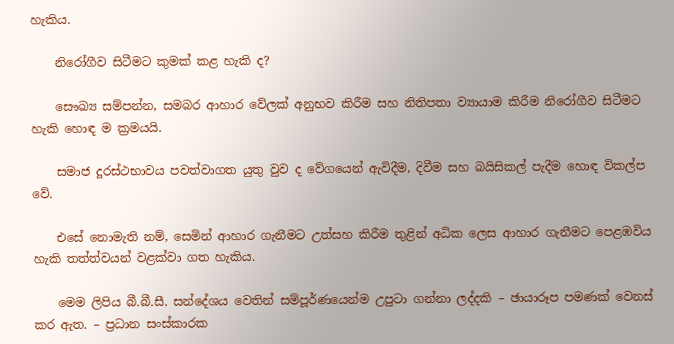හැකිය.

    නිරෝගීව සිටීමට කුමක් කළ හැකි ද?

    සෞඛ්‍ය සම්පන්න, සමබර ආහාර වේලක් අනුභව කිරීම සහ නිතිපතා ව්‍යායාම කිරීම නිරෝගීව සිටීමට හැකි හොඳ ම ක්‍රමයයි.

    සමාජ දූරස්ථභාවය පවත්වාගත යුතු වුව ද වේගයෙන් ඇවිදීම, දිවීම සහ බයිසිකල් පැදීම හොඳ විකල්ප වේ.

    එසේ නොමැති නම්, සෙමින් ආහාර ගැනීමට උත්සහ කිරීම තුළින් අධික ලෙස ආහාර ගැනීමට පෙළඹවිය හැකි තත්ත්වයන් වළක්වා ගත හැකිය.

    මෙම ලිපිය බී.බී.සී. සන්දේශය වෙතින් සම්පූර්ණයෙන්ම උපුටා ගන්නා ලද්දකි – ඡායාරූප පමණක් වෙනස් කර ඇත. – ප්‍රධාන සංස්කාරක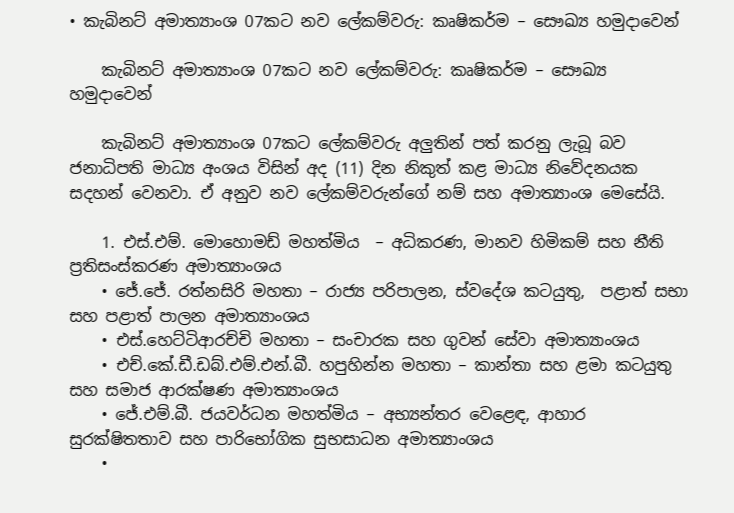• කැබිනට් අමාත්‍යාංශ 07කට නව ලේකම්වරු: කෘෂිකර්ම – සෞඛ්‍ය හමුදාවෙන්

    කැබිනට් අමාත්‍යාංශ 07කට නව ලේකම්වරු: කෘෂිකර්ම – සෞඛ්‍ය හමුදාවෙන්

    කැබිනට් අමාත්‍යාංශ 07කට ලේකම්වරු අලුතින් පත් කරනු ලැබූ බව ජනාධිපති මාධ්‍ය අංශය විසින් අද (11) දින නිකුත් කළ මාධ්‍ය නිවේදනයක සදහන් වෙනවා. ඒ අනුව නව ලේකම්වරුන්ගේ නම් සහ අමාත්‍යාංශ මෙසේයි.

    1. එස්.එම්. මොහොමඩ් මහත්මිය  – අධිකරණ, මානව හිමිකම් සහ නීති ප්‍රතිසංස්කරණ අමාත්‍යාංශය
    • ජේ.ජේ. රත්නසිරි මහතා – රාජ්‍ය පරිපාලන, ස්වදේශ කටයුතු,  පළාත් සභා සහ පළාත් පාලන අමාත්‍යාංශය
    • එස්.හෙට්ටිආරච්චි මහතා – සංචාරක සහ ගුවන් සේවා අමාත්‍යාංශය
    • එච්.කේ.ඩී.ඩබ්.එම්.එන්.බී. හපුහින්න මහතා – කාන්තා සහ ළමා කටයුතු සහ සමාජ ආරක්ෂණ අමාත්‍යාංශය
    • ජේ.එම්.බී. ජයවර්ධන මහත්මිය – අභ්‍යන්තර වෙළෙඳ, ආහාර සුරක්ෂිතතාව සහ පාරිභෝගික සුභසාධන අමාත්‍යාංශය
    •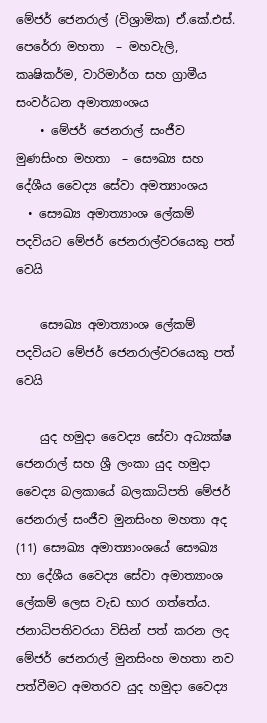මේජර් ජෙනරාල් (විශ්‍රාමික) ඒ.කේ.එස්. පෙරේරා මහතා  – මහවැලි, කෘෂිකර්ම, වාරිමාර්ග සහ ග්‍රාමීය සංවර්ධන අමාත්‍යාංශය
    • මේජර් ජෙනරාල් සංජීව මුණසිංහ මහතා  – සෞඛ්‍ය සහ දේශීය වෛද්‍ය සේවා අමත්‍යාංශය
  • සෞඛ්‍ය අමාත්‍යාංශ ලේකම් පදවියට මේජර් ජෙනරාල්වරයෙකු පත් වෙයි

    සෞඛ්‍ය අමාත්‍යාංශ ලේකම් පදවියට මේජර් ජෙනරාල්වරයෙකු පත් වෙයි

    යුද හමුදා වෛද්‍ය සේවා අධ්‍යක්ෂ ජෙනරාල් සහ ශ්‍රී ලංකා යුද හමුදා වෛද්‍ය බලකායේ බලකාධිපති මේජර් ජෙනරාල් සංජීව මුනසිංහ මහතා අද (11) සෞඛ්‍ය අමාත්‍යාංශයේ සෞඛ්‍ය හා දේශීය වෛද්‍ය සේවා අමාත්‍යාංශ ලේකම් ලෙස වැඩ භාර ගත්තේය. ජනාධිපතිවරයා විසින් පත් කරන ලද මේජර් ජෙනරාල් මුනසිංහ මහතා නව පත්වීමට අමතරව යුද හමුදා වෛද්‍ය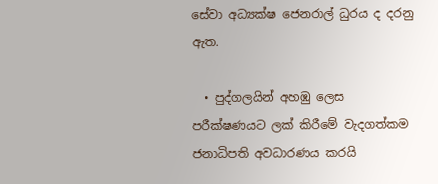සේවා අධ්‍යක්ෂ ජෙනරාල් ධුරය ද දරනු ඇත.

  • පුද්ගලයින් අහඹු ලෙස පරීක්ෂණයට ලක් කිරීමේ වැදගත්කම ජනාධිපති අවධාරණය කරයි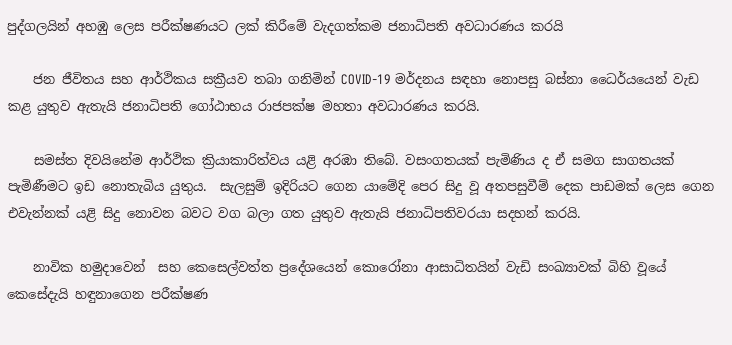පුද්ගලයින් අහඹු ලෙස පරීක්ෂණයට ලක් කිරීමේ වැදගත්කම ජනාධිපති අවධාරණය කරයි

    ජන ජීවිතය සහ ආර්ථිකය සක්‍රීයව තබා ගනිමින් COVID-19 මර්දනය සඳහා නොපසු බස්නා ධෛර්යයෙන් වැඩ කළ යුතුව ඇතැයි ජනාධිපති ගෝඨාභය රාජපක්ෂ මහතා අවධාරණය කරයි.

    සමස්ත දිවයිනේම ආර්ථික ක්‍රියාකාරිත්වය යළි අරඹා තිබේ. වසංගතයක් පැමිණිය ද ඒ සමග සාගතයක් පැමිණීමට ඉඩ නොතැබිය යුතුය.  සැලසුම් ඉදිරියට ගෙන යාමේදි පෙර සිදු වූ අතපසුවීම් දෙක පාඩමක් ලෙස ගෙන එවැන්නක් යළි සිදු නොවන බවට වග බලා ගත යුතුව ඇතැයි ජනාධිපතිවරයා සදහන් කරයි.

    නාවික හමුදාවෙන්  සහ කෙසෙල්වත්ත ප්‍රදේශයෙන් කොරෝනා ආසාධිතයින් වැඩි සංඛ්‍යාවක් බිහි වූයේ කෙසේදැයි හඳුනාගෙන පරීක්ෂණ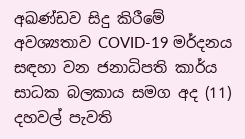අඛණ්ඩව සිදු කිරීමේ අවශ්‍යතාව COVID-19 මර්දනය සඳහා වන ජනාධිපති කාර්ය සාධක බලකාය සමග අද (11) දහවල් පැවති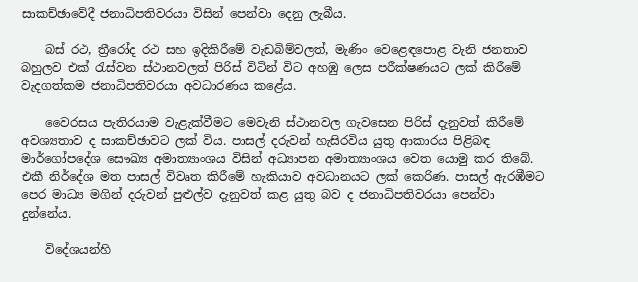සාකච්ඡාවේදී ජනාධිපතිවරයා විසින් පෙන්වා දෙනු ලැබීය.

    බස් රථ, ත්‍රීරෝද රථ සහ ඉදිකිරීමේ වැඩබිම්වලත්, මැණිං වෙළෙඳපොළ වැනි ජනතාව බහුලව එක් රැස්වන ස්ථානවලත් පිරිස් විටින් විට අහඹු ලෙස පරීක්ෂණයට ලක් කිරීමේ වැදගත්කම ජනාධිපතිවරයා අවධාරණය කළේය.

    වෛරසය පැතිරයාම වැළැක්වීමට මෙවැනි ස්ථානවල ගැවසෙන පිරිස් දැනුවත් කිරීමේ අවශ්‍යතාව ද සාකච්ඡාවට ලක් විය. පාසල් දරුවන් හැසිරවිය යුතු ආකාරය පිළිබඳ මාර්ගෝපදේශ සෞඛ්‍ය අමාත්‍යාංශය විසින් අධ්‍යාපන අමාත්‍යාංශය වෙත යොමු කර තිබේ. එකී නිර්දේශ මත පාසල් විවෘත කිරීමේ හැකියාව අවධානයට ලක් කෙරිණ. පාසල් ඇරඹීමට පෙර මාධ්‍ය මගින් දරුවන් පුළුල්ව දැනුවත් කළ යුතු බව ද ජනාධිපතිවරයා පෙන්වා දුන්නේය.

    විදේශයන්හි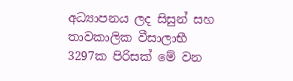අධ්‍යාපනය ලද සිසුන් සහ තාවකාලික වීසාලාභී  3297ක පිරිසක් මේ වන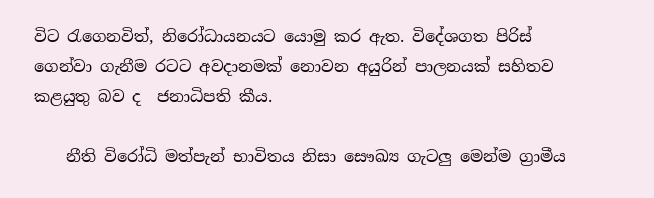විට රැගෙනවිත්, නිරෝධායනයට යොමු කර ඇත. විදේශගත පිරිස් ගෙන්වා ගැනීම රටට අවදානමක් නොවන අයුරින් පාලනයක් සහිතව කළයුතු බව ද  ජනාධිපති කීය.

    නීති විරෝධි මත්පැන් භාවිතය නිසා සෞඛ්‍ය ගැටලු මෙන්ම ග්‍රාමීය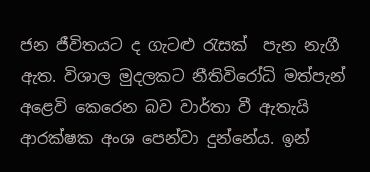ජන ජීවිතයට ද ගැටළු රැසක්  පැන නැගී ඇත. විශාල මුදලකට නීතිවිරෝධි මත්පැන් අළෙවි කෙරෙන බව වාර්තා වී ඇතැයි   ආරක්ෂක අංශ පෙන්වා දුන්නේය. ඉන්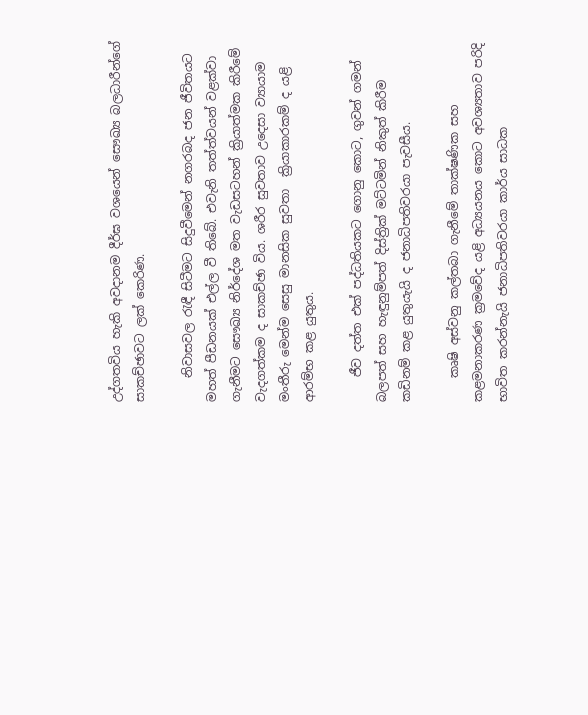උද්ගතවිය හැකි අවදානම දීර්ඝ වශයෙන් සෞඛ්‍ය බලධාරීන්ගේ සාකච්ඡාවට ලක් කෙරිණ.

    නිවාසවල රැඳී සිටීමට සිදුවීමෙන් නගරබද ජන ජීවිතයට මහත් පීඩනයක් එල්ල වී තිබේ. එවැනි තත්ත්වයන් වළක්වා ගැනීමට සෞඛ්‍ය නිර්දේශ මත වැඩසටහන් ක්‍රියාත්මක කිරීමේ වැදගත්කම ද සාකච්ඡා විය. ශරීර සුවතාව උදෙසා ව්‍යායාම මංතීරු මෙන්ම සෙසු මානසික සුවතා  ක්‍රියාකාරකම් ද යළි ආරම්භ කළ යුතුය.

    ජීව දත්ත එක් පද්ධතියකට ගොනු කොට, ගුවන් ගමන් බලපත් සහ හැඳුනුම්පත් දිස්ත්‍රික් මට්ටමින් නිකුත් කිරීම කඩිනම් කළ යුතුයැයි ද ජනාධිපතිවරයා පැවසීය.

    කෘෂි අස්වනු කල්තබා ගැනීමේ තාක්ෂණික සහ කළමනාකරණ ක්‍රමවේද යළි අධ්‍යයනය කොට අවශ්‍යතාව පරිදි භාවිත කරන්නැයි ජනාධිපතිවරයා කාර්ය සාධක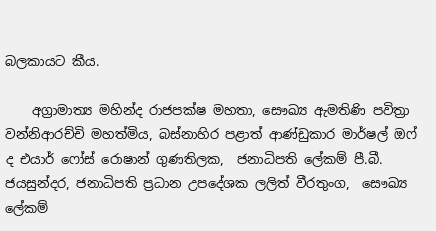බලකායට කීය.

    අග්‍රාමාත්‍ය මහින්ද රාජපක්ෂ මහතා, සෞඛ්‍ය ඇමතිණි පවිත්‍රා වන්නිආරච්චි මහත්මිය, බස්නාහිර පළාත් ආණ්ඩුකාර මාර්ෂල් ඔෆ් ද එයාර් ෆෝස් රොෂාන් ගුණතිලක,  ජනාධිපති ලේකම් පී.බී. ජයසුන්දර, ජනාධිපති ප්‍රධාන උපදේශක ලලිත් වීරතුංග,  සෞඛ්‍ය ලේකම්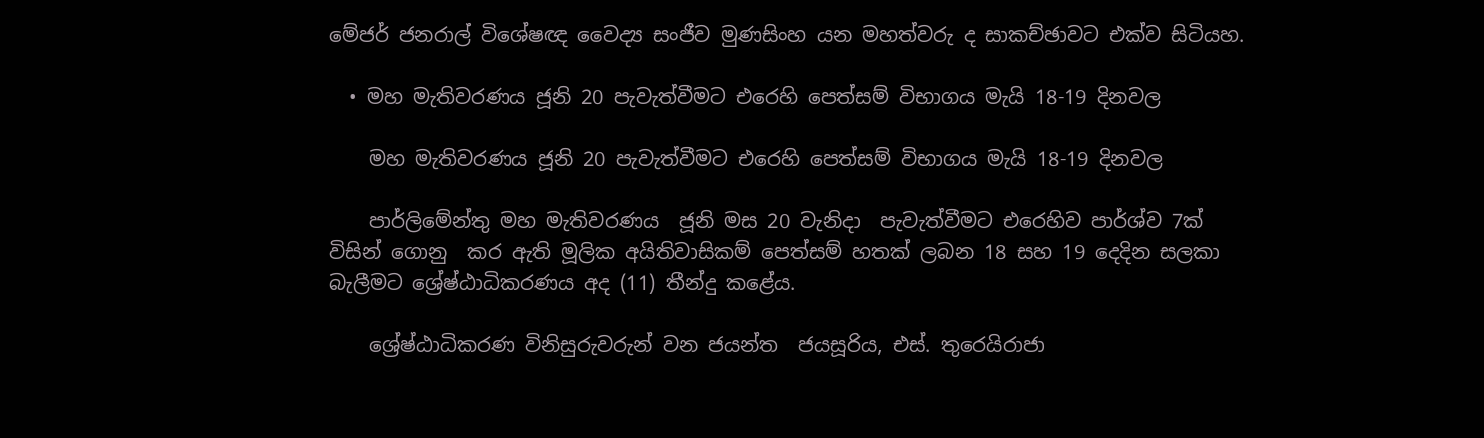මේජර් ජනරාල් විශේෂඥ වෛද්‍ය සංජීව මුණසිංහ යන මහත්වරු ද සාකච්ඡාවට එක්ව සිටියහ.

  • මහ මැතිවරණය ජූනි 20 පැවැත්වීමට එරෙහි පෙත්සම් විභාගය මැයි 18-19 දිනවල

    මහ මැතිවරණය ජූනි 20 පැවැත්වීමට එරෙහි පෙත්සම් විභාගය මැයි 18-19 දිනවල

    පාර්ලිමේන්තු මහ මැතිවරණය  ජූනි මස 20 වැනිදා  පැවැත්වීමට එරෙහිව පාර්ශ්ව 7ක් විසින් ගොනු  කර ඇති මූලික අයිතිවාසිකම් පෙත්සම් හතක් ලබන 18 සහ 19 දෙදින සලකා බැලීමට ශ්‍රේෂ්ඨාධිකරණය අද (11) තීන්දු කළේය.

    ශ්‍රේෂ්ඨාධිකරණ විනිසුරුවරුන් වන ජයන්ත  ජයසූරිය, එස්. තුරෙයිරාජා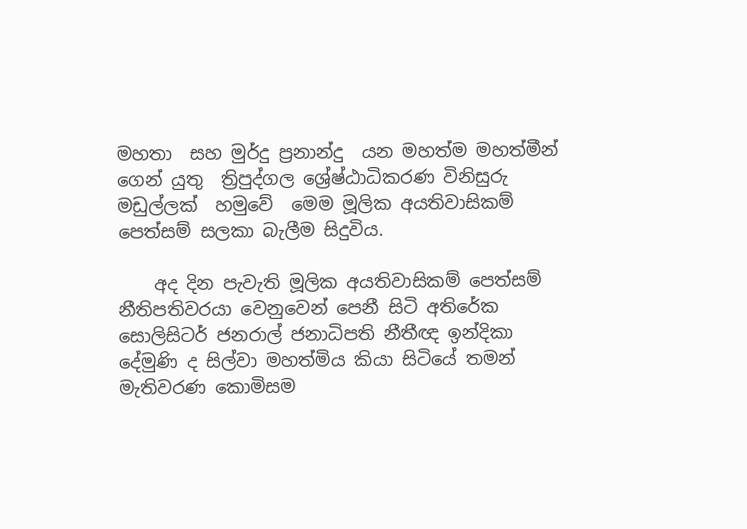මහතා  සහ මුර්දු ප්‍රනාන්දු  යන මහත්ම මහත්මීන් ගෙන් යුතු  ත්‍රිපුද්ගල ශ්‍රේෂ්ඨාධිකරණ විනිසුරු මඩුල්ලක්  හමුවේ  මෙම මූලික අයතිවාසිකම් පෙත්සම් සලකා බැලීම සිදුවිය.

    අද දින පැවැති මූලික අයතිවාසිකම් පෙත්සම් නීතිපතිවරයා වෙනුවෙන් පෙනී සිටි අතිරේක සොලිසිටර් ජනරාල් ජනාධිපති නීතීඥ ඉන්දිකා දේමුණි ද සිල්වා මහත්මිය කියා සිටියේ තමන් මැතිවරණ කොමිසම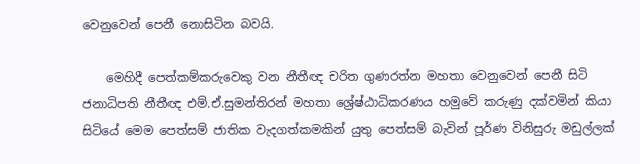වෙනුවෙන් පෙනී නොසිටින බවයි.

    මෙහිදී පෙත්කම්කරුවෙකු වන නීතීඥ චරිත ගුණරත්න මහතා වෙනුවෙන් පෙනී සිටි ජනාධිපති නීතීඥ එම්.ඒ.සුමන්තිරන් මහතා ශ්‍රේෂ්ඨාධිකරණය හමුවේ කරුණු දක්වමින් කියා සිටියේ මෙම පෙත්සම් ජාතික වැදගත්කමකින් යුතු පෙත්සම් බැවින් පූර්ණ විනිසුරු මඩුල්ලක්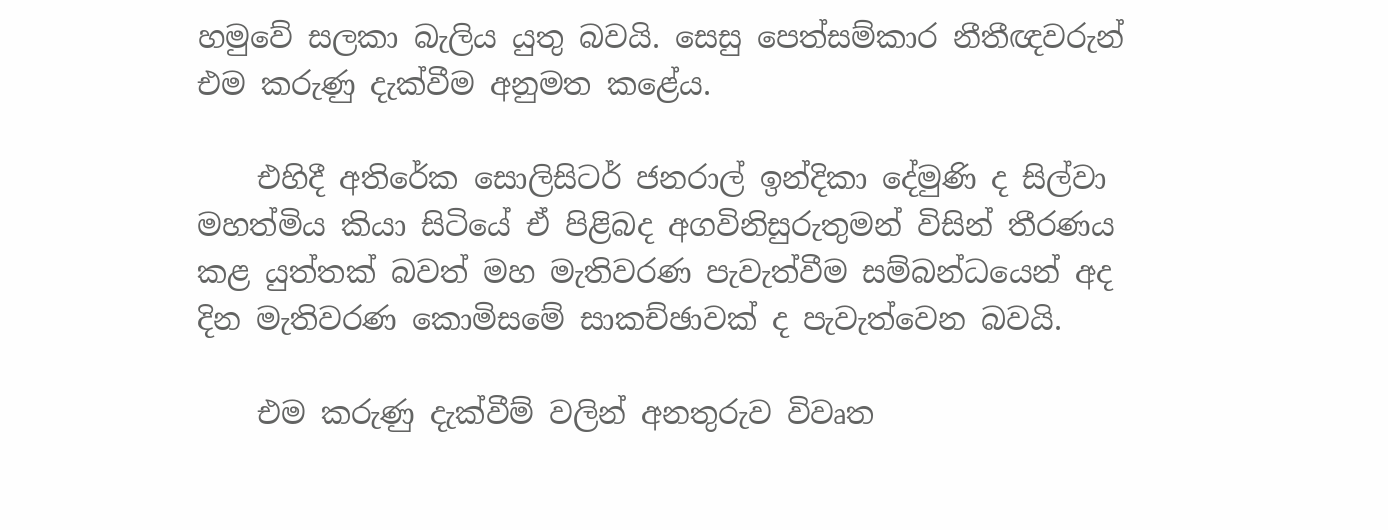හමුවේ සලකා බැලිය යුතු බවයි. සෙසු පෙත්සම්කාර නීතීඥවරුන් එම කරුණු දැක්වීම අනුමත කළේය.

    එහිදී අතිරේක සොලිසිටර් ජනරාල් ඉන්දිකා දේමුණි ද සිල්වා මහත්මිය කියා සිටියේ ඒ පිළිබද අගවිනිසුරුතුමන් විසින් තීරණය කළ යුත්තක් බවත් මහ මැතිවරණ පැවැත්වීම සම්බන්ධයෙන් අද දින මැතිවරණ කොමිසමේ සාකච්ඡාවක් ද පැවැත්වෙන බවයි.

    එම කරුණු දැක්වීම් වලින් අනතුරුව විවෘත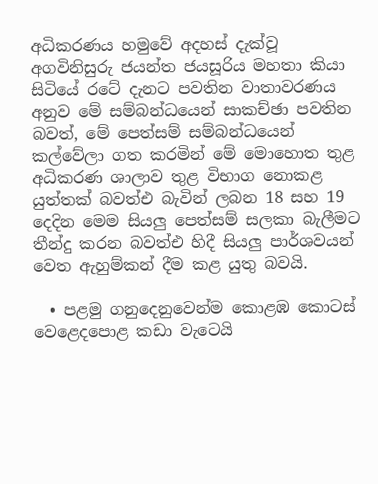අධිකරණය හමුවේ අදහස් දැක්වූ අගවිනිසුරු ජයන්ත ජයසූරිය මහතා කියා සිටියේ රටේ දැනට පවතින වාතාවරණය අනුව මේ සම්බන්ධයෙන් සාකච්ඡා පවතින බවත්, මේ පෙත්සම් සම්බන්ධයෙන් කල්වේලා ගත කරමින් මේ මොහොත තුළ අධිකරණ ශාලාව තුළ විභාග නොකළ යුත්තක් බවත්එ බැවින් ලබන 18 සහ 19 දෙදින මෙම සියලු පෙත්සම් සලකා බැලීමට තීන්දු කරන බවත්එ හිදී සියලු පාර්ශවයන් වෙත ඇහුම්කන් දීම කළ යුතු බවයි.

  • පළමු ගනුදෙනුවෙන්ම කොළඹ කොටස් වෙළෙදපොළ කඩා වැටෙයි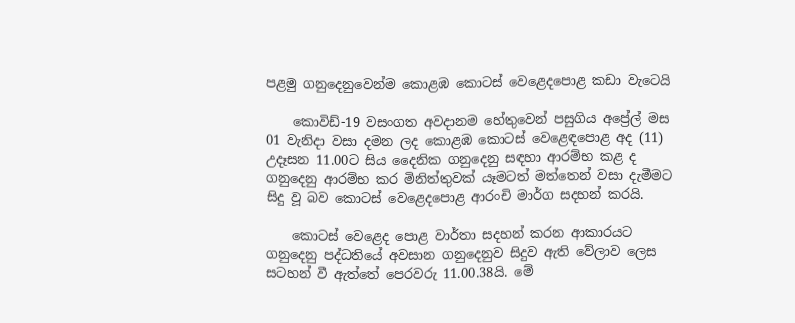පළමු ගනුදෙනුවෙන්ම කොළඹ කොටස් වෙළෙදපොළ කඩා වැටෙයි

    කොවිඩ්-19 වසංගත අවදානම හේතුවෙන් පසුගිය අප්‍රේල් මස 01 වැනිදා වසා දමන ලද කොළඹ කොටස් වෙළෙඳපොළ අද (11) උදෑසන 11.00ට සිය දෛනික ගනුදෙනු සඳහා ආරම්භ කළ ද ගනුදෙනු ආරම්භ කර මිනිත්තුවක් යෑමටත් මත්තෙන් වසා දැමීමට සිදු වූ බව කොටස් වෙළෙදපොළ ආරංචි මාර්ග සදහන් කරයි.

    කොටස් වෙළෙද පොළ වාර්තා සදහන් කරන ආකාරයට ගනුදෙනු පද්ධතියේ අවසාන ගනුදෙනුව සිදුව ඇති වේලාව ලෙස සටහන් වී ඇත්තේ පෙරවරු 11.00.38යි. මේ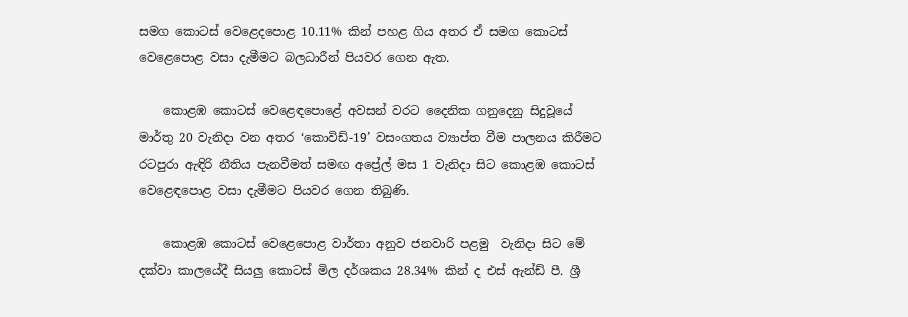සමග කොටස් වෙළෙදපොළ 10.11% කින් පහළ ගිය අතර ඒ සමග කොටස් වෙළෙපොළ වසා දැමීමට බලධාරීන් පියවර ගෙන ඇත.

    කොළඹ කොටස් වෙළෙඳපොළේ අවසන් වරට දෛනික ගනුදෙනු සිදුවූයේ මාර්තු 20 වැනිදා වන අතර ‘කොවිඩ්-19’ වසංගතය ව්‍යාප්ත වීම පාලනය කිරීමට රටපුරා ඇඳිරි නීතිය පැනවීමත් සමඟ අප්‍රේල් මස 1 වැනිදා සිට කොළඹ කොටස් වෙළෙඳපොළ වසා දැමීමට පියවර ගෙන තිබුණි.

    කොළඹ කොටස් වෙළෙපොළ වාර්තා අනුව ජනවාරි පළමු  වැනිදා සිට මේ දක්වා කාලයේදී සියලු කොටස් මිල දර්ශකය 28.34% කින් ද එස් ඇන්ඩ් පී. ශ්‍රී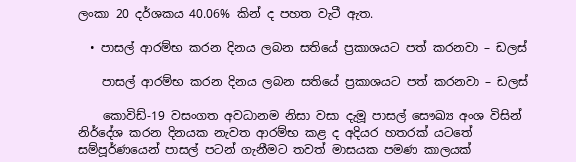ලංකා 20 දර්ශකය 40.06% කින් ද පහත වැටී ඇත.

  • පාසල් ආරම්භ කරන දිනය ලබන සතියේ ප්‍රකාශයට පත් කරනවා – ඩලස්

    පාසල් ආරම්භ කරන දිනය ලබන සතියේ ප්‍රකාශයට පත් කරනවා – ඩලස්

    කොවිඩ්-19 වසංගත අවධානම නිසා වසා දැමූ පාසල් සෞඛ්‍ය අංශ විසින් නිර්දේශ කරන දිනයක නැවත ආරම්භ කළ ද අදියර හතරක් යටතේ සම්පූර්ණයෙන් පාසල් පටන් ගැනීමට තවත් මාසයක පමණ කාලයක්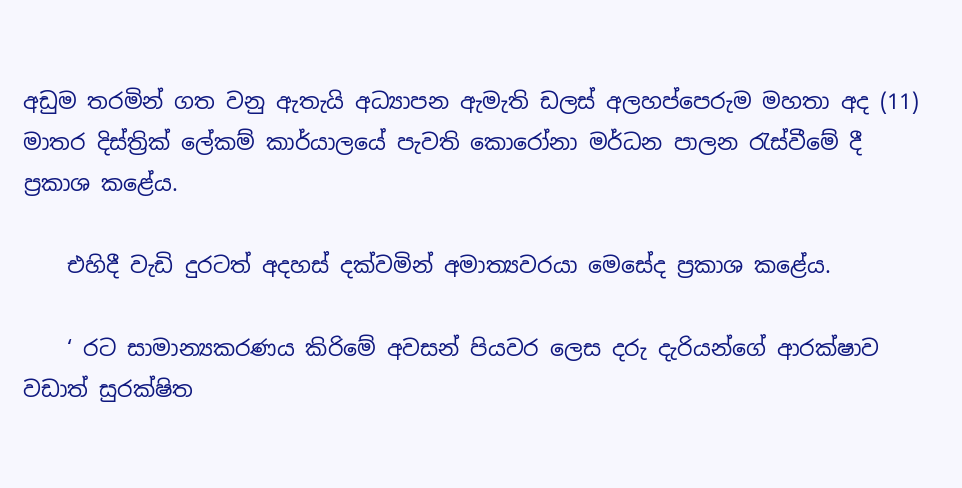අඩුම තරමින් ගත වනු ඇතැයි අධ්‍යාපන ඇමැති ඩලස් අලහප්පෙරුම මහතා අද (11) මාතර දිස්ත්‍රික් ලේකම් කාර්යාලයේ පැවති කොරෝනා මර්ධන පාලන රැස්වීමේ දී ප්‍රකාශ කළේය.

    එහිදී වැඩි දුරටත් අදහස් දක්වමින් අමාත්‍යවරයා මෙසේද ප්‍රකාශ කළේය.

    ‘ රට සාමාන්‍යකරණය කිරිමේ අවසන් පියවර ලෙස දරු දැරියන්ගේ ආරක්ෂාව වඩාත් සුරක්ෂිත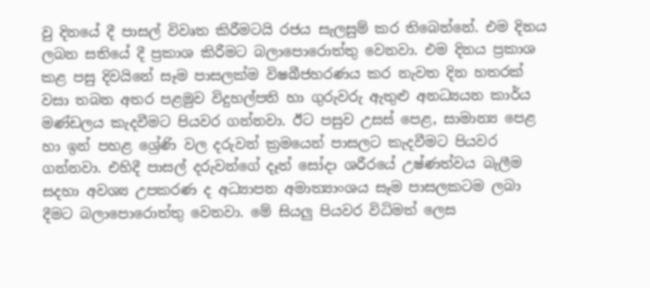වු දිනයේ දී පාසල් විවෘත කිරීමටයි රජය සැලසුම් කර තිබෙන්නේ. එම දිනය ලබන සතියේ දී ප්‍රකාශ කිරීමට බලාපොරොත්තු වෙනවා. එම දිනය ප්‍රකාශ කළ පසු දිවයිනේ සෑම පාසලක්ම විෂබීජහරණය කර නැවත දින හතරක් වසා තබන අතර පළමුව විදුහල්පති හා ගුරුවරු ඇතුළු අනධ්‍යයන කාර්ය මණ්ඩලය කැදවීමට පියවර ගන්නවා. ඊට පසුව උසස් පෙළ, සාමාන්‍ය පෙළ හා ඉන් පහළ ශ්‍රේණි වල දරුවන් ක්‍රමයෙන් පාසලට කැදවීමට පියවර ගන්නවා. එහිදී පාසල් දරුවන්ගේ දෑත් සෝදා ශරීරයේ උෂ්ණත්වය බැලීම සදහා අවශ්‍ය උපකරණ ද අධ්‍යාපන අමාත්‍යාංශය සෑම පාසලකටම ලබා දීමට බලාපොරොත්තු වෙනවා. මේ සියලු පියවර විධිමත් ලෙස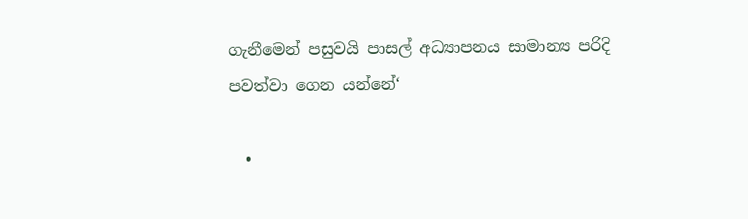ගැනීමෙන් පසුවයි පාසල් අධ්‍යාපනය සාමාන්‍ය පරිදි පවත්වා ගෙන යන්නේ‘

  •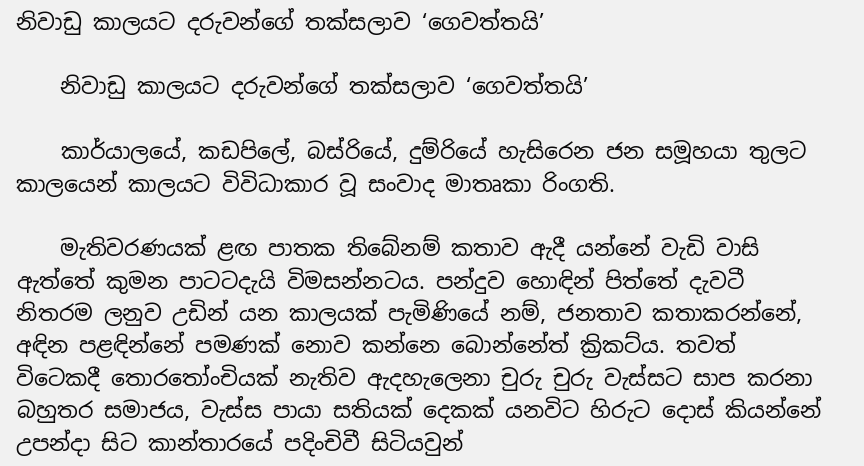නිවාඩු කාලයට දරුවන්ගේ තක්සලාව ‘ගෙවත්තයි’

    නිවාඩු කාලයට දරුවන්ගේ තක්සලාව ‘ගෙවත්තයි’

    කාර්යාලයේ, කඩපිලේ, බස්රියේ, දුම්රියේ හැසිරෙන ජන සමූහයා තුලට කාලයෙන් කාලයට විවිධාකාර වූ සංවාද මාතෘකා රිංගති.

    මැතිවරණයක් ළඟ පාතක තිබේනම් කතාව ඇදී යන්නේ වැඩි වාසි ඇත්තේ කුමන පාටටදැයි විමසන්නටය. පන්දුව හොඳින් පිත්තේ දැවටී නිතරම ලනුව උඩින් යන කාලයක් පැමිණියේ නම්, ජනතාව කතාකරන්නේ, අඳින පළඳින්නේ පමණක් නොව කන්නෙ බොන්නේත් ක්‍රිකට්ය. තවත් විටෙකදී තොරතෝංචියක් නැතිව ඇදහැලෙනා චුරු චුරු වැස්සට සාප කරනා බහුතර සමාජය, වැස්ස පායා සතියක් දෙකක් යනවිට හිරුට දොස් කියන්නේ උපන්දා සිට කාන්තාරයේ පදිංචිවී සිටියවුන්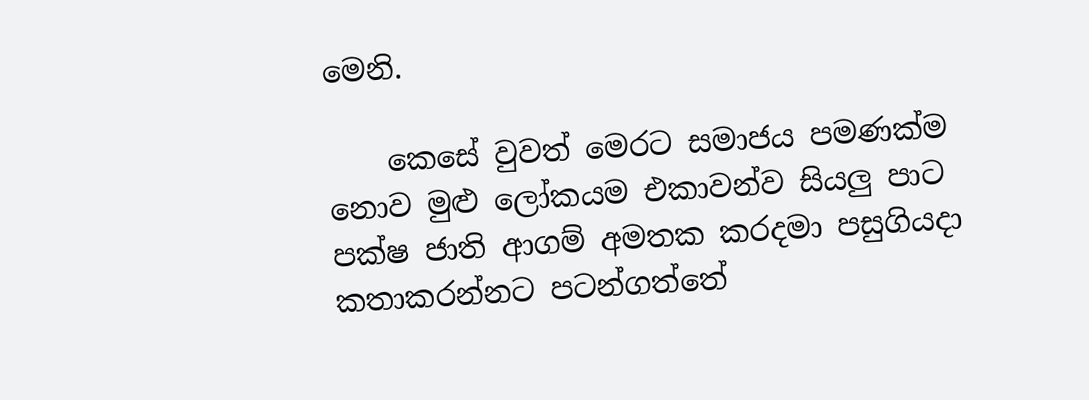මෙනි.

    කෙසේ වුවත් මෙරට සමාජය පමණක්ම නොව මුළු ලෝකයම එකාවන්ව සියලු පාට පක්ෂ ජාති ආගම් අමතක කරදමා පසුගියදා කතාකරන්නට පටන්ගත්තේ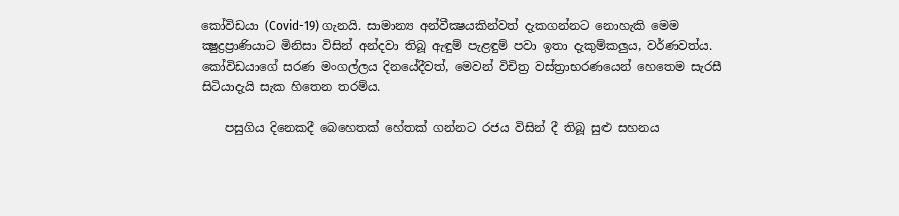කෝවිඩයා (Covid-19) ගැනයි. සාමාන්‍ය අන්වීක්‍ෂයකින්වත් දැකගන්නට නොහැකි මෙම ක්‍ෂුද්‍රප්‍රාණියාට මිනිසා විසින් අන්දවා තිබූ ඇඳුම් පැළඳුම් පවා ඉතා දැකුම්කලුය, වර්ණවත්ය. කෝවිඩයාගේ සරණ මංගල්ලය දිනයේදීවත්, මෙවන් විචිත්‍ර වස්ත්‍රාභරණයෙන් හෙතෙම සැරසී සිටියාදැයි සැක හිතෙන තරම්ය.

    පසුගිය දිනෙකදී බෙහෙතක් හේතක් ගන්නට රජය විසින් දී තිබූ සුළු සහනය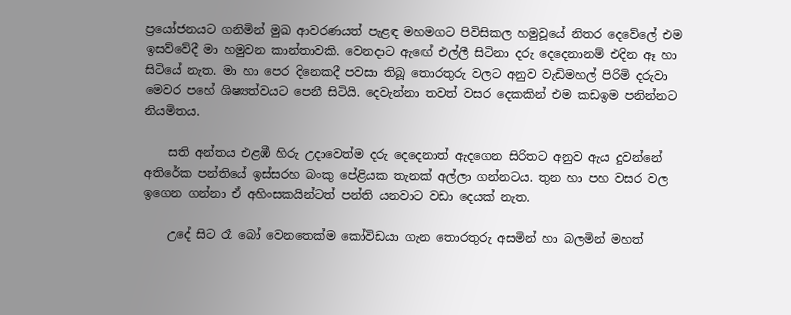ප්‍රයෝජනයට ගනිමින් මුඛ ආවරණයත් පැළඳ මහමගට පිවිසිකල හමුවූයේ නිතර දෙවේලේ එම ඉසව්වේදී මා හමුවන කාන්තාවකි. වෙනදාට ඇඟේ එල්ලී සිටිනා දරු දෙදෙනානම් එදින ඈ හා සිටියේ නැත. මා හා පෙර දිනෙකදී පවසා තිබූ තොරතුරු වලට අනුව වැඩිමහල් පිරිමි දරුවා මෙවර පහේ ශිෂ්‍යත්වයට පෙනී සිටියි. දෙවැන්නා තවත් වසර දෙකකින් එම කඩඉම පනින්නට නියමිතය.

    සති අන්තය එළඹී හිරු උදාවෙත්ම දරු දෙදෙනාත් ඇදගෙන සිරිතට අනුව ඇය දුවන්නේ අතිරේක පන්තියේ ඉස්සරහ බංකු පේළියක තැනක් අල්ලා ගන්නටය. තුන හා පහ වසර වල ඉගෙන ගන්නා ඒ අහිංසකයින්ටත් පන්ති යනවාට වඩා දෙයක් නැත.

    උදේ සිට රෑ බෝ වෙනතෙක්ම කෝවිඩයා ගැන තොරතුරු අසමින් හා බලමින් මහත්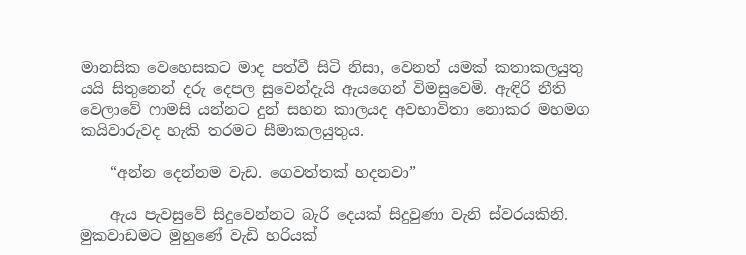මානසික වෙහෙසකට මාද පත්වී සිටි නිසා, වෙනත් යමක් කතාකලයුතු යයි සිතුනෙන් දරු දෙපල සුවෙන්දැයි ඇයගෙන් විමසුවෙමි. ඇඳිරි නීති වෙලාවේ ෆාමසි යන්නට දුන් සහන කාලයද අවභාවිතා නොකර මහමග කයිවාරුවද හැකි තරමට සීමාකලයුතුය.

    “අන්න දෙන්නම වැඩ. ගෙවත්තක් හදනවා”

    ඇය පැවසුවේ සිදුවෙන්නට බැරි දෙයක් සිදුවුණා වැනි ස්වරයකිනි. මුකවාඩමට මුහුණේ වැඩි හරියක්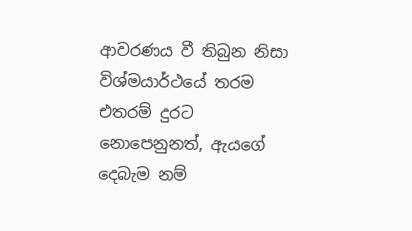ආවරණය වී තිබුන නිසා විශ්මයාර්ථයේ තරම එතරම් දුරට නොපෙනුනත්, ඇයගේ දෙබැම නම්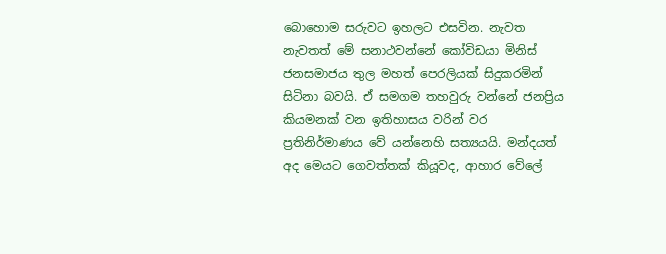බොහොම සරුවට ඉහලට එසවින. නැවත නැවතත් මේ සනාථවන්නේ කෝවිඩයා මිනිස් ජනසමාජය තුල මහත් පෙරලියක් සිදුකරමින් සිටිනා බවයි. ඒ සමගම තහවුරු වන්නේ ජනප්‍රිය කියමනක් වන ඉතිහාසය වරින් වර ප්‍රතිනිර්මාණය වේ යන්නෙහි සත්‍යයයි. මන්දයත් අද මෙයට ගෙවත්තක් කියූවද, ආහාර වේලේ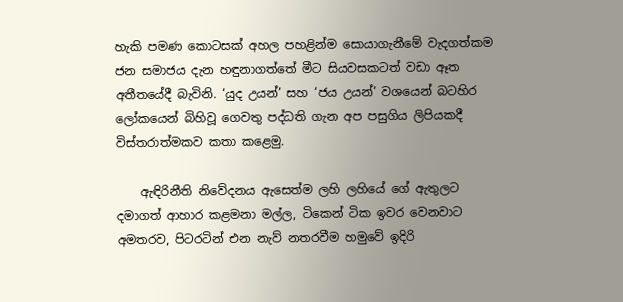හැකි පමණ කොටසක් අහල පහළින්ම සොයාගැනීමේ වැදගත්කම ජන සමාජය දැන හඳුනාගත්තේ මීට සියවසකටත් වඩා ඈත අතීතයේදී බැවිනි. ‘යුද උයන්’ සහ ‘ජය උයන්’ වශයෙන් බටහිර ලෝකයෙන් බිහිවූ ගෙවතු පද්ධති ගැන අප පසුගිය ලිපියකදී විස්තරාත්මකව කතා කළෙමු.

    ඇඳිරිනීති නිවේදනය ඇසෙත්ම ලහි ලහියේ ගේ ඇතුලට දමාගත් ආහාර කළමනා මල්ල, ටිකෙන් ටික ඉවර වෙනවාට අමතරව, පිටරටින් එන නැව් නතරවීම හමුවේ ඉදිරි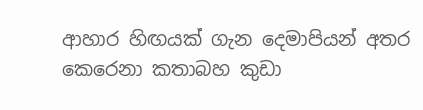ආහාර හිඟයක් ගැන දෙමාපියන් අතර කෙරෙනා කතාබහ කුඩා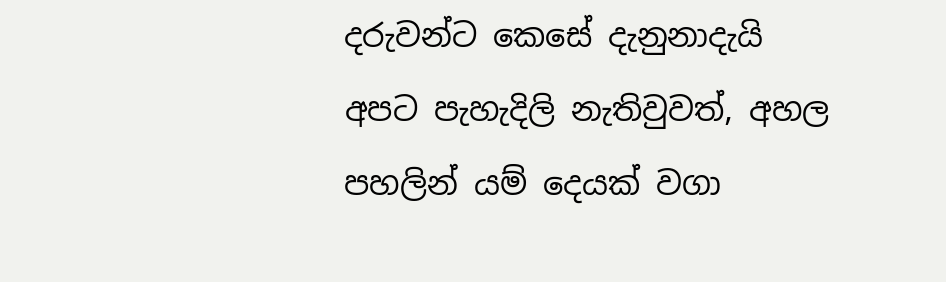දරුවන්ට කෙසේ දැනුනාදැයි අපට පැහැදිලි නැතිවුවත්, අහල පහලින් යම් දෙයක් වගා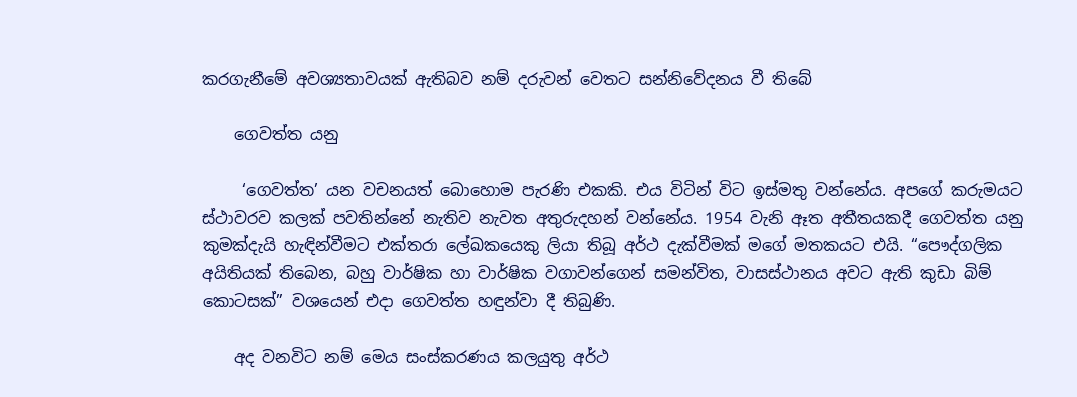කරගැනීමේ අවශ්‍යතාවයක් ඇතිබව නම් දරුවන් වෙතට සන්නිවේදනය වී තිබේ

    ගෙවත්ත යනු

     ‘ගෙවත්ත’ යන වචනයත් බොහොම පැරණි එකකි. එය විටින් විට ඉස්මතු වන්නේය. අපගේ කරුමයට ස්ථාවරව කලක් පවතින්නේ නැතිව නැවත අතුරුදහන් වන්නේය. 1954 වැනි ඈත අතීතයකදී ගෙවත්ත යනු කුමක්දැයි හැඳින්වීමට එක්තරා ලේඛකයෙකු ලියා තිබූ අර්ථ දැක්වීමක් මගේ මතකයට එයි. “පෞද්ගලික අයිතියක් තිබෙන, බහු වාර්ෂික හා වාර්ෂික වගාවන්ගෙන් සමන්විත, වාසස්ථානය අවට ඇති කුඩා බිම් කොටසක්” වශයෙන් එදා ගෙවත්ත හඳුන්වා දී තිබුණි.

    අද වනවිට නම් මෙය සංස්කරණය කලයුතු අර්ථ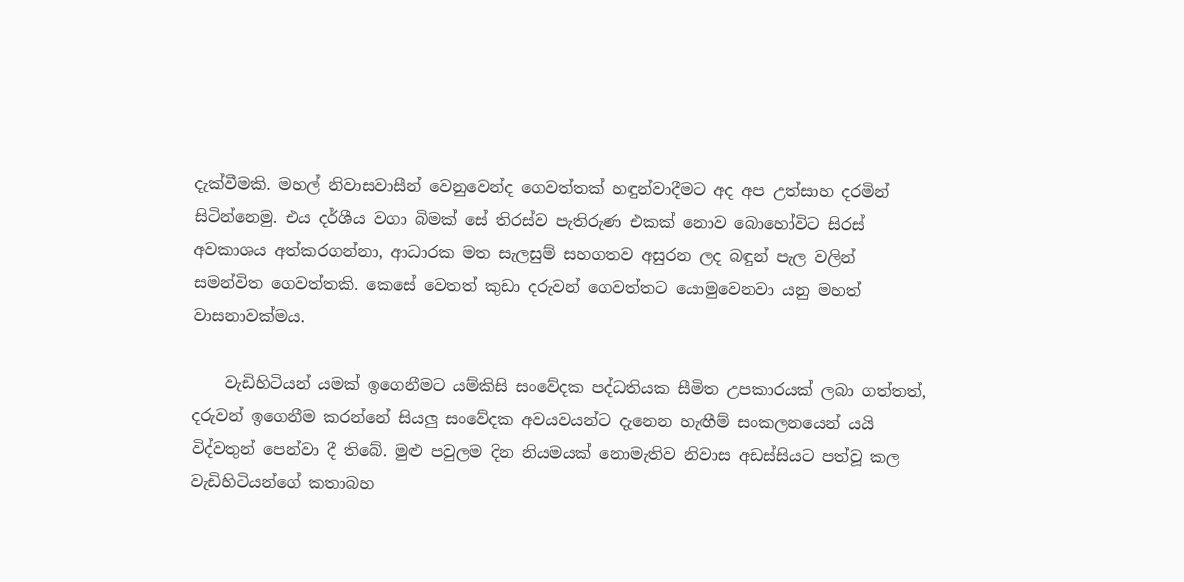දැක්වීමකි. මහල් නිවාසවාසීන් වෙනුවෙන්ද ගෙවත්තක් හඳුන්වාදීමට අද අප උත්සාහ දරමින් සිටින්නෙමු. එය දර්ශීය වගා බිමක් සේ තිරස්ව පැතිරුණ එකක් නොව බොහෝවිට සිරස් අවකාශය අත්කරගන්නා, ආධාරක මත සැලසුම් සහගතව අසුරන ලද බඳුන් පැල වලින් සමන්විත ගෙවත්තකි. කෙසේ වෙතත් කුඩා දරුවන් ගෙවත්තට යොමුවෙනවා යනු මහත් වාසනාවක්මය.

    වැඩිහිටියන් යමක් ඉගෙනීමට යම්කිසි සංවේදක පද්ධතියක සීමිත උපකාරයක් ලබා ගත්තත්, දරුවන් ඉගෙනීම කරන්නේ සියලු සංවේදක අවයවයන්ට දැනෙන හැඟීම් සංකලනයෙන් යයි විද්වතුන් පෙන්වා දී තිබේ. මුළු පවුලම දින නියමයක් නොමැතිව නිවාස අඩස්සියට පත්වූ කල වැඩිහිටියන්ගේ කතාබහ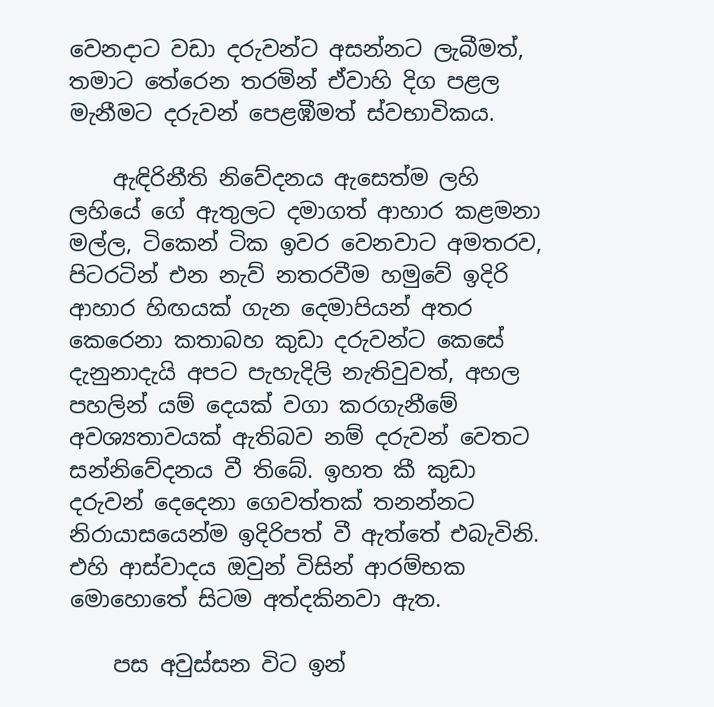වෙනදාට වඩා දරුවන්ට අසන්නට ලැබීමත්, තමාට තේරෙන තරමින් ඒවාහි දිග පළල මැනීමට දරුවන් පෙළඹීමත් ස්වභාවිකය.

    ඇඳිරිනීති නිවේදනය ඇසෙත්ම ලහි ලහියේ ගේ ඇතුලට දමාගත් ආහාර කළමනා මල්ල, ටිකෙන් ටික ඉවර වෙනවාට අමතරව, පිටරටින් එන නැව් නතරවීම හමුවේ ඉදිරි ආහාර හිඟයක් ගැන දෙමාපියන් අතර කෙරෙනා කතාබහ කුඩා දරුවන්ට කෙසේ දැනුනාදැයි අපට පැහැදිලි නැතිවුවත්, අහල පහලින් යම් දෙයක් වගා කරගැනීමේ අවශ්‍යතාවයක් ඇතිබව නම් දරුවන් වෙතට සන්නිවේදනය වී තිබේ. ඉහත කී කුඩා දරුවන් දෙදෙනා ගෙවත්තක් තනන්නට නිරායාසයෙන්ම ඉදිරිපත් වී ඇත්තේ එබැවිනි. එහි ආස්වාදය ඔවුන් විසින් ආරම්භක මොහොතේ සිටම අත්දකිනවා ඇත.

    පස අවුස්සන විට ඉන්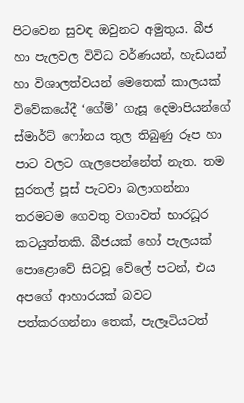පිටවෙන සුවඳ ඔවුනට අමුතුය. බීජ හා පැලවල විවිධ වර්ණයන්, හැඩයන් හා විශාලත්වයන් මෙතෙක් කාලයක් විවේකයේදී ‘ගේම්’ ගැසූ දෙමාපියන්ගේ ස්මාර්ට් ෆෝනය තුල තිබුණු රූප හා පාට වලට ගැලපෙන්නේත් නැත. තම සුරතල් පූස් පැටවා බලාගන්නා තරමටම ගෙවතු වගාවත් භාරධූර කටයුත්තකි. බීජයක් හෝ පැලයක් පොළොවේ සිටවූ වේලේ පටන්, එය අපගේ ආහාරයක් බවට පත්කරගන්නා තෙක්, පැලෑටියටත්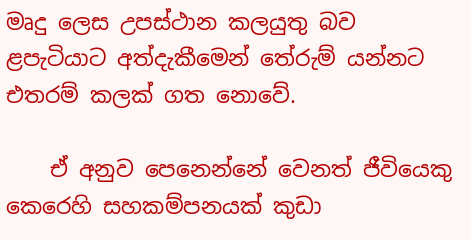මෘදු ලෙස උපස්ථාන කලයුතු බව ළපැටියාට අත්දැකීමෙන් තේරුම් යන්නට එතරම් කලක් ගත නොවේ.

    ඒ අනුව පෙනෙන්නේ වෙනත් ජීවියෙකු කෙරෙහි සහකම්පනයක් කුඩා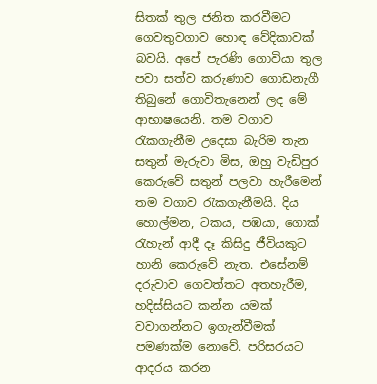සිතක් තුල ජනිත කරවීමට ගෙවතුවගාව හොඳ වේදිකාවක් බවයි. අපේ පැරණි ගොවියා තුල පවා සත්ව කරුණාව ගොඩනැගී තිබුනේ ගොවිතැනෙන් ලද මේ ආභාෂයෙනි. තම වගාව රැකගැනීම උදෙසා බැරිම තැන සතුන් මැරුවා මිස, ඔහු වැඩිපුර කෙරුවේ සතුන් පලවා හැරීමෙන් තම වගාව රැකගැනීමයි. දිය හොල්මන, ටකය, පඹයා, ගොක් රැහැන් ආදී දෑ කිසිදු ජීවියකුට හානි කෙරුවේ නැත. එසේනම් දරුවාව ගෙවත්තට අතහැරීම, හදිස්සියට කන්න යමක් වවාගන්නට ඉගැන්වීමක් පමණක්ම නොවේ. පරිසරයට ආදරය කරන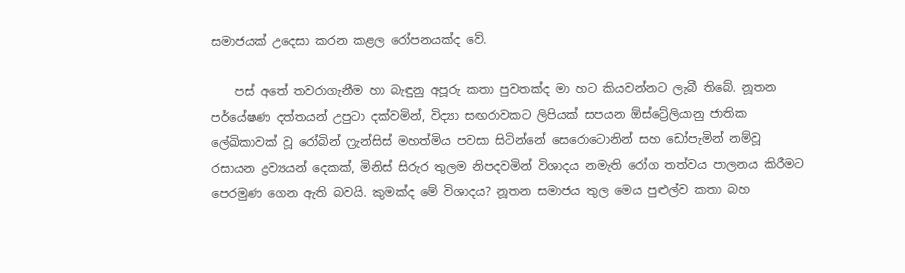සමාජයක් උදෙසා කරන කළල රෝපනයක්ද වේ.

    පස් අතේ තවරාගැනීම හා බැඳුනු අපූරු කතා පුවතක්ද මා හට කියවන්නට ලැබී තිබේ. නූතන පර්යේෂණ දත්තයන් උපුටා දක්වමින්, විද්‍යා සඟරාවකට ලිපියක් සපයන ඕස්ට්‍රේලියානු ජාතික ලේඛිකාවක් වූ රෝබින් ෆ්‍රැන්සිස් මහත්මිය පවසා සිටින්නේ සෙරොටොනින් සහ ඩෝපැමින් නම්වූ රසායන ද්‍රව්‍යයන් දෙකක්, මිනිස් සිරුර තුලම නිපදවමින් විශාදය නමැති රෝග තත්වය පාලනය කිරීමට පෙරමුණ ගෙන ඇති බවයි. කුමක්ද මේ විශාදය? නූතන සමාජය තුල මෙය පුළුල්ව කතා බහ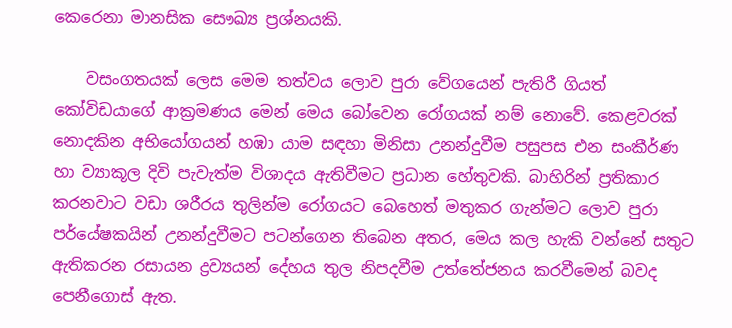කෙරෙනා මානසික සෞඛ්‍ය ප්‍රශ්නයකි.

    වසංගතයක් ලෙස මෙම තත්වය ලොව පුරා වේගයෙන් පැතිරී ගියත් කෝවිඩයාගේ ආක්‍රමණය මෙන් මෙය බෝවෙන රෝගයක් නම් නොවේ. කෙළවරක් නොදකින අභියෝගයන් හඹා යාම සඳහා මිනිසා උනන්දුවීම පසුපස එන සංකීර්ණ හා ව්‍යාකූල දිවි පැවැත්ම විශාදය ඇතිවීමට ප්‍රධාන හේතුවකි. බාහිරින් ප්‍රතිකාර කරනවාට වඩා ශරීරය තුලින්ම රෝගයට බෙහෙත් මතුකර ගැන්මට ලොව පුරා පර්යේෂකයින් උනන්දුවීමට පටන්ගෙන තිබෙන අතර, මෙය කල හැකි වන්නේ සතුට ඇතිකරන රසායන ද්‍රව්‍යයන් දේහය තුල නිපදවීම උත්තේජනය කරවීමෙන් බවද පෙනීගොස් ඇත.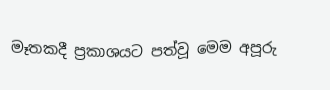මෑතකදී ප්‍රකාශයට පත්වූ මෙම අපූරු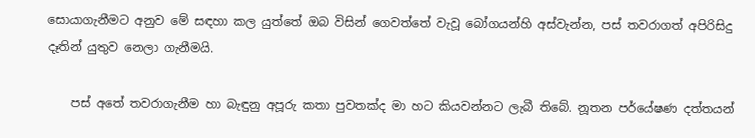සොයාගැනීමට අනුව මේ සඳහා කල යුත්තේ ඔබ විසින් ගෙවත්තේ වැවූ බෝගයන්හි අස්වැන්න, පස් තවරාගත් අපිරිසිදු දෑතින් යුතුව නෙලා ගැනීමයි.

    පස් අතේ තවරාගැනීම හා බැඳුනු අපූරු කතා පුවතක්ද මා හට කියවන්නට ලැබී තිබේ. නූතන පර්යේෂණ දත්තයන්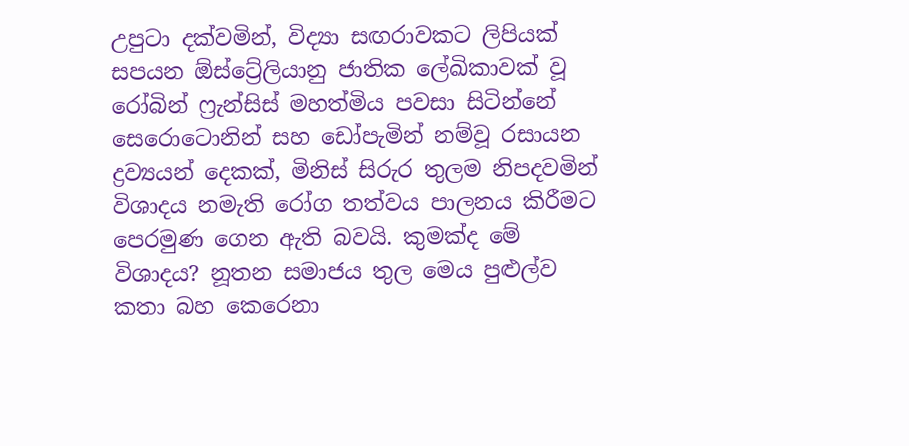උපුටා දක්වමින්, විද්‍යා සඟරාවකට ලිපියක් සපයන ඕස්ට්‍රේලියානු ජාතික ලේඛිකාවක් වූ රෝබින් ෆ්‍රැන්සිස් මහත්මිය පවසා සිටින්නේ සෙරොටොනින් සහ ඩෝපැමින් නම්වූ රසායන ද්‍රව්‍යයන් දෙකක්, මිනිස් සිරුර තුලම නිපදවමින් විශාදය නමැති රෝග තත්වය පාලනය කිරීමට පෙරමුණ ගෙන ඇති බවයි. කුමක්ද මේ විශාදය? නූතන සමාජය තුල මෙය පුළුල්ව කතා බහ කෙරෙනා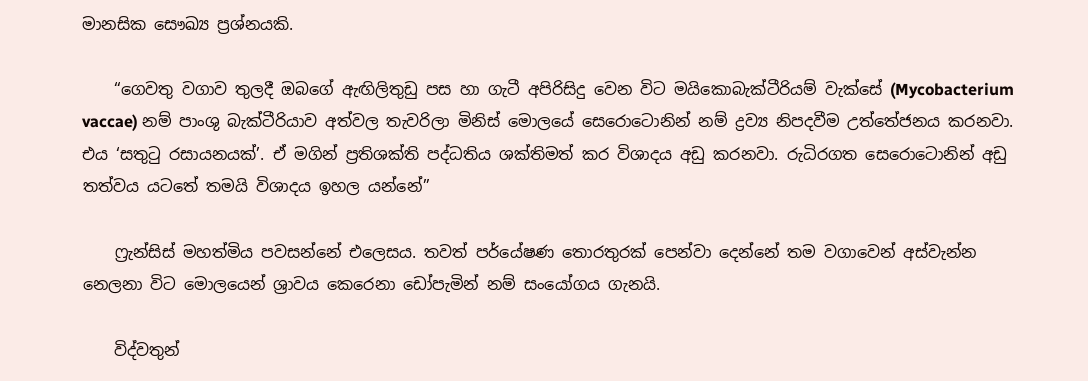මානසික සෞඛ්‍ය ප්‍රශ්නයකි.

    “ගෙවතු වගාව තුලදී ඔබගේ ඇඟිලිතුඩු පස හා ගැටී අපිරිසිදු වෙන විට මයිකොබැක්ටීරියම් වැක්සේ (Mycobacterium vaccae) නම් පාංශු බැක්ටීරියාව අත්වල තැවරිලා මිනිස් මොලයේ සෙරොටොනින් නම් ද්‍රව්‍ය නිපදවීම උත්තේජනය කරනවා. එය ‘සතුටු රසායනයක්’. ඒ මගින් ප්‍රතිශක්ති පද්ධතිය ශක්තිමත් කර විශාදය අඩු කරනවා. රුධිරගත සෙරොටොනින් අඩු තත්වය යටතේ තමයි විශාදය ඉහල යන්නේ”

    ෆ්‍රැන්සිස් මහත්මිය පවසන්නේ එලෙසය. තවත් පර්යේෂණ තොරතුරක් පෙන්වා දෙන්නේ තම වගාවෙන් අස්වැන්න නෙලනා විට මොලයෙන් ශ්‍රාවය කෙරෙනා ඩෝපැමින් නම් සංයෝගය ගැනයි.

    විද්වතුන්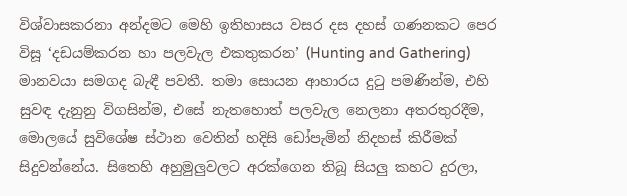විශ්වාසකරනා අන්දමට මෙහි ඉතිහාසය වසර දස දහස් ගණනකට පෙර විසූ ‘දඩයම්කරන හා පලවැල එකතුකරන’ (Hunting and Gathering) මානවයා සමගද බැඳී පවතී. තමා සොයන ආහාරය දුටු පමණින්ම, එහි සුවඳ දැනුනු විගසින්ම, එසේ නැතහොත් පලවැල නෙලනා අතරතුරදීම, මොලයේ සුවිශේෂ ස්ථාන වෙතින් හදිසි ඩෝපැමින් නිදහස් කිරීමක් සිදුවන්නේය. සිතෙහි අහුමුලුවලට අරක්ගෙන තිබූ සියලු කහට දුරලා,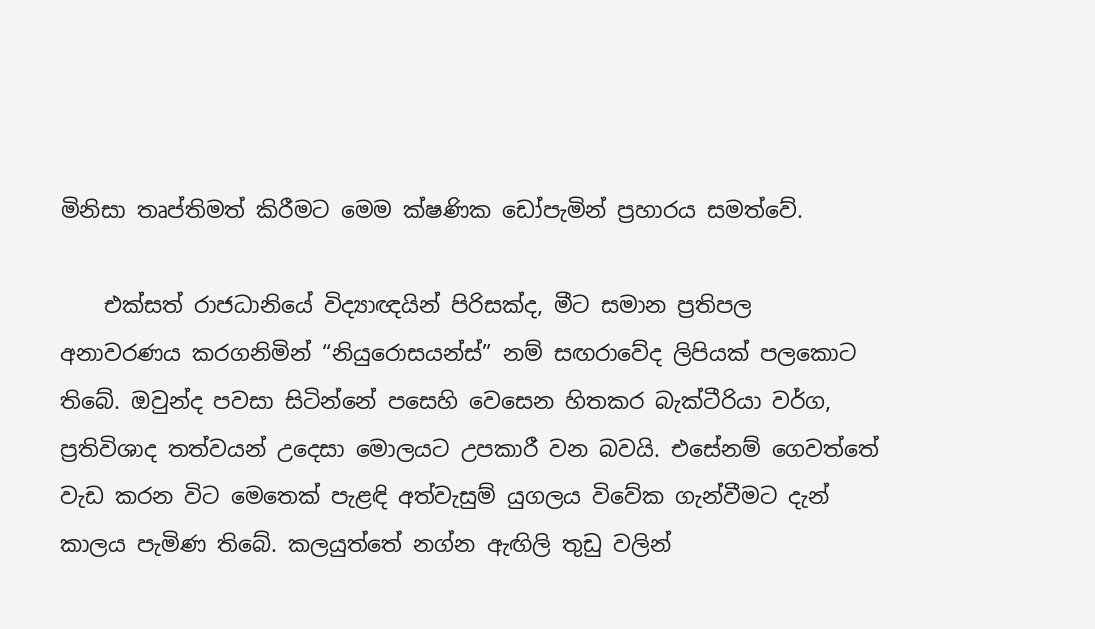මිනිසා තෘප්තිමත් කිරීමට මෙම ක්ෂණික ඩෝපැමින් ප්‍රහාරය සමත්වේ.

    එක්සත් රාජධානියේ විද්‍යාඥයින් පිරිසක්ද, මීට සමාන ප්‍රතිපල අනාවරණය කරගනිමින් “නියුරොසයන්ස්” නම් සඟරාවේද ලිපියක් පලකොට තිබේ. ඔවුන්ද පවසා සිටින්නේ පසෙහි වෙසෙන හිතකර බැක්ටීරියා වර්ග, ප්‍රතිවිශාද තත්වයන් උදෙසා මොලයට උපකාරී වන බවයි. එසේනම් ගෙවත්තේ වැඩ කරන විට මෙතෙක් පැළඳි අත්වැසුම් යුගලය විවේක ගැන්වීමට දැන් කාලය පැමිණ තිබේ. කලයුත්තේ නග්න ඇඟිලි තුඩු වලින්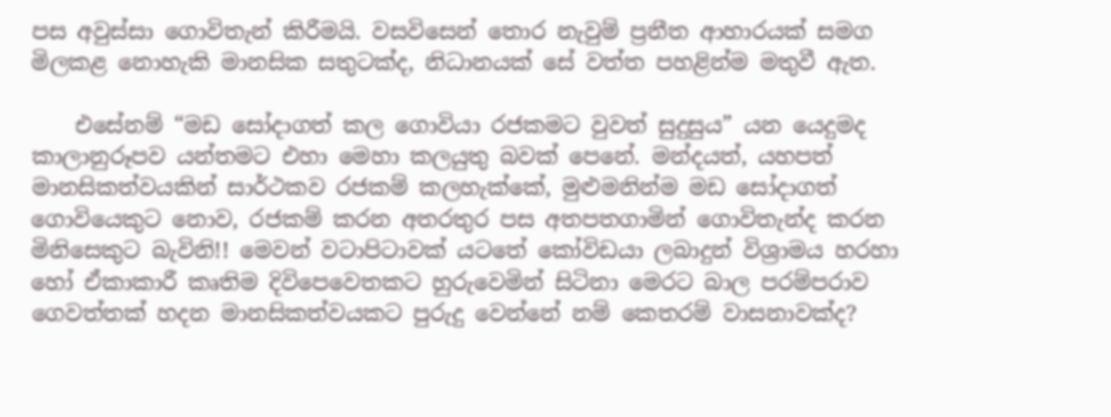පස අවුස්සා ගොවිතැන් කිරීමයි. වසවිසෙන් තොර නැවුම් ප්‍රනීත ආහාරයක් සමග මිලකළ නොහැකි මානසික සතුටක්ද, නිධානයක් සේ වත්ත පහළින්ම මතුවී ඇත.

    එසේනම් “මඩ සෝදාගත් කල ගොවියා රජකමට වුවත් සුදුසුය” යන යෙදුමද කාලානුරූපව යන්තමට එහා මෙහා කලයුතු බවක් පෙනේ. මන්දයත්, යහපත් මානසිකත්වයකින් සාර්ථකව රජකම් කලහැක්කේ, මුළුමනින්ම මඩ සෝදාගත් ගොවියෙකුට නොව, රජකම් කරන අතරතුර පස අතපතගාමින් ගොවිතැන්ද කරන මිනිසෙකුට බැවිනි!! මෙවන් වටාපිටාවක් යටතේ කෝවිඩයා ලබාදුන් විශ්‍රාමය හරහා හෝ ඒකාකාරී කෘතිම දිවිපෙවෙතකට හුරුවෙමින් සිටිනා මෙරට බාල පරම්පරාව ගෙවත්තක් හදන මානසිකත්වයකට පුරුදු වෙන්නේ නම් කෙතරම් වාසනාවක්ද?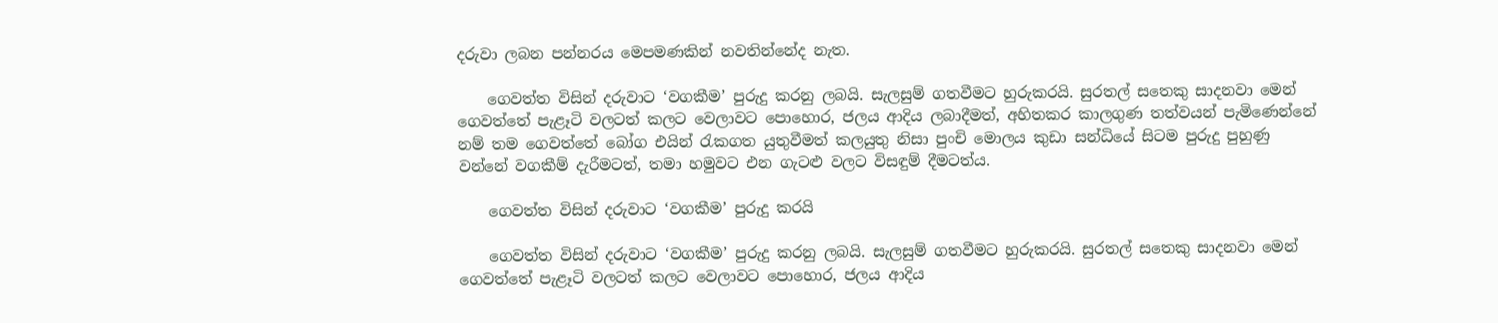දරුවා ලබන පන්නරය මෙපමණකින් නවතින්නේද නැත.

    ගෙවත්ත විසින් දරුවාට ‘වගකීම’ පුරුදු කරනු ලබයි. සැලසුම් ගතවීමට හුරුකරයි. සුරතල් සතෙකු සාදනවා මෙන් ගෙවත්තේ පැළෑටි වලටත් කලට වෙලාවට පොහොර, ජලය ආදිය ලබාදීමත්, අහිතකර කාලගුණ තත්වයන් පැමිණෙන්නේ නම් තම ගෙවත්තේ බෝග එයින් රැකගත යුතුවීමත් කලයුතු නිසා පුංචි මොලය කුඩා සන්ධියේ සිටම පුරුදු පුහුණු වන්නේ වගකීම් දැරීමටත්, තමා හමුවට එන ගැටළු වලට විසඳුම් දීමටත්ය.

    ගෙවත්ත විසින් දරුවාට ‘වගකීම’ පුරුදු කරයි

    ගෙවත්ත විසින් දරුවාට ‘වගකීම’ පුරුදු කරනු ලබයි. සැලසුම් ගතවීමට හුරුකරයි. සුරතල් සතෙකු සාදනවා මෙන් ගෙවත්තේ පැළෑටි වලටත් කලට වෙලාවට පොහොර, ජලය ආදිය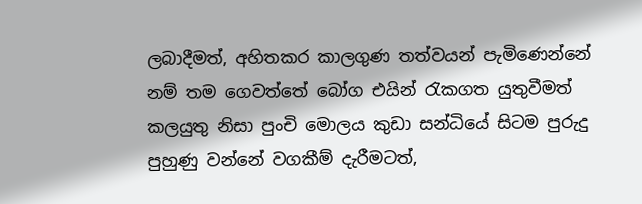ලබාදීමත්, අහිතකර කාලගුණ තත්වයන් පැමිණෙන්නේ නම් තම ගෙවත්තේ බෝග එයින් රැකගත යුතුවීමත් කලයුතු නිසා පුංචි මොලය කුඩා සන්ධියේ සිටම පුරුදු පුහුණු වන්නේ වගකීම් දැරීමටත්,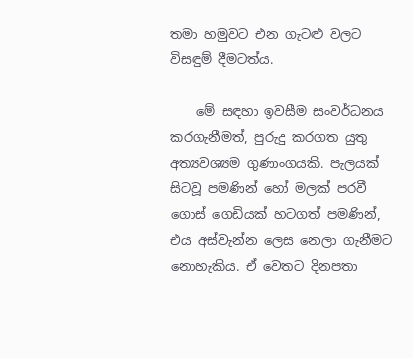තමා හමුවට එන ගැටළු වලට විසඳුම් දීමටත්ය.

    මේ සඳහා ඉවසීම සංවර්ධනය කරගැනීමත්, පුරුදු කරගත යුතු අත්‍යවශ්‍යම ගුණාංගයකි. පැලයක් සිටවූ පමණින් හෝ මලක් පරවී ගොස් ගෙඩියක් හටගත් පමණින්, එය අස්වැන්න ලෙස නෙලා ගැනීමට නොහැකිය. ඒ වෙතට දිනපතා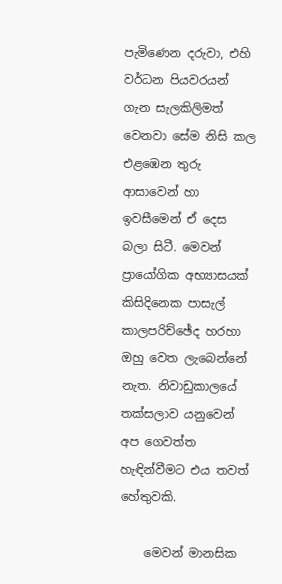පැමිණෙන දරුවා, එහි වර්ධන පියවරයන් ගැන සැලකිලිමත් වෙනවා සේම නිසි කල එළඹෙන තුරු ආසාවෙන් හා ඉවසීමෙන් ඒ දෙස බලා සිටී. මෙවන් ප්‍රායෝගික අභ්‍යාසයක් කිසිදිනෙක පාසැල් කාලපරිච්ඡේද හරහා ඔහු වෙත ලැබෙන්නේ නැත. නිවාඩුකාලයේ තක්සලාව යනුවෙන් අප ගෙවත්ත හැඳින්වීමට එය තවත් හේතුවකි.

    මෙවන් මානසික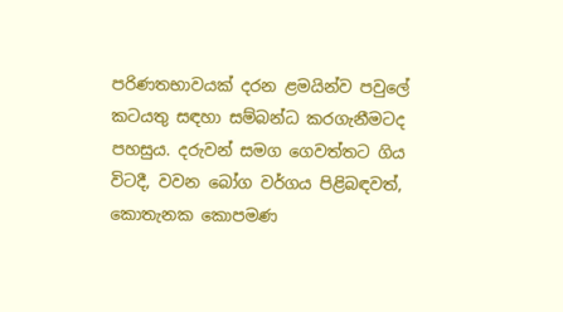පරිණතභාවයක් දරන ළමයින්ව පවුලේ කටයතු සඳහා සම්බන්ධ කරගැනීමටද පහසුය. දරුවන් සමග ගෙවත්තට ගිය විටදී, වවන බෝග වර්ගය පිළිබඳවත්, කොතැනක කොපමණ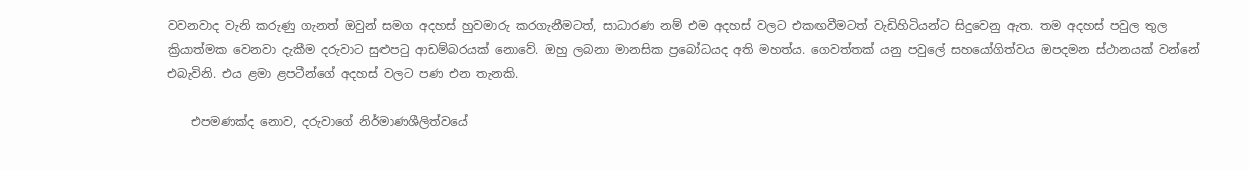වවනවාද වැනි කරුණු ගැනත් ඔවුන් සමග අදහස් හුවමාරු කරගැනීමටත්, සාධාරණ නම් එම අදහස් වලට එකඟවීමටත් වැඩිහිටියන්ට සිදුවෙනු ඇත. තම අදහස් පවුල තුල ක්‍රියාත්මක වෙනවා දැකීම දරුවාට සුළුපටු ආඩම්බරයක් නොවේ. ඔහු ලබනා මානසික ප්‍රබෝධයද අති මහත්ය. ගෙවත්තක් යනු පවුලේ සහයෝගිත්වය ඔපදමන ස්ථානයක් වන්නේ එබැවිනි. එය ළමා ළපටීන්ගේ අදහස් වලට පණ එන තැනකි.

    එපමණක්ද නොව, දරුවාගේ නිර්මාණශීලිත්වයේ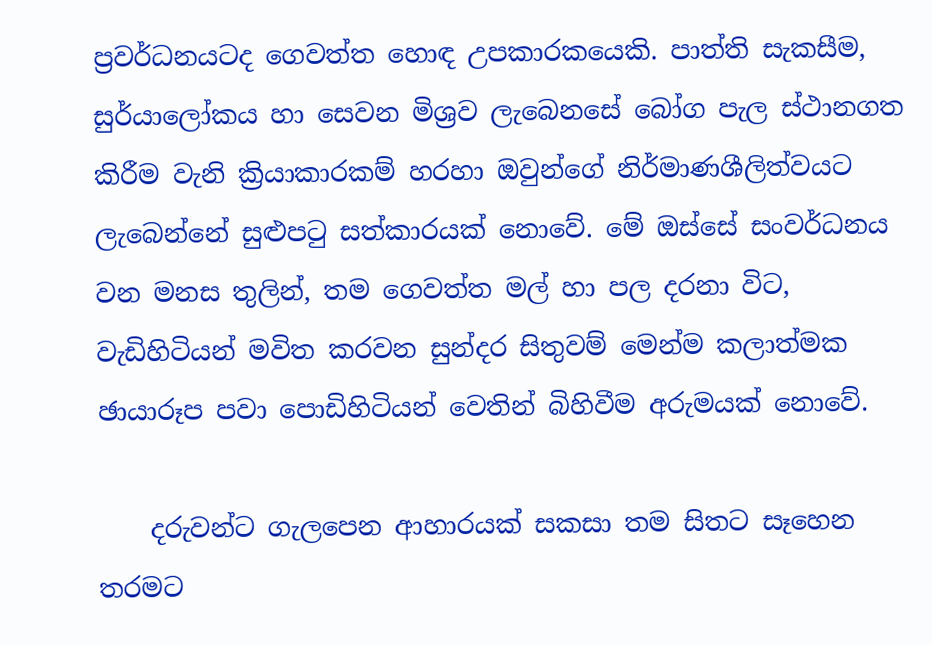ප්‍රවර්ධනයටද ගෙවත්ත හොඳ උපකාරකයෙකි. පාත්ති සැකසීම, සුර්යාලෝකය හා සෙවන මිශ්‍රව ලැබෙනසේ බෝග පැල ස්ථානගත කිරීම වැනි ක්‍රියාකාරකම් හරහා ඔවුන්ගේ නිර්මාණශීලිත්වයට ලැබෙන්නේ සුළුපටු සත්කාරයක් නොවේ. මේ ඔස්සේ සංවර්ධනය වන මනස තුලින්, තම ගෙවත්ත මල් හා පල දරනා විට, වැඩිහිටියන් මවිත කරවන සුන්දර සිතුවම් මෙන්ම කලාත්මක ඡායාරූප පවා පොඩිහිටියන් වෙතින් බිහිවීම අරුමයක් නොවේ.

    දරුවන්ට ගැලපෙන ආහාරයක් සකසා තම සිතට සෑහෙන තරමට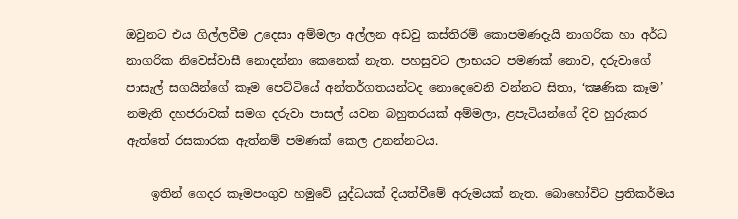ඔවුනට එය ගිල්ලවීම උදෙසා අම්මලා අල්ලන අඩවු කස්තිරම් කොපමණදැයි නාගරික හා අර්ධ නාගරික නිවෙස්වාසී නොදන්නා කෙනෙක් නැත. පහසුවට ලාභයට පමණක් නොව, දරුවාගේ පාසැල් සගයින්ගේ කෑම පෙට්ටියේ අන්තර්ගතයන්ටද නොදෙවෙනි වන්නට සිතා, ‘ක්‍ෂණික කෑම’ නමැති දහජරාවක් සමග දරුවා පාසල් යවන බහුතරයක් අම්මලා, ළපැටියන්ගේ දිව හුරුකර ඇත්තේ රසකාරක ඇත්නම් පමණක් කෙල උනන්නටය.

    ඉතින් ගෙදර කෑමපංගුව හමුවේ යුද්ධයක් දියත්වීමේ අරුමයක් නැත. බොහෝවිට ප්‍රතිකර්මය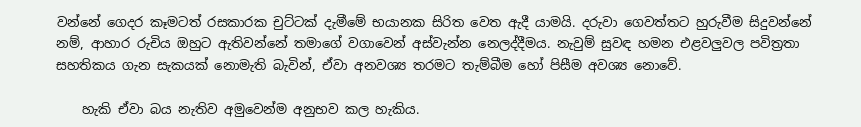වන්නේ ගෙදර කෑමටත් රසකාරක චුට්ටක් දැමීමේ භයානක සිරිත වෙත ඇදී යාමයි. දරුවා ගෙවත්තට හුරුවීම සිදුවන්නේ නම්, ආහාර රුචිය ඔහුට ඇතිවන්නේ තමාගේ වගාවෙන් අස්වැන්න නෙලද්දීමය. නැවුම් සුවඳ හමන එළවලුවල පවිත්‍රතා සහතිකය ගැන සැකයක් නොමැති බැවින්, ඒවා අනවශ්‍ය තරමට තැම්බීම හෝ පිසීම අවශ්‍ය නොවේ.

    හැකි ඒවා බය නැතිව අමුවෙන්ම අනුභව කල හැකිය.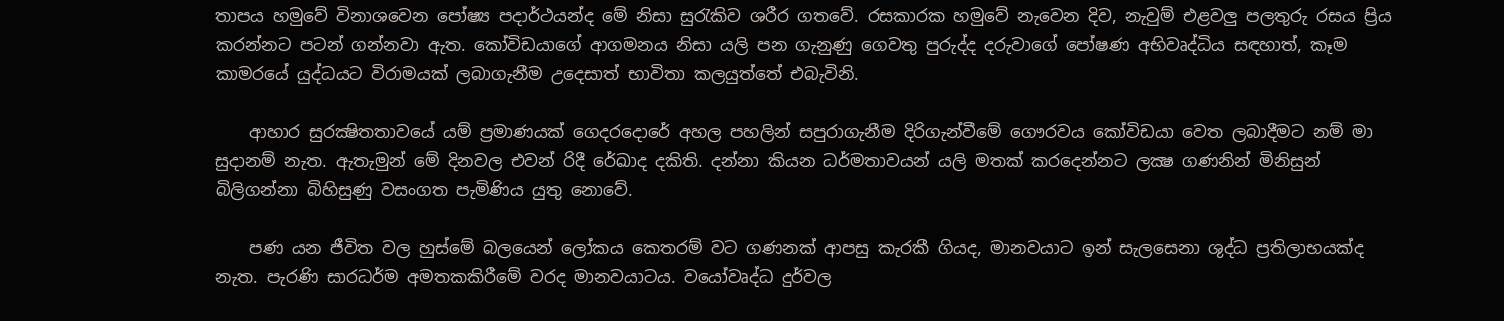තාපය හමුවේ විනාශවෙන පෝෂ්‍ය පදාර්ථයන්ද මේ නිසා සුරැකිව ශරීර ගතවේ. රසකාරක හමුවේ නැවෙන දිව, නැවුම් එළවලු පලතුරු රසය ප්‍රිය කරන්නට පටන් ගන්නවා ඇත. කෝවිඩයාගේ ආගමනය නිසා යලි පන ගැනුණු ගෙවතු පුරුද්ද දරුවාගේ පෝෂණ අභිවෘද්ධිය සඳහාත්, කෑම කාමරයේ යුද්ධයට විරාමයක් ලබාගැනීම උදෙසාත් භාවිතා කලයුත්තේ එබැවිනි.

    ආහාර සුරක්‍ෂිතතාවයේ යම් ප්‍රමාණයක් ගෙදරදොරේ අහල පහලින් සපුරාගැනීම දිරිගැන්වීමේ ගෞරවය කෝවිඩයා වෙත ලබාදීමට නම් මා සුදානම් නැත. ඇතැමුන් මේ දිනවල එවන් රිදී රේඛාද දකිති. දන්නා කියන ධර්මතාවයන් යලි මතක් කරදෙන්නට ලක්‍ෂ ගණනින් මිනිසුන් බිලිගන්නා බිහිසුණු වසංගත පැමිණිය යුතු නොවේ.

    පණ යන ජීවිත වල හුස්මේ බලයෙන් ලෝකය කෙතරම් වට ගණනක් ආපසු කැරකී ගියද, මානවයාට ඉන් සැලසෙනා ශුද්ධ ප්‍රතිලාභයක්ද නැත. පැරණි සාරධර්ම අමතකකිරීමේ වරද මානවයාටය. වයෝවෘද්ධ දුර්වල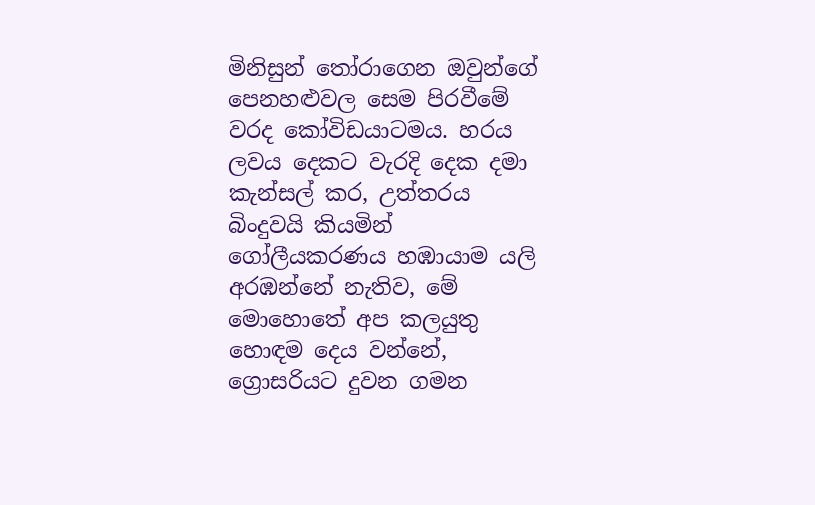මිනිසුන් තෝරාගෙන ඔවුන්ගේ පෙනහළුවල සෙම පිරවීමේ වරද කෝවිඩයාටමය. හරය ලවය දෙකට වැරදි දෙක දමා කැන්සල් කර, උත්තරය බිංදුවයි කියමින් ගෝලීයකරණය හඹායාම යලි අරඹන්නේ නැතිව, මේ මොහොතේ අප කලයුතු හොඳම දෙය වන්නේ, ග්‍රොසරියට දුවන ගමන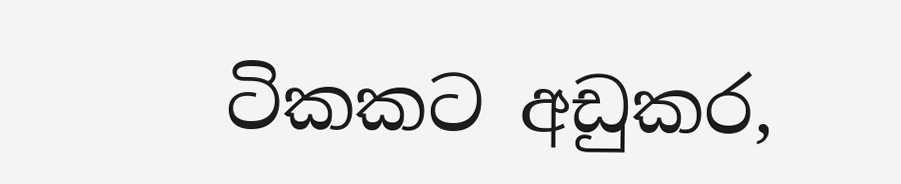ටිකකට අඩුකර,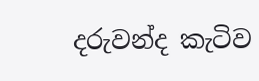දරුවන්ද කැටිව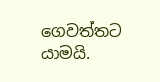ගෙවත්තට යාමයි.